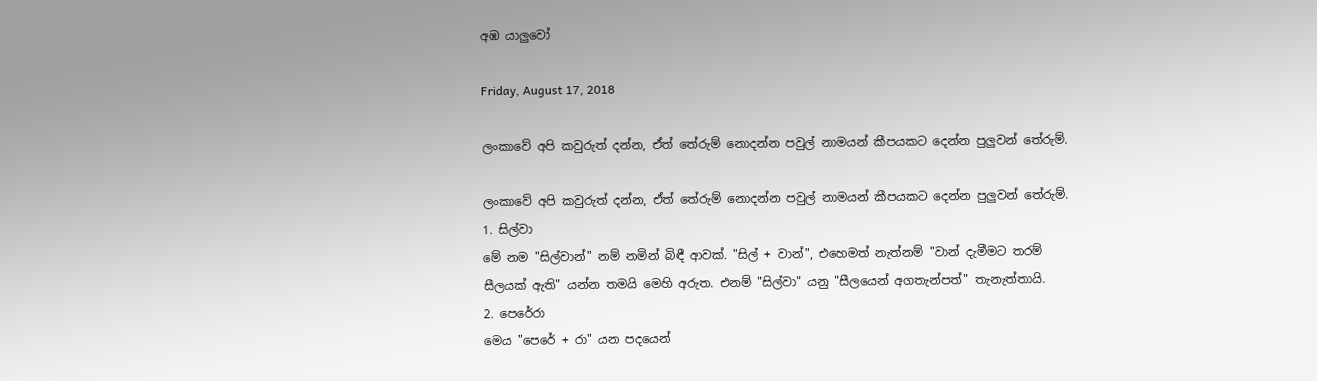අඹ යාලුවෝ

Friday, August 17, 2018

ලංකාවේ අපි කවුරුත් දන්න, ඒත් තේරුම් නොදන්න පවුල් නාමයන් කීපයකට දෙන්න පුලුවන් තේරුම්.

ලංකාවේ අපි කවුරුත් දන්න, ඒත් තේරුම් නොදන්න පවුල් නාමයන් කීපයකට දෙන්න පුලුවන් තේරුම්.
1. සිල්වා
මේ නම "සිල්වාන්" නම් නමින් බිඳී ආවක්. "සිල් + වාන්", එහෙමත් නැත්නම් "වාන් දැමීමට තරම් සීලයක් ඇති" යන්න තමයි මෙහි අරුත. එනම් "සිල්වා" යනු "සීලයෙන් අගතැන්පත්" තැනැත්තායි.
2. පෙරේරා
මෙය "පෙරේ + රා" යන පදයෙන්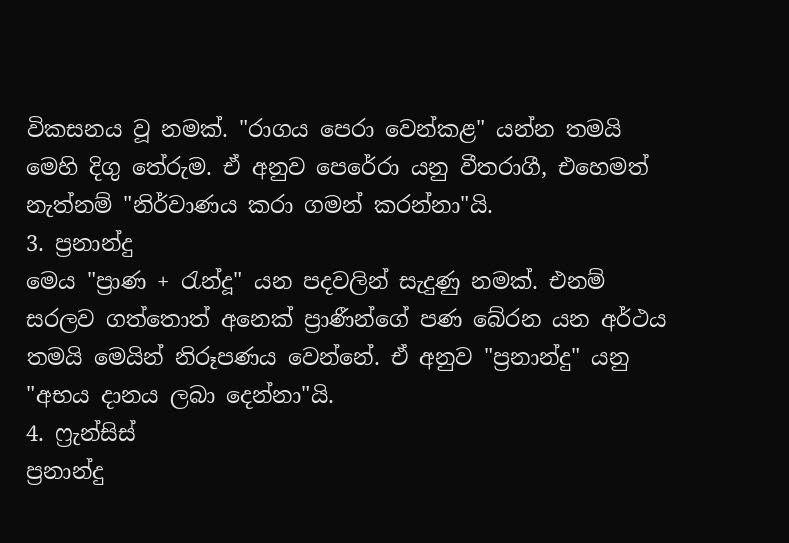විකසනය වූ නමක්. "රාගය පෙරා වෙන්කළ" යන්න තමයි මෙහි දිගු තේරුම. ඒ අනුව පෙරේරා යනු වීතරාගී, එහෙමත් නැත්නම් "නිර්වාණය කරා ගමන් කරන්නා"යි.
3. ප්‍රනාන්දු
මෙය "ප්‍රාණ + රැන්දූ" යන පදවලින් සැදුණු නමක්. එනම් සරලව ගත්තොත් අනෙක් ප්‍රාණීන්ගේ පණ බේරන යන අර්ථය තමයි මෙයින් නිරූපණය වෙන්නේ. ඒ අනුව "ප්‍රනාන්දු" යනු "අභය දානය ලබා දෙන්නා"යි.
4. ෆ්‍රැන්සිස්
ප්‍රනාන්දු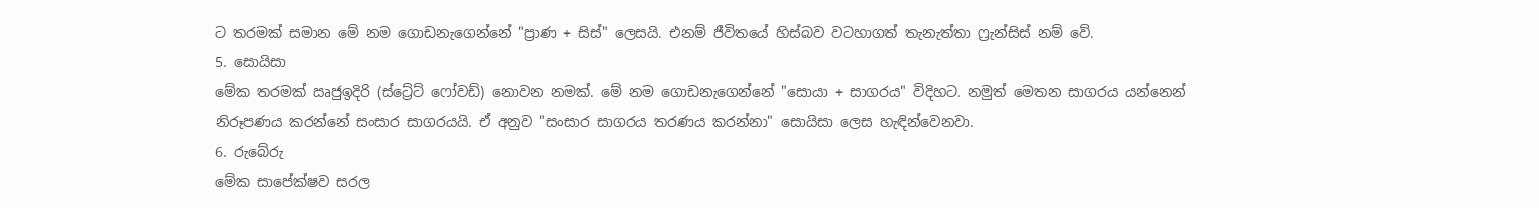ට තරමක් සමාන මේ නම ගොඩනැගෙන්නේ "ප්‍රාණ + සිස්" ලෙසයි. එනම් ජීවිතයේ හිස්බව වටහාගත් තැනැත්තා ෆ්‍රැන්සිස් නම් වේ.
5. සොයිසා
මේක තරමක් ඍජුඉදිරි (ස්ට්‍රේට් ෆෝවඩ්) නොවන නමක්. මේ නම ගොඩනැගෙන්නේ "සොයා + සාගරය" විදිහට. නමුත් මෙතන සාගරය යන්නෙන් නිරූපණය කරන්නේ සංසාර සාගරයයි. ඒ අනුව "සංසාර සාගරය තරණය කරන්නා" සොයිසා ලෙස හැඳින්වෙනවා.
6. රුබේරු
මේක සාපේක්ෂව සරල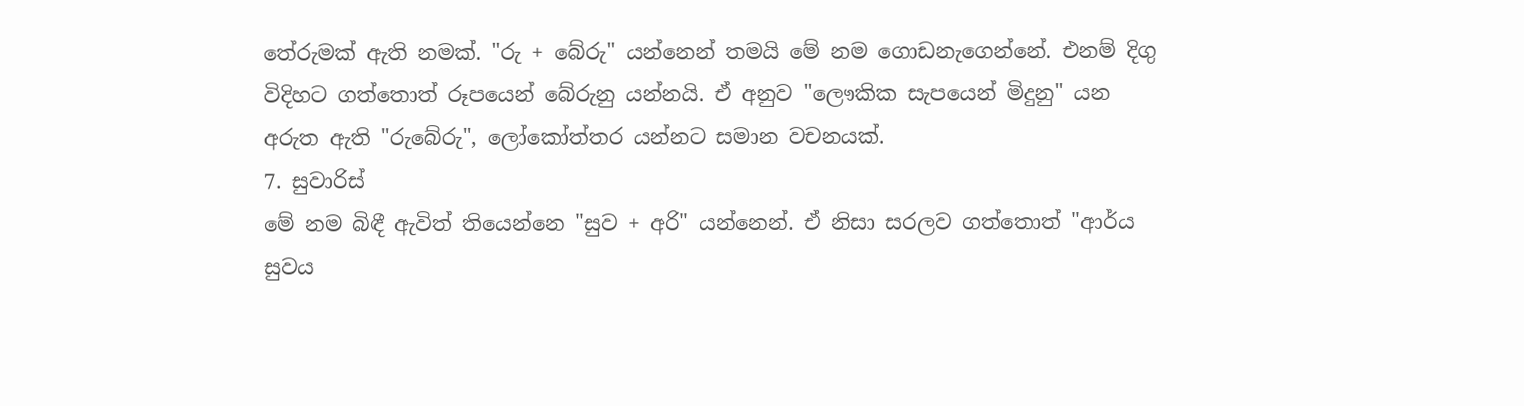තේරුමක් ඇති නමක්. "රු + බේරු" යන්නෙන් තමයි මේ නම ගොඩනැගෙන්නේ. එනම් දිගු විදිහට ගත්තොත් රූපයෙන් බේරුනු යන්නයි. ඒ අනුව "ලෞකික සැපයෙන් මිදුනු" යන අරුත ඇති "රුබේරු", ලෝකෝත්තර යන්නට සමාන වචනයක්.
7. සුවාරිස්
මේ නම බිඳී ඇවිත් තියෙන්නෙ "සුව + අරි" යන්නෙන්. ඒ නිසා සරලව ගත්තොත් "ආර්ය සුවය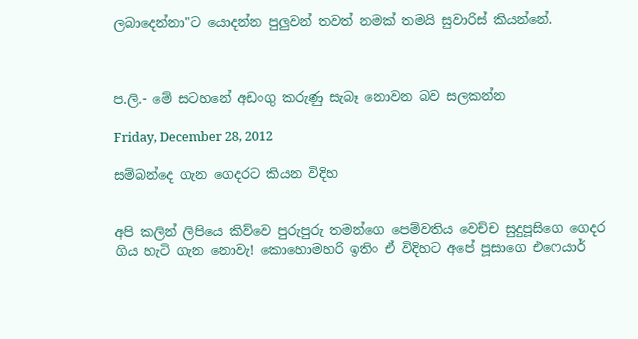ලබාදෙන්නා"ට යොදන්න පුලුවන් තවත් නමක් තමයි සුවාරිස් කියන්නේ.



ප.ලි.- මේ සටහනේ අඩංගු කරුණු සැබෑ නොවන බව සලකන්න

Friday, December 28, 2012

සම්බන්දෙ ගැන ගෙදරට කියන විදිහ


අපි කලින් ලිපියෙ කිව්වෙ පුරුපුරු තමන්ගෙ පෙම්වතිය වෙච්ච සුදුපූසිගෙ ගෙදර ගිය හැටි ගැන නොවැ! කොහොමහරි ඉතිං ඒ විදිහට අපේ පූසාගෙ එෆෙයාර්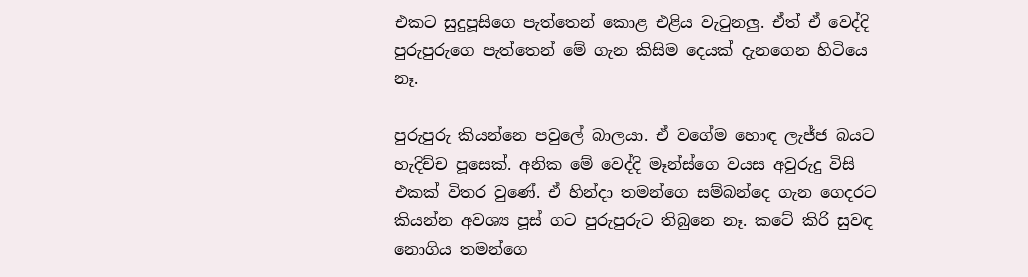එකට සුදුපූසිගෙ පැත්තෙන් කොළ එළිය වැටුනලු. ඒත් ඒ වෙද්දි පුරුපුරුගෙ පැත්තෙන් මේ ගැන කිසිම දෙයක් දැනගෙන හිටියෙ නෑ.

පුරුපුරු කියන්නෙ පවුලේ බාලයා. ඒ වගේම හොඳ ලැජ්ජ බයට හැදිච්ච පූසෙක්. අනික මේ වෙද්දි මෑන්ස්ගෙ වයස අවුරුදු විසි එකක් විතර වුණේ. ඒ හින්දා තමන්ගෙ සම්බන්දෙ ගැන ගෙදරට කියන්න අවශ්‍ය පූස් ගට පුරුපුරුට තිබුනෙ නෑ. කටේ කිරි සුවඳ නොගිය තමන්ගෙ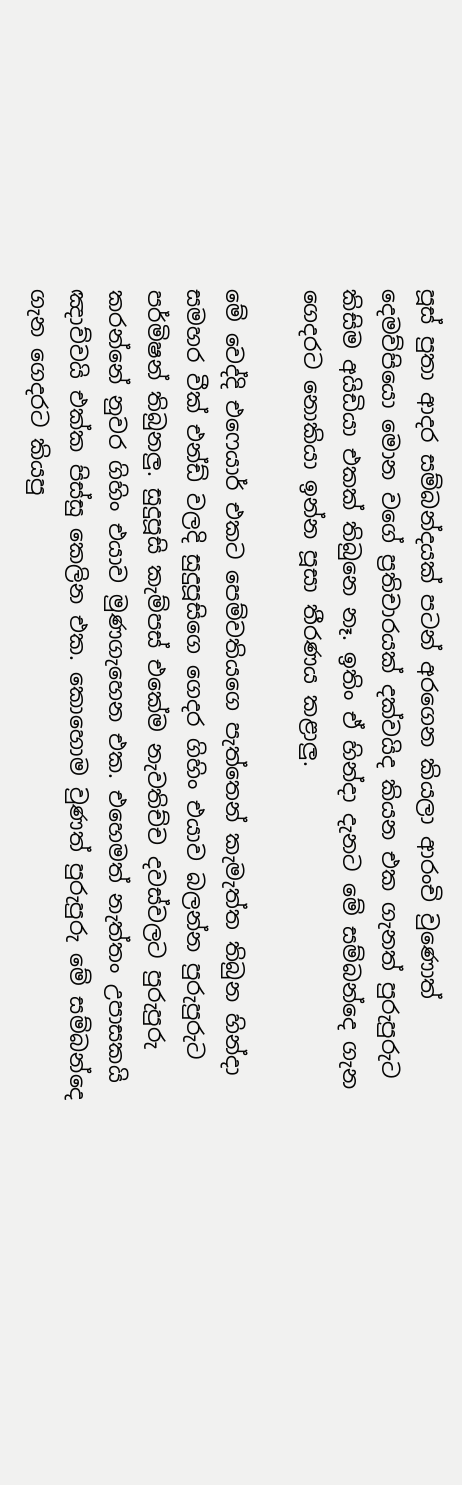පූස් පුතා ආදර සම්බන්දයක් පටන් අරගෙන කියලා ආරංචි වුණොත් දෙමව්පියො මොන වගේ ප්‍රතිචාරයක් දක්වයිද කියන එක ගැනත් පුරුපුරුට කිසිම අයිඩියා එකක් තිබුනෙ නෑ. ඉතිං ඒ හින්දා දැනට මේ සම්බන්දෙ ගැන ගෙදරට නොකියා ඉන්න පූසා තීරණය කළාලු.

මේ වෙද්දි එෆෙයාර් එකට පෙම්වතියගෙ පැත්තෙන් කැමැත්ත තිබුන හින්දා සමහර වීක් එන්ඩ් වලදි සුදුපූසිගෙ ගෙදර ගිහිං එයාව බලන්න පුරුපුරුට පර්මිෂන් තිබුනලු. සුදුපූසි කැම්පස් එකේම නැවතිච්ච දවස්වලට පුරුපුරු කරන්නේ නුවර ගිහිං එයාව මුණගැහෙන එක. එහෙමත් නැත්තං උපාසකයි ඤාව්වයි එක්ක පිස්සු කෙලින එක. කොහොම වුණත් පුරුපුරු මේ සම්බන්දෙ ගැන ගෙදරට කියපු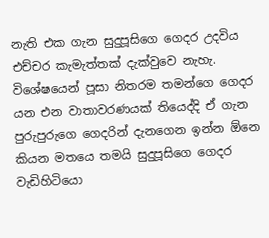නැති එක ගැන සුදුපූසිගෙ ගෙදර උදවිය එච්චර කැමැත්තක් දැක්වුවෙ නැහැ. විශේෂයෙන් පූසා නිතරම තමන්ගෙ ගෙදර යන එන වාතාවරණයක් තියෙද්දි ඒ ගැන පුරුපුරුගෙ ගෙදරින් දැනගෙන ඉන්න ඕනෙ කියන මතයෙ තමයි සුදුපූසිගෙ ගෙදර වැඩිහිටියො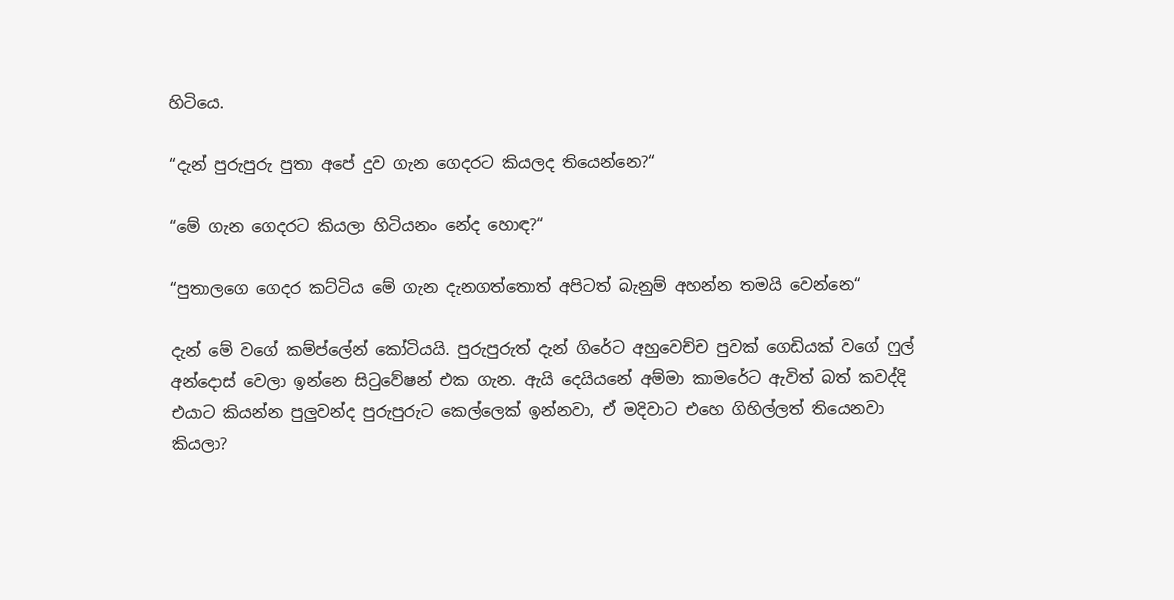හිටියෙ.

“දැන් පුරුපුරු පුතා අපේ දුව ගැන ගෙදරට කියලද තියෙන්නෙ?“

“මේ ගැන ගෙදරට කියලා හිටියනං නේද හොඳ?“

“පුතාලගෙ ගෙදර කට්ටිය මේ ගැන දැනගත්තොත් අපිටත් බැනුම් අහන්න තමයි වෙන්නෙ“

දැන් මේ වගේ කම්ප්ලේන් කෝටියයි. පුරුපුරුත් දැන් ගිරේට අහුවෙච්ච පුවක් ගෙඩියක් වගේ ෆුල් අන්දොස් වෙලා ඉන්නෙ සිටුවේෂන් එක ගැන. ඇයි දෙයියනේ අම්මා කාමරේට ඇවිත් බත් කවද්දි එයාට කියන්න පුලුවන්ද පුරුපුරුට කෙල්ලෙක් ඉන්නවා, ඒ මදිවාට එහෙ ගිහිල්ලත් තියෙනවා කියලා?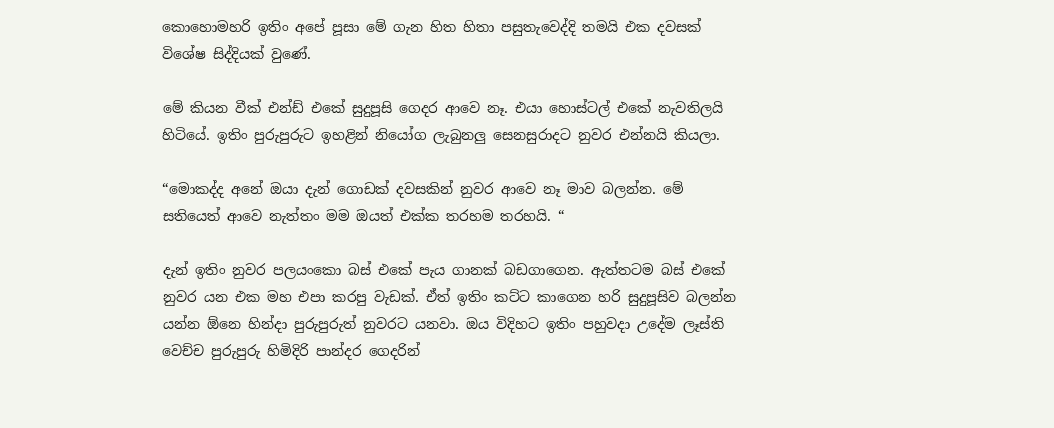කොහොමහරි ඉතිං අපේ පූසා මේ ගැන හිත හිතා පසුතැවෙද්දි තමයි එක දවසක් විශේෂ සිද්දියක් වුණේ.

මේ කියන වීක් එන්ඩ් එකේ සුදුපූසි ගෙදර ආවෙ නෑ. එයා හොස්ටල් එකේ නැවතිලයි හිටියේ. ඉතිං පුරුපුරුට ඉහළින් නියෝග ලැබුනලු සෙනසුරාදට නුවර එන්නයි කියලා.

“මොකද්ද අනේ ඔයා දැන් ගොඩක් දවසකින් නුවර ආවෙ නෑ මාව බලන්න. මේ සතියෙත් ආවෙ නැත්තං මම ඔයත් එක්ක තරහම තරහයි. “

දැන් ඉතිං නුවර පලයංකො බස් එකේ පැය ගානක් බඩගාගෙන. ඇත්තටම බස් එකේ නුවර යන එක මහ එපා කරපු වැඩක්. ඒත් ඉතිං කට්ට කාගෙන හරි සුදුපූසිව බලන්න යන්න ඕනෙ හින්දා පුරුපුරුත් නුවරට යනවා. ඔය විදිහට ඉතිං පහුවදා උදේම ලෑස්ති වෙච්ච පුරුපුරු හිමිදිරි පාන්දර ගෙදරින්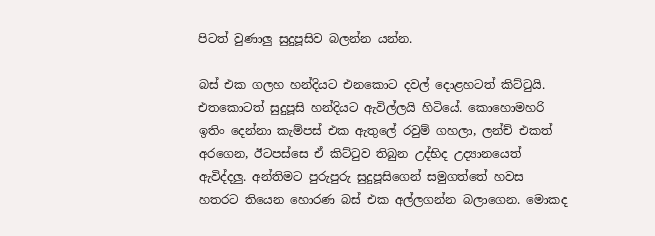පිටත් වුණාලු සුදුපූසිව බලන්න යන්න.

බස් එක ගලහ හන්දියට එනකොට දවල් දොළහටත් කිට්ටුයි. එතකොටත් සුදුපූසි හන්දියට ඇවිල්ලයි හිටියේ. කොහොමහරි ඉතිං දෙන්නා කැම්පස් එක ඇතුලේ රවුම් ගහලා, ලන්ච් එකත් අරගෙන, ඊටපස්සෙ ඒ කිට්ටුව තිබුන උද්භිද උද්‍යානයෙත් ඇවිද්දලු. අන්තිමට පුරුපුරු සුදුපූසිගෙන් සමුගත්තේ හවස හතරට තියෙන හොරණ බස් එක අල්ලගන්න බලාගෙන. මොකද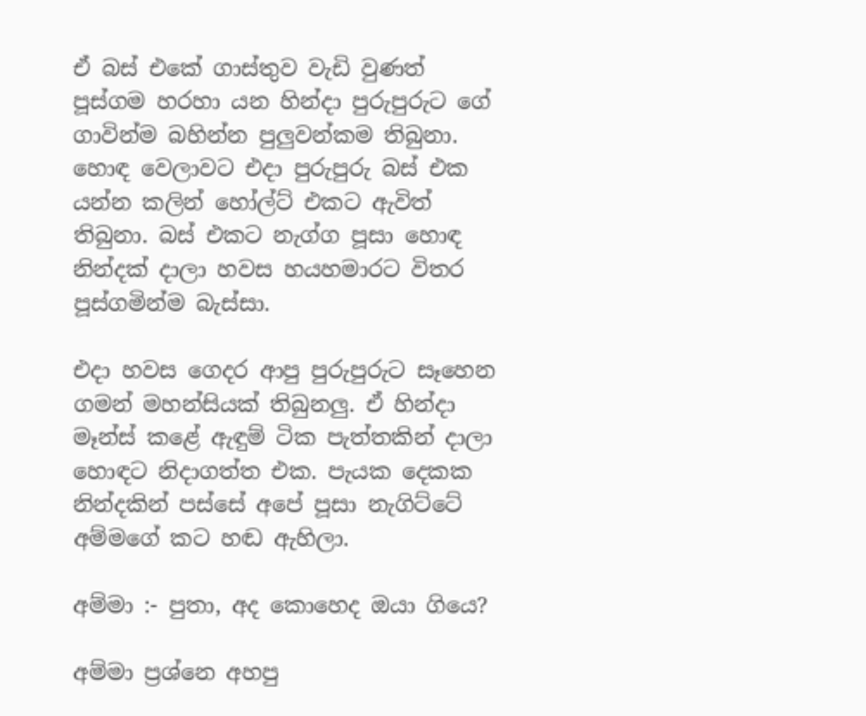ඒ බස් එකේ ගාස්තුව වැඩි වුණත් පූස්ගම හරහා යන හින්දා පුරුපුරුට ගේ ගාවින්ම බහින්න පුලුවන්කම තිබුනා. හොඳ වෙලාවට එදා පුරුපුරු බස් එක යන්න කලින් හෝල්ට් එකට ඇවිත් තිබුනා. බස් එකට නැග්ග පූසා හොඳ නින්දක් දාලා හවස හයහමාරට විතර පූස්ගමින්ම බැස්සා.

එදා හවස ගෙදර ආපු පුරුපුරුට සෑහෙන ගමන් මහන්සියක් තිබුනලු. ඒ හින්දා මෑන්ස් කළේ ඇඳුම් ටික පැත්තකින් දාලා හොඳට නිදාගත්ත එක. පැයක දෙකක නින්දකින් පස්සේ අපේ පූසා නැගිට්ටේ අම්මගේ කට හඬ ඇහිලා.

අම්මා :- පුතා, අද කොහෙද ඔයා ගියෙ?

අම්මා ප්‍රශ්නෙ අහපු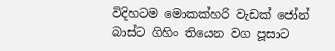විදිහටම මොකක්හරි වැඩක් ජෝන් බාස්ට ගිහිං තියෙන වග පූසාට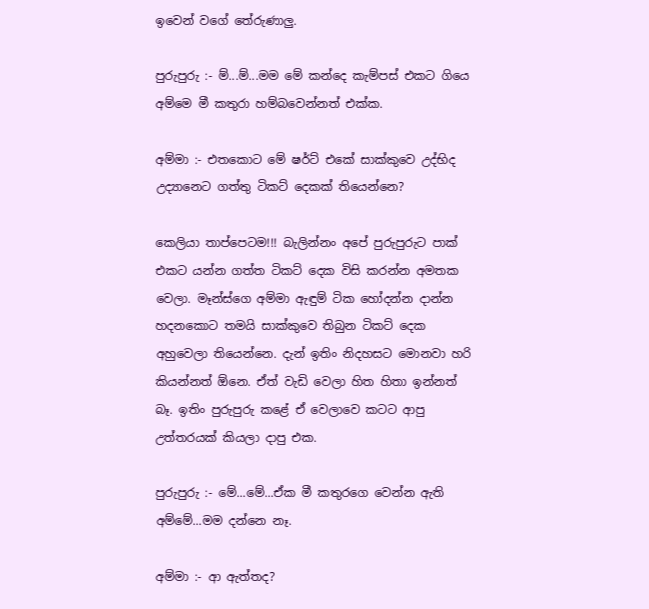ඉවෙන් වගේ තේරුණාලු.

පුරුපුරු :- ම්...ම්...මම මේ කන්දෙ කැම්පස් එකට ගියෙ අම්මෙ මී කතුරා හම්බවෙන්නත් එක්ක.

අම්මා :- එතකොට මේ ෂර්ට් එකේ සාක්කුවෙ උද්භිද උද්‍යානෙට ගත්තු ටිකට් දෙකක් තියෙන්නෙ?

කෙලියා තාප්පෙටම!!! බැලින්නං අපේ පුරුපුරුට පාක් එකට යන්න ගත්ත ටිකට් දෙක විසි කරන්න අමතක වෙලා. මෑන්ස්ගෙ අම්මා ඇඳුම් ටික හෝදන්න දාන්න හදනකොට තමයි සාක්කුවෙ තිබුන ටිකට් දෙක අහුවෙලා තියෙන්නෙ. දැන් ඉතිං නිදහසට මොනවා හරි කියන්නත් ඕනෙ. ඒත් වැඩි වෙලා හිත හිතා ඉන්නත් බෑ. ඉතිං පුරුපුරු කළේ ඒ වෙලාවෙ කටට ආපු උත්තරයක් කියලා දාපු එක.

පුරුපුරු :- මේ...මේ...ඒක මී කතුරගෙ වෙන්න ඇති අම්මේ...මම දන්නෙ නෑ.

අම්මා :- ආ ඇත්තද?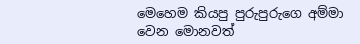මෙහෙම කියපු පුරුපුරුගෙ අම්මා වෙන මොනවත්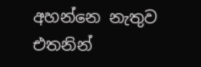අහන්නෙ නැතුව එතනින්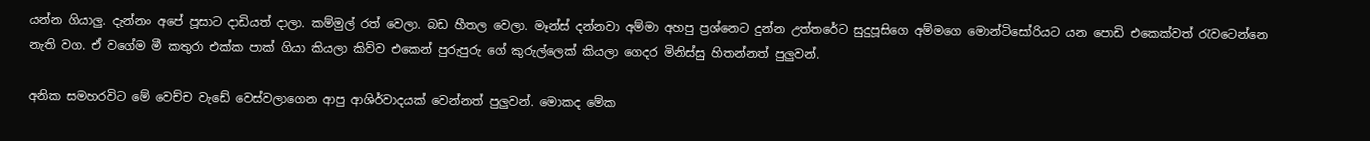යන්න ගියාලු. දැන්නං අපේ පූසාට දාඩියත් දාලා. කම්මුල් රත් වෙලා. බඩ හීතල වෙලා. මෑන්ස් දන්නවා අම්මා අහපු ප්‍රශ්නෙට දුන්න උත්තරේට සුදුපූසිගෙ අම්මගෙ මොන්ටිසෝරියට යන පොඩි එකෙක්වත් රැවටෙන්නෙ නැති වග. ඒ වගේම මී කතුරා එක්ක පාක් ගියා කියලා කිව්ව එකෙන් පුරුපුරු ගේ කුරුල්ලෙක් කියලා ගෙදර මිනිස්සු හිතන්නත් පුලුවන්.

අනික සමහරවිට මේ වෙච්ච වැඩේ වෙස්වලාගෙන ආපු ආශිර්වාදයක් වෙන්නත් පුලුවන්. මොකද මේක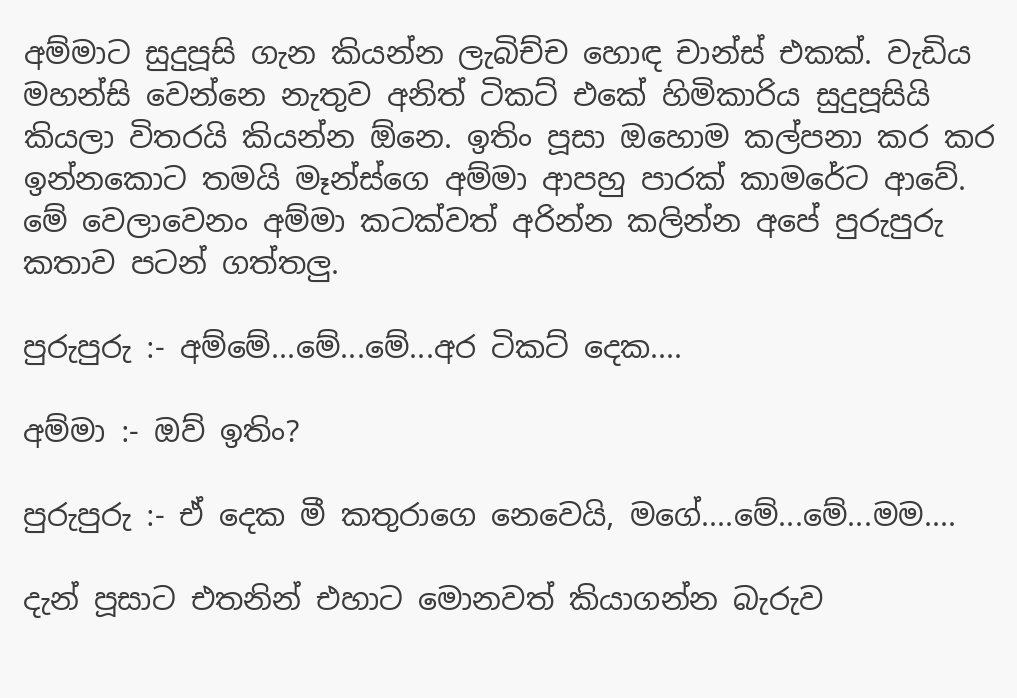අම්මාට සුදුපූසි ගැන කියන්න ලැබිච්ච හොඳ චාන්ස් එකක්. වැඩිය මහන්සි වෙන්නෙ නැතුව අනිත් ටිකට් එකේ හිමිකාරිය සුදුපූසියි කියලා විතරයි කියන්න ඕනෙ. ඉතිං පූසා ඔහොම කල්පනා කර කර ඉන්නකොට තමයි මෑන්ස්ගෙ අම්මා ආපහු පාරක් කාමරේට ආවේ. මේ වෙලාවෙනං අම්මා කටක්වත් අරින්න කලින්න අපේ පුරුපුරු කතාව පටන් ගත්තලු.

පුරුපුරු :- අම්මේ...මේ...මේ...අර ටිකට් දෙක....

අම්මා :- ඔව් ඉතිං?

පුරුපුරු :- ඒ දෙක මී කතුරාගෙ නෙවෙයි, මගේ....මේ...මේ...මම....

දැන් පූසාට එතනින් එහාට මොනවත් කියාගන්න බැරුව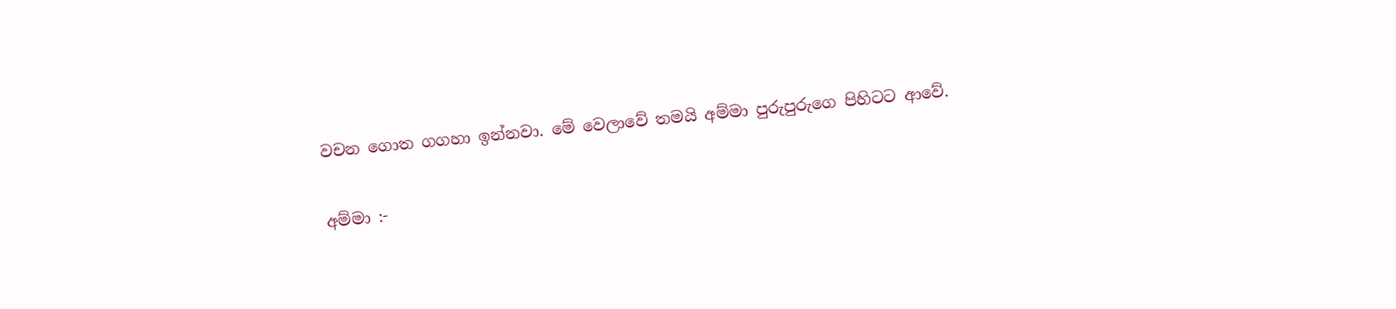වචන ගොත ගගහා ඉන්නවා. මේ වෙලාවේ තමයි අම්මා පුරුපුරුගෙ පිහිටට ආවේ.

අම්මා :-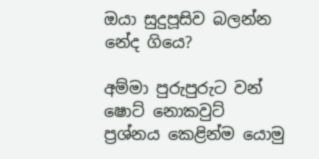ඔයා සුදුපූසිව බලන්න නේද ගියෙ?

අම්මා පුරුපුරුට වන් ෂොට් නොකවුට් ප්‍රශ්නය කෙළින්ම යොමු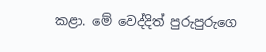කළා. මේ වෙද්දිත් පුරුපුරුගෙ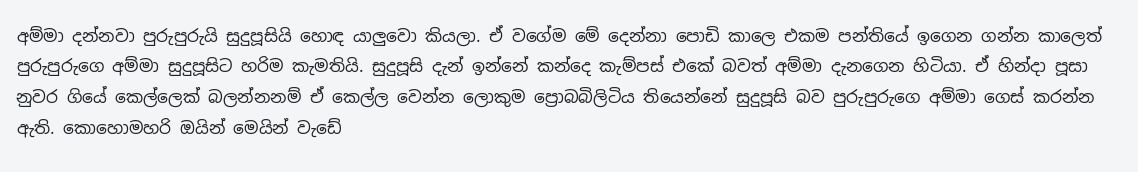අම්මා දන්නවා පුරුපුරුයි සුදුපූසියි හොඳ යාලුවො කියලා. ඒ වගේම මේ දෙන්නා පොඩි කාලෙ එකම පන්තියේ ඉගෙන ගන්න කාලෙත් පුරුපුරුගෙ අම්මා සුදුපූසිට හරිම කැමතියි. සුදුපූසි දැන් ඉන්නේ කන්දෙ කැම්පස් එකේ බවත් අම්මා දැනගෙන හිටියා. ඒ හින්දා පූසා නුවර ගියේ කෙල්ලෙක් බලන්නනම් ඒ කෙල්ල වෙන්න ලොකුම ප්‍රොබබිලිටිය තියෙන්නේ සුදුපූසි බව පුරුපුරුගෙ අම්මා ගෙස් කරන්න ඇති. කොහොමහරි ඔයින් මෙයින් වැඩේ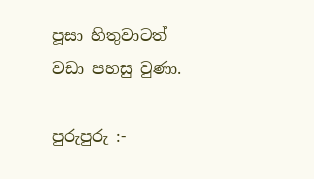පූසා හිතුවාටත් වඩා පහසු වුණා.

පුරුපුරු :-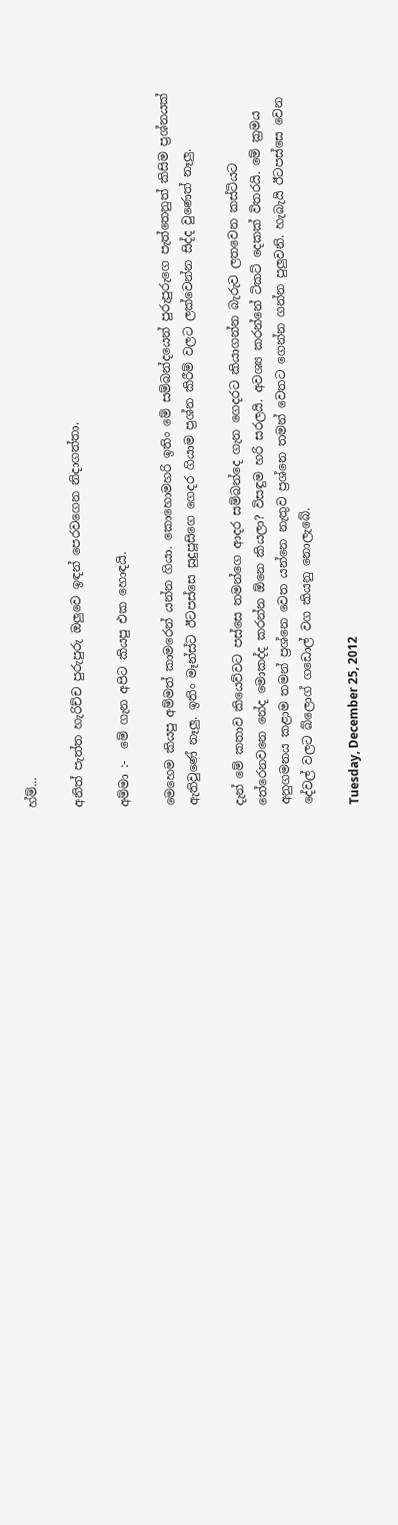හ්ම්...

අනිත් පැත්ත හැරිච්ච පුරුපුරු ඔලුවෙ ඉඳන් පෙරවගෙන නිදාගත්තා.

අම්මා :-  මේ ගැන අපිට කියපු එක හොඳයි.

මෙහෙම කියපු අම්මත් කාමරෙන් යන්න ගියා. කොහොමහරි ඉතිං මේ සම්බන්දයෙන් පුරුපුරුගෙ පැත්තෙනුත් කිසිම ප්‍රශ්නයක් ඇතිවුණේ නෑලු. ඉතිං මෑන්ස්ට ඊටපස්සෙ සුදුපූසිගෙ ගෙදර ගියාම ප්‍රශ්න කිරීම් වලට ලක්වෙන්න සිද්ද වුණෙත් නෑලු.

දැන් මේ කතාව කියෙව්වට පස්සෙ තමන්ගෙ ආදර සම්බන්දෙ ගැන ගෙදරට කියාගන්න බැරුව ලතවෙන කස්ටියට තේරෙනවනෙ නේද මොකද්ද කරන්න ඕනෙ කියලා? විසඳුම හරි සරලයි. අවශ්‍ය කරන්නේ ටිකට් දෙකක් විතරයි. මේ ක්‍රමය අනුගමනය කළාම තමන් ප්‍රශ්නෙ වෙත යන්නෙ නැතුව ප්‍රශ්නෙ තමන් වෙතට ගෙන්න ගන්න පුලුවනි. හැබැයි ඊටපස්සෙ වෙන දේවල් වලට බ්ලොග් ගඩොල් වග කියනු නොලැබේ.

Tuesday, December 25, 2012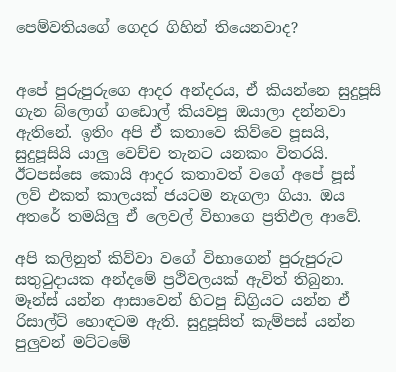පෙම්වතියගේ ගෙදර ගිහින් තියෙනවාද?


අපේ පුරුපුරුගෙ ආදර අන්දරය, ඒ කියන්නෙ සුදුපූසි ගැන බ්ලොග් ගඩොල් කියවපු ඔයාලා දන්නවා ඇතිනේ. ඉතිං අපි ඒ කතාවෙ කිව්වෙ පූසයි, සුදුපූසියි යාලු වෙච්ච තැනට යනකං විතරයි. ඊටපස්සෙ කොයි ආදර කතාවත් වගේ අපේ පූස් ලව් එකත් කාලයක් ජයටම නැගලා ගියා. ඔය අතරේ තමයිලු ඒ ලෙවල් විභාගෙ ප්‍රතිඵල ආවේ.

අපි කලිනුත් කිව්වා වගේ විභාගෙන් පුරුපුරුට සතුටුදායක අන්දමේ ප්‍රථිවලයක් ඇවිත් තිබුනා. මෑන්ස් යන්න ආසාවෙන් හිටපු ඩිග්‍රියට යන්න ඒ රිසාල්ට් හොඳටම ඇති. සුදුපූසිත් කැම්පස් යන්න පුලුවන් මට්ටමේ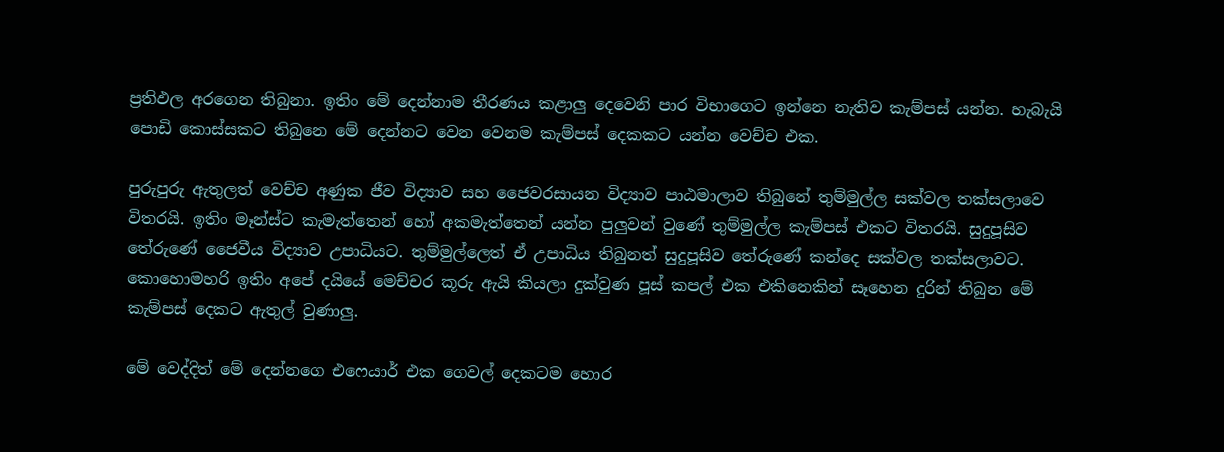ප්‍රතිඵල අරගෙන තිබුනා. ඉතිං මේ දෙන්නාම තීරණය කළාලු දෙවෙනි පාර විභාගෙට ඉන්නෙ නැතිව කැම්පස් යන්න. හැබැයි පොඩි කොස්සකට තිබුනෙ මේ දෙන්නට වෙන වෙනම කැම්පස් දෙකකට යන්න වෙච්ච එක.

පුරුපුරු ඇතුලත් වෙච්ච අණුක ජීව විද්‍යාව සහ ජෛවරසායන විද්‍යාව පාඨමාලාව තිබුනේ තුම්මුල්ල සක්වල තක්සලාවෙ විතරයි. ඉතිං මෑන්ස්ට කැමැත්තෙන් හෝ අකමැත්තෙන් යන්න පුලුවන් වුණේ තුම්මුල්ල කැම්පස් එකට විතරයි. සුදුපූසිව තේරුණේ ජෛවීය විද්‍යාව උපාධියට. තුම්මුල්ලෙත් ඒ උපාධිය තිබුනත් සුදුපූසිව තේරුණේ කන්දෙ සක්වල තක්සලාවට. කොහොමහරි ඉතිං අපේ දයියේ මෙච්චර කූරු ඇයි කියලා දුක්වුණ පූස් කපල් එක එකිනෙකින් සෑහෙන දුරින් තිබුන මේ කැම්පස් දෙකට ඇතුල් වුණාලු.

මේ වෙද්දිත් මේ දෙන්නගෙ එෆෙයාර් එක ගෙවල් දෙකටම හොර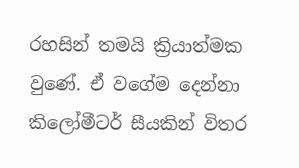රහසින් තමයි ක්‍රියාත්මක වුණේ. ඒ වගේම දෙන්නා කිලෝමීටර් සීයකින් විතර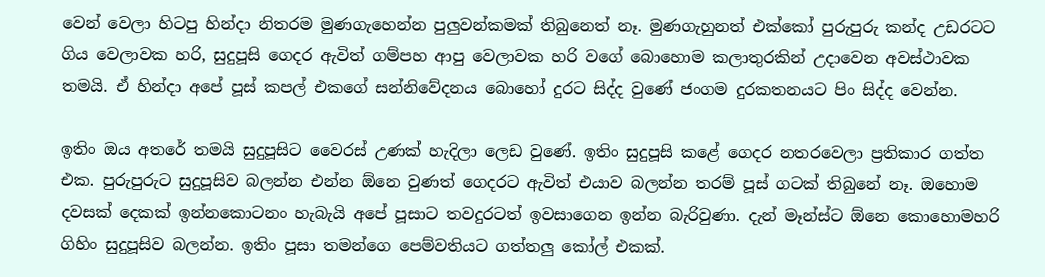වෙන් වෙලා හිටපු හින්දා නිතරම මුණගැහෙන්න පුලුවන්කමක් තිබුනෙත් නෑ. මුණගැහුනත් එක්කෝ පුරුපුරු කන්ද උඩරටට ගිය වෙලාවක හරි, සුදුපූසි ගෙදර ඇවිත් ගම්පහ ආපු වෙලාවක හරි වගේ බොහොම කලාතුරකින් උදාවෙන අවස්ථාවක තමයි. ඒ හින්දා අපේ පූස් කපල් එකගේ සන්නිවේදනය බොහෝ දුරට සිද්ද වුණේ ජංගම දුරකතනයට පිං සිද්ද වෙන්න.

ඉතිං ඔය අතරේ තමයි සුදුපූසිට වෛරස් උණක් හැදිලා ලෙඩ වුණේ. ඉතිං සුදුපූසි කළේ ගෙදර නතරවෙලා ප්‍රතිකාර ගත්ත එක. පුරුපුරුට සුදුපූසිව බලන්න එන්න ඕනෙ වුණත් ගෙදරට ඇවිත් එයාව බලන්න තරම් පූස් ගටක් තිබුනේ නෑ. ඔහොම දවසක් දෙකක් ඉන්නකොටනං හැබැයි අපේ පූසාට තවදුරටත් ඉවසාගෙන ඉන්න බැරිවුණා. දැන් මෑන්ස්ට ඕනෙ කොහොමහරි ගිහිං සුදුපූසිව බලන්න. ඉතිං පූසා තමන්ගෙ පෙම්වතියට ගත්තලු කෝල් එකක්.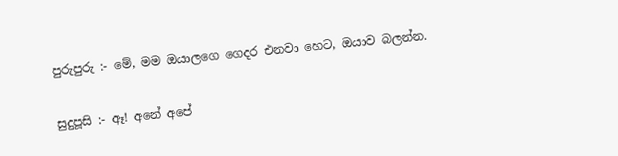පුරුපුරු :- මේ, මම ඔයාලගෙ ගෙදර එනවා හෙට, ඔයාව බලන්න.

සුදුපූසි :- ඈ! අනේ අපේ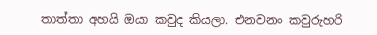තාත්තා අහයි ඔයා කවුද කියලා. එනවනං කවුරුහරි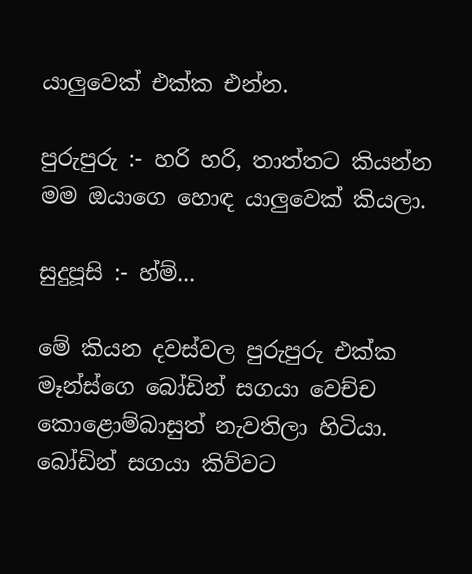යාලුවෙක් එක්ක එන්න.

පුරුපුරු :- හරි හරි, තාත්තට කියන්න මම ඔයාගෙ හොඳ යාලුවෙක් කියලා.

සුදුපූසි :- හ්ම්...

මේ කියන දවස්වල පුරුපුරු එක්ක මෑන්ස්ගෙ බෝඩින් සගයා වෙච්ච කොළොම්බාසුත් නැවතිලා හිටියා. බෝඩින් සගයා කිව්වට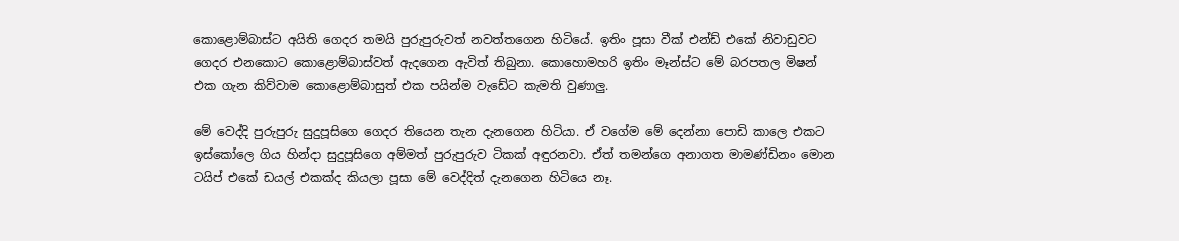කොළොම්බාස්ට අයිති ගෙදර තමයි පුරුපුරුවත් නවත්තගෙන හිටියේ. ඉතිං පූසා වීක් එන්ඩ් එකේ නිවාඩුවට ගෙදර එනකොට කොළොම්බාස්වත් ඇදගෙන ඇවිත් තිබුනා. කොහොමහරි ඉතිං මෑන්ස්ට මේ බරපතල මිෂන් එක ගැන කිව්වාම කොළොම්බාසුත් එක පයින්ම වැඩේට කැමති වුණාලු.

මේ වෙද්දි පුරුපුරු සුදුපූසිගෙ ගෙදර තියෙන තැන දැනගෙන හිටියා. ඒ වගේම මේ දෙන්නා පොඩි කාලෙ එකට ඉස්කෝලෙ ගිය හින්දා සුදුපූසිගෙ අම්මත් පුරුපුරුව ටිකක් අඳුරනවා. ඒත් තමන්ගෙ අනාගත මාමණ්ඩිනං මොන ටයිප් එකේ ඩයල් එකක්ද කියලා පූසා මේ වෙද්දිත් දැනගෙන හිටියෙ නෑ.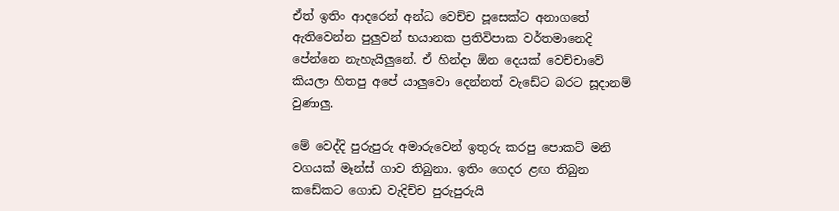ඒත් ඉතිං ආදරෙන් අන්ධ වෙච්ච පූසෙක්ට අනාගතේ ඇතිවෙන්න පුලුවන් භයානක ප්‍රතිවිපාක වර්තමානෙදි පේන්නෙ නැහැයිලුනේ. ඒ හින්දා ඕන දෙයක් වෙච්චාවේ කියලා හිතපු අපේ යාලුවො දෙන්නත් වැඩේට බරට සූදානම් වුණාලු.

මේ වෙද්දි පුරුපුරු අමාරුවෙන් ඉතුරු කරපු පොකට් මනි වගයක් මෑන්ස් ගාව තිබුනා. ඉතිං ගෙදර ළඟ තිබුන කඩේකට ගොඩ වැදිච්ච පුරුපුරුයි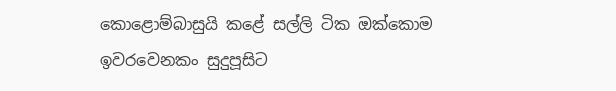කොළොම්බාසුයි කළේ සල්ලි ටික ඔක්කොම ඉවරවෙනකං සුදුපූසිට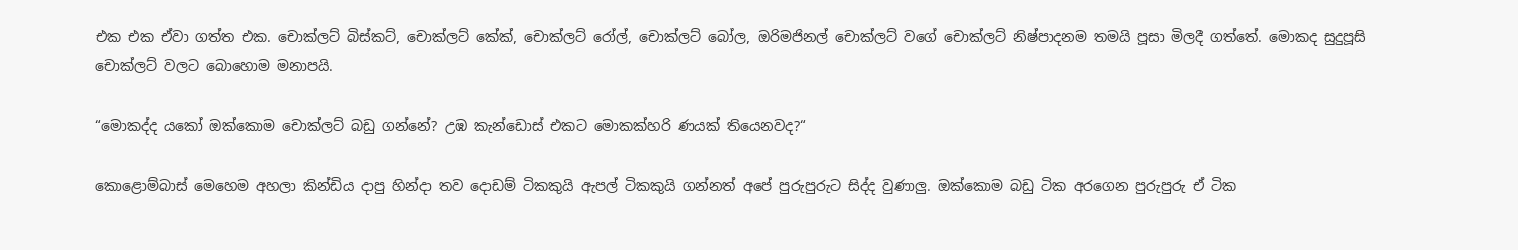එක එක ඒවා ගත්ත එක. චොක්ලට් බිස්කට්, චොක්ලට් කේක්, චොක්ලට් රෝල්, චොක්ලට් බෝල, ඔරිමජිනල් චොක්ලට් වගේ චොක්ලට් නිෂ්පාදනම තමයි පූසා මිලදී ගත්තේ. මොකද සුදුපූසි චොක්ලට් වලට බොහොම මනාපයි.

“මොකද්ද යකෝ ඔක්කොම චොක්ලට් බඩු ගන්නේ? උඹ කැන්ඩොස් එකට මොකක්හරි ණයක් තියෙනවද?“

කොළොම්බාස් මෙහෙම අහලා කින්ඩිය දාපු හින්දා තව දොඩම් ටිකකුයි ඇපල් ටිකකුයි ගන්නත් අපේ පුරුපුරුට සිද්ද වුණාලු. ඔක්කොම බඩු ටික අරගෙන පුරුපුරු ඒ ටික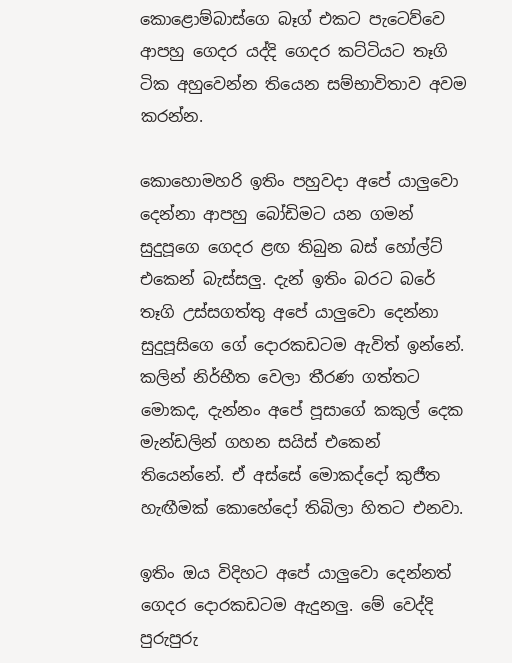කොළොම්බාස්ගෙ බෑග් එකට පැටෙව්වෙ ආපහු ගෙදර යද්දි ගෙදර කට්ටියට තෑගි ටික අහුවෙන්න තියෙන සම්භාවිතාව අවම කරන්න.

කොහොමහරි ඉතිං පහුවදා අපේ යාලුවො දෙන්නා ආපහු බෝඩිමට යන ගමන් සුදුපූගෙ ගෙදර ළඟ තිබුන බස් හෝල්ට් එකෙන් බැස්සලු. දැන් ඉතිං බරට බරේ තෑගි උස්සගත්තු අපේ යාලුවො දෙන්නා සුදුපූසිගෙ ගේ දොරකඩටම ඇවිත් ඉන්නේ. කලින් නිර්භීත වෙලා තීරණ ගත්තට මොකද, දැන්නං අපේ පූසාගේ කකුල් දෙක මැන්ඩලින් ගහන සයිස් එකෙන් තියෙන්නේ. ඒ අස්සේ මොකද්දෝ කුජීත හැඟීමක් කොහේදෝ තිබිලා හිතට එනවා.

ඉතිං ඔය විදිහට අපේ යාලුවො දෙන්නත් ගෙදර දොරකඩටම ඇදුනලු. මේ වෙද්දි පුරුපුරු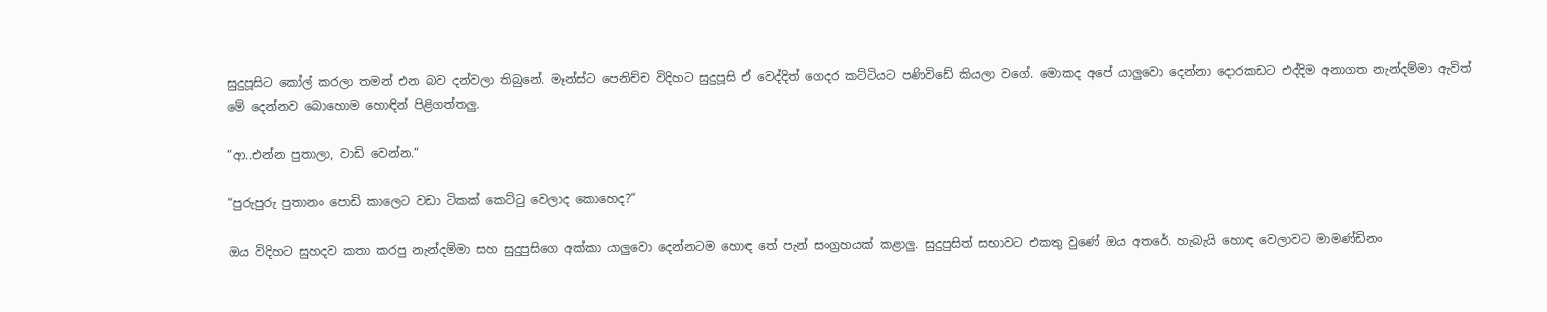සුදුපූසිට කෝල් කරලා තමන් එන බව දන්වලා තිබුනේ. මෑන්ස්ට පෙනිච්ච විදිහට සුදුපූසි ඒ වෙද්දිත් ගෙදර කට්ටියට පණිවිඩේ කියලා වගේ. මොකද අපේ යාලුවො දෙන්නා දොරකඩට එද්දිම අනාගත නැන්දම්මා ඇවිත් මේ දෙන්නව බොහොම හොඳින් පිළිගත්තලු.

“ආ..එන්න පුතාලා, වාඩි වෙන්න.“

“පුරුපුරු පුතානං පොඩි කාලෙට වඩා ටිකක් කෙට්ටු වෙලාද කොහෙද?“

ඔය විදිහට සුහදව කතා කරපු නැන්දම්මා සහ සුදුපුසිගෙ අක්කා යාලුවො දෙන්නටම හොඳ තේ පැන් සංග්‍රහයක් කළාලු. සුදුපුසිත් සභාවට එකතු වුණේ ඔය අතරේ. හැබැයි හොඳ වෙලාවට මාමණ්ඩිනං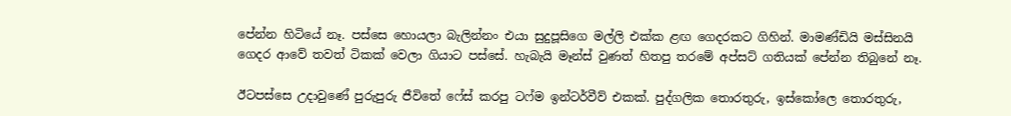පේන්න හිටියේ නෑ. පස්සෙ හොයලා බැලින්නං එයා සුදුපූසිගෙ මල්ලි එක්ක ළඟ ගෙදරකට ගිහින්. මාමණ්ඩියි මස්සිනයි ගෙදර ආවේ තවත් ටිකක් වෙලා ගියාට පස්සේ. හැබැයි මෑන්ස් වුණත් හිතපු තරමේ අප්සට් ගතියක් පේන්න තිබුනේ නෑ.

ඊටපස්සෙ උදාවුණේ පුරුපුරු ජීවිතේ ෆේස් කරපු ටෆ්ම ඉන්ටර්වීව් එකක්. පුද්ගලික තොරතුරු, ඉස්කෝලෙ තොරතුරු,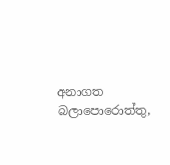අනාගත බලාපොරොත්තු,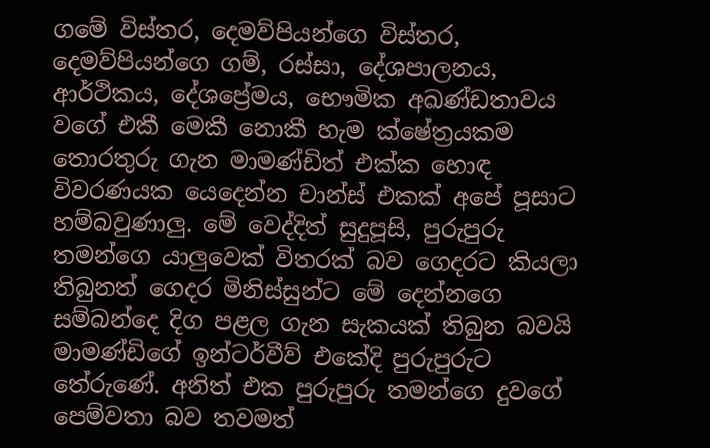ගමේ විස්තර, දෙමව්පියන්ගෙ විස්තර, දෙමව්පියන්ගෙ ගම්, රස්සා, දේශපාලනය, ආර්ථිකය, දේශප්‍රේමය, භෞමික අඛණ්ඩතාවය වගේ එකී මෙකී නොකී හැම ක්ෂේත්‍රයකම තොරතුරු ගැන මාමණ්ඩිත් එක්ක හොඳ විවරණයක යෙදෙන්න චාන්ස් එකක් අපේ පූසාට හම්බවුණාලු. මේ වෙද්දිත් සුදුපූසි, පුරුපුරු තමන්ගෙ යාලුවෙක් විතරක් බව ගෙදරට කියලා තිබුනත් ගෙදර මිනිස්සුන්ට මේ දෙන්නගෙ සම්බන්දෙ දිග පළල ගැන සැකයක් තිබුන බවයි මාමණ්ඩිගේ ඉන්ටර්වීව් එකේදි පුරුපුරුට තේරුණේ. අනිත් එක පුරුපුරු තමන්ගෙ දුවගේ පෙම්වතා බව තවමත්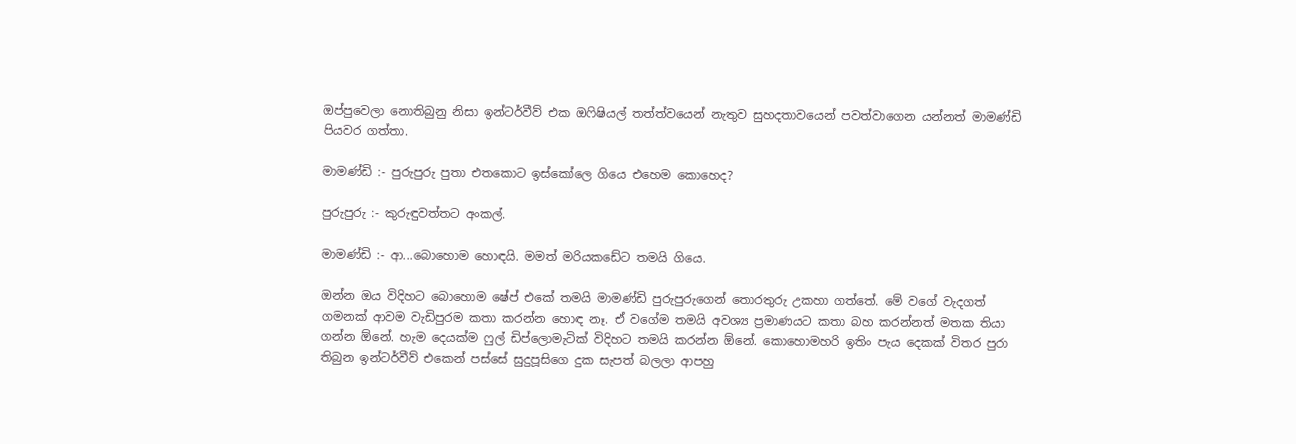ඔප්පුවෙලා නොතිබුනු නිසා ඉන්ටර්වීව් එක ඔෆිෂියල් තත්ත්වයෙන් නැතුව සුහදතාවයෙන් පවත්වාගෙන යන්නත් මාමණ්ඩි පියවර ගත්තා.

මාමණ්ඩි :- පුරුපුරු පුතා එතකොට ඉස්කෝලෙ ගියෙ එහෙම කොහෙද?

පුරුපුරු :- කුරුඳුවත්තට අංකල්.

මාමණ්ඩි :- ආ...බොහොම හොඳයි. මමත් මරියකඩේට තමයි ගියෙ.

ඔන්න ඔය විදිහට බොහොම ෂේප් එකේ තමයි මාමණ්ඩි පුරුපුරුගෙන් තොරතුරු උකහා ගත්තේ. මේ වගේ වැදගත් ගමනක් ආවම වැඩිපුරම කතා කරන්න හොඳ නෑ. ඒ වගේම තමයි අවශ්‍ය ප්‍රමාණයට කතා බහ කරන්නත් මතක තියා ගන්න ඕනේ. හැම දෙයක්ම ෆුල් ඩිප්ලොමැටික් විදිහට තමයි කරන්න ඕනේ. කොහොමහරි ඉතිං පැය දෙකක් විතර පුරා තිබුන ඉන්ටර්වීව් එකෙන් පස්සේ සුදුපූසිගෙ දුක සැපත් බලලා ආපහු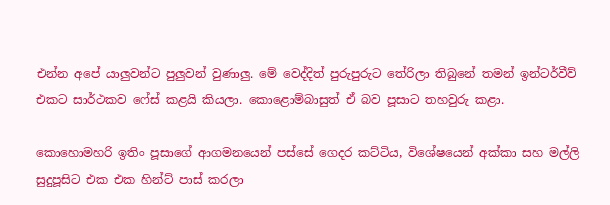එන්න අපේ යාලුවන්ට පුලුවන් වුණාලු. මේ වෙද්දිත් පුරුපුරුට තේරිලා තිබුනේ තමන් ඉන්ටර්වීව් එකට සාර්ථකව ෆේස් කළයි කියලා. කොළොම්බාසුත් ඒ බව පූසාට තහවුරු කළා.

කොහොමහරි ඉතිං පූසාගේ ආගමනයෙන් පස්සේ ගෙදර කට්ටිය, විශේෂයෙන් අක්කා සහ මල්ලි සුදුපූසිට එක එක හින්ට් පාස් කරලා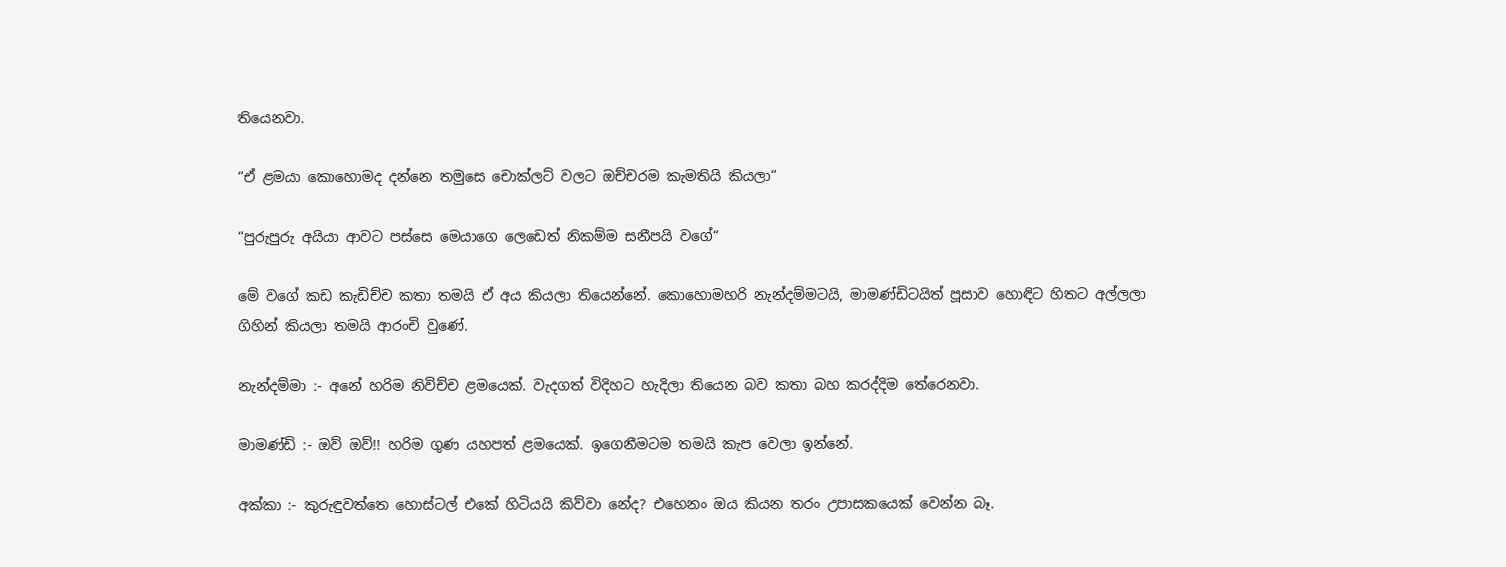තියෙනවා.

“ඒ ළමයා කොහොමද දන්නෙ තමුසෙ චොක්ලට් වලට ඔච්චරම කැමතියි කියලා“

“පුරුපුරු අයියා ආවට පස්සෙ මෙයාගෙ ලෙඩෙත් නිකම්ම සනීපයි වගේ“

මේ වගේ කඩ කැඩිච්ච කතා තමයි ඒ අය කියලා තියෙන්නේ. කොහොමහරි නැන්දම්මටයි, මාමණ්ඩිටයිත් පූසාව හොඳිට හිතට අල්ලලා ගිහින් කියලා තමයි ආරංචි වුණේ.

නැන්දම්මා :- අනේ හරිම නිවිච්ච ළමයෙක්. වැදගත් විදිහට හැදිලා තියෙන බව කතා බහ කරද්දිම තේරෙනවා.

මාමණ්ඩි :- ඔව් ඔව්!! හරිම ගුණ යහපත් ළමයෙක්. ඉගෙනීමටම තමයි කැප වෙලා ඉන්නේ.

අක්කා :- කුරුඳුවත්තෙ හොස්ටල් එකේ හිටියයි කිව්වා නේද? එහෙනං ඔය කියන තරං උපාසකයෙක් වෙන්න බෑ.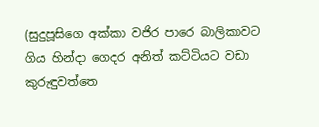(සුදුපූසිගෙ අක්කා වජිර පාරෙ බාලිකාවට ගිය හින්දා ගෙදර අනිත් කට්ටියට වඩා කුරුඳුවත්තෙ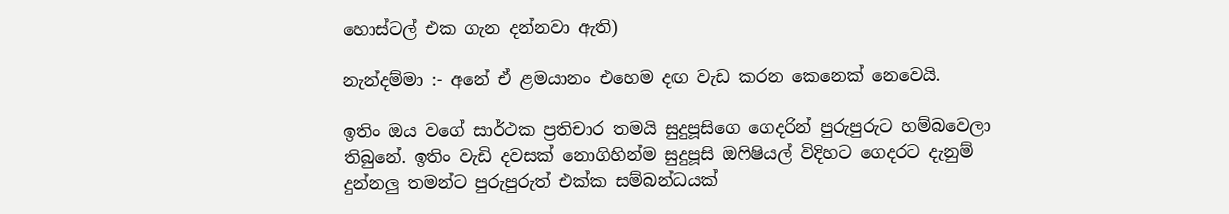හොස්ටල් එක ගැන දන්නවා ඇති)

නැන්දම්මා :- අනේ ඒ ළමයානං එහෙම දඟ වැඩ කරන කෙනෙක් නෙවෙයි.

ඉතිං ඔය වගේ සාර්ථක ප්‍රතිචාර තමයි සුදුපූසිගෙ ගෙදරින් පුරුපුරුට හම්බවෙලා තිබුනේ. ඉතිං වැඩි දවසක් නොගිහින්ම සුදුපූසි ඔෆිෂියල් විදිහට ගෙදරට දැනුම් දුන්නලු තමන්ට පුරුපුරුත් එක්ක සම්බන්ධයක්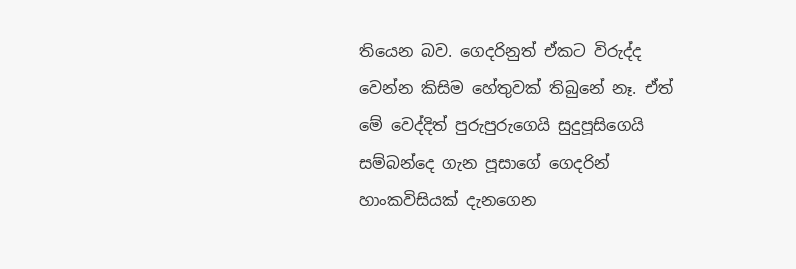තියෙන බව. ගෙදරිනුත් ඒකට විරුද්ද වෙන්න කිසිම හේතුවක් තිබුනේ නෑ. ඒත් මේ වෙද්දිත් පුරුපුරුගෙයි සුදුපූසිගෙයි සම්බන්දෙ ගැන පූසාගේ ගෙදරින් හාංකවිසියක් දැනගෙන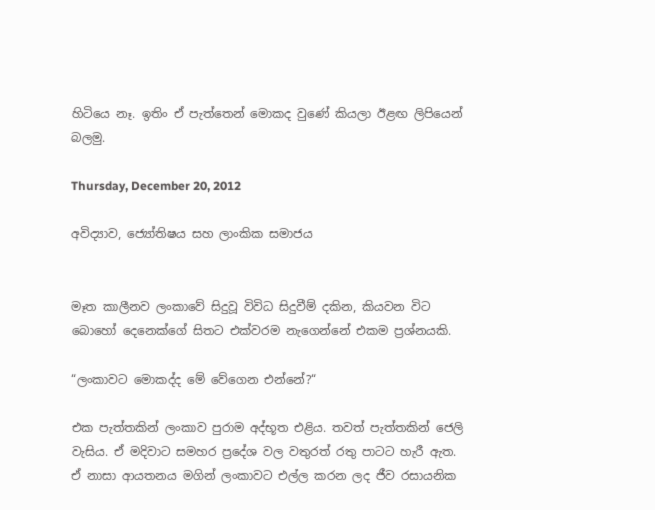හිටියෙ නෑ. ඉතිං ඒ පැත්තෙන් මොකද වුණේ කියලා ඊළඟ ලිපියෙන් බලමු.

Thursday, December 20, 2012

අවිද්‍යාව, ජ්‍යෝතිෂය සහ ලාංකික සමාජය


මෑත කාලීනව ලංකාවේ සිදුවූ විවිධ සිදුවීම් දකින, කියවන විට බොහෝ දෙනෙක්ගේ සිතට එක්වරම නැගෙන්නේ එකම ප්‍රශ්නයකි.

“ලංකාවට මොකද්ද මේ වේගෙන එන්නේ?“

එක පැත්තකින් ලංකාව පුරාම අද්භූත එළිය. තවත් පැත්තකින් ජෙලි වැසිය. ඒ මදිවාට සමහර ප්‍රදේශ වල වතුරත් රතු පාටට හැරී ඇත. ඒ නාසා ආයතනය මගින් ලංකාවට එල්ල කරන ලද ජීව රසායනික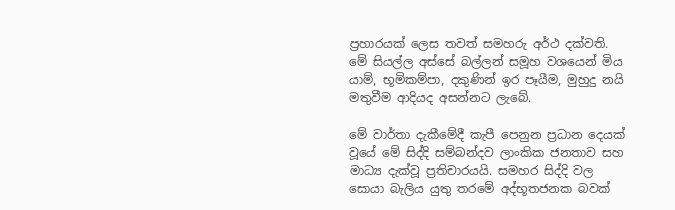ප්‍රහාරයක් ලෙස තවත් සමහරු අර්ථ දක්වති. මේ සියල්ල අස්සේ බල්ලන් සමූහ වශයෙන් මිය යාම්, භූමිකම්පා, දකුණින් ඉර පෑයීම, මුහුදු නයි මතුවීම ආදියද අසන්නට ලැබේ.

මේ වාර්තා දැකීමේදී කැපී පෙනුන ප්‍රධාන දෙයක් වූයේ මේ සිද්දි සම්බන්දව ලාංකික ජනතාව සහ මාධ්‍ය දැක්වූ ප්‍රතිචාරයයි. සමහර සිද්දි වල සොයා බැලිය යුතු තරමේ අද්භූතජනක බවක්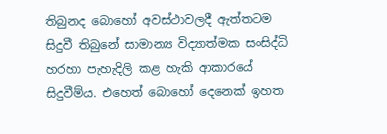තිබුනද බොහෝ අවස්ථාවලදී ඇත්තටම සිදුවී තිබුනේ සාමාන්‍ය විද්‍යාත්මක සංසිද්ධි හරහා පැහැදිලි කළ හැකි ආකාරයේ සිදුවීම්ය. එහෙත් බොහෝ දෙනෙක් ඉහත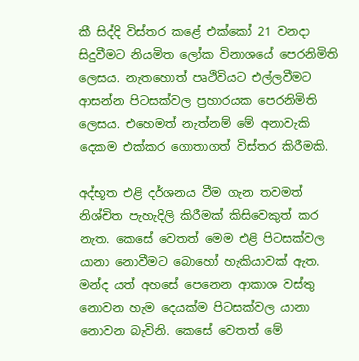කී සිද්දි විස්තර කළේ එක්කෝ 21 වනදා සිදුවීමට නියමිත ලෝක විනාශයේ පෙරනිමිති ලෙසය. නැතහොත් පෘථිවියට එල්ලවීමට ආසන්න පිටසක්වල ප්‍රහාරයක පෙරනිමිති ලෙසය. එහෙමත් නැත්නම් මේ අනාවැකි දෙකම එක්කර ගොතාගත් විස්තර කිරීමකි.

අද්භූත එළි දර්ශනය වීම ගැන තවමත් නිශ්චිත පැහැදිලි කිරීමක් කිසිවෙකුත් කර නැත. කෙසේ වෙතත් මෙම එළි පිටසක්වල යානා නොවීමට බොහෝ හැකියාවක් ඇත. මන්ද යත් අහසේ පෙනෙන ආකාශ වස්තු නොවන හැම දෙයක්ම පිටසක්වල යානා නොවන බැවිනි. කෙසේ වෙතත් මේ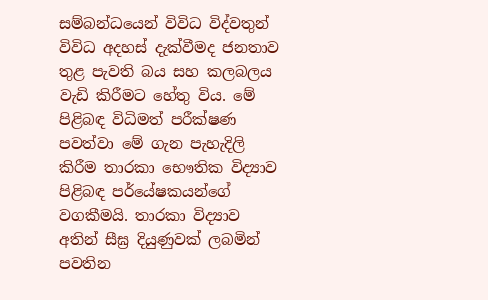සම්බන්ධයෙන් විවිධ විද්වතුන් විවිධ අදහස් දැක්වීමද ජනතාව තුළ පැවති බය සහ කලබලය වැඩි කිරීමට හේතු විය. මේ පිළිබඳ විධිමත් පරීක්ෂණ පවත්වා මේ ගැන පැහැදිලි කිරීම තාරකා භෞතික විද්‍යාව පිළිබඳ පර්යේෂකයන්ගේ වගකීමයි. තාරකා විද්‍යාව අතින් සීඝ්‍ර දියුණුවක් ලබමින් පවතින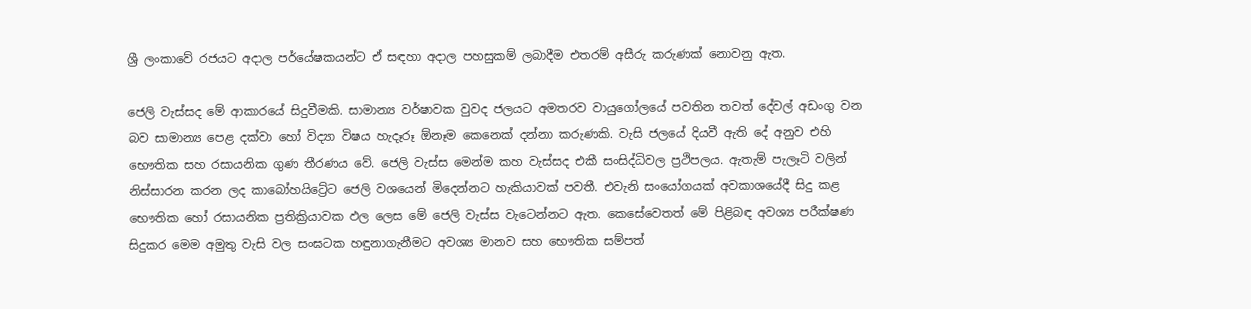ශ්‍රී ලංකාවේ රජයට අදාල පර්යේෂකයන්ට ඒ සඳහා අදාල පහසුකම් ලබාදීම එතරම් අසීරු කරුණක් නොවනු ඇත.

ජෙලි වැස්සද මේ ආකාරයේ සිදුවීමකි. සාමාන්‍ය වර්ෂාවක වුවද ජලයට අමතරව වායුගෝලයේ පවතින තවත් දේවල් අඩංගු වන බව සාමාන්‍ය පෙළ දක්වා හෝ විද්‍යා විෂය හැදෑරූ ඕනෑම කෙනෙක් දන්නා කරුණකි. වැසි ජලයේ දියවී ඇති දේ අනුව එහි භෞතික සහ රසායනික ගුණ තීරණය වේ. ජෙලි වැස්ස මෙන්ම කහ වැස්සද එකී සංසිද්ධිවල ප්‍රථිපලය. ඇතැම් පැලෑටි වලින් නිස්සාරන කරන ලද කාබෝහයිට්‍රේට ජෙලි වශයෙන් මිදෙන්නට හැකියාවක් පවතී. එවැනි සංයෝගයක් අවකාශයේදී සිදු කළ භෞතික හෝ රසායනික ප්‍රතික්‍රියාවක ඵල ලෙස මේ ජෙලි වැස්ස වැටෙන්නට ඇත. කෙසේවෙතත් මේ පිළිබඳ අවශ්‍ය පරීක්ෂණ සිදුකර මෙම අමුතු වැසි වල සංඝටක හඳුනාගැනීමට අවශ්‍ය මානව සහ භෞතික සම්පත්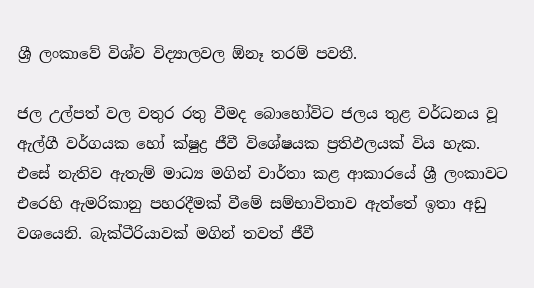ශ්‍රී ලංකාවේ විශ්ව විද්‍යාලවල ඕනෑ තරම් පවතී.

ජල උල්පත් වල වතුර රතු වීමද බොහෝවිට ජලය තුළ වර්ධනය වූ ඇල්ගී වර්ගයක හෝ ක්ෂුද්‍ර ජීවී විශේෂයක ප්‍රතිඵලයක් විය හැක. එසේ නැතිව ඇතැම් මාධ්‍ය මගින් වාර්තා කළ ආකාරයේ ශ්‍රී ලංකාවට එරෙහි ඇමරිකානු පහරදීමක් වීමේ සම්භාවිතාව ඇත්තේ ඉතා අඩු වශයෙනි. බැක්ටීරියාවක් මගින් තවත් ජීවී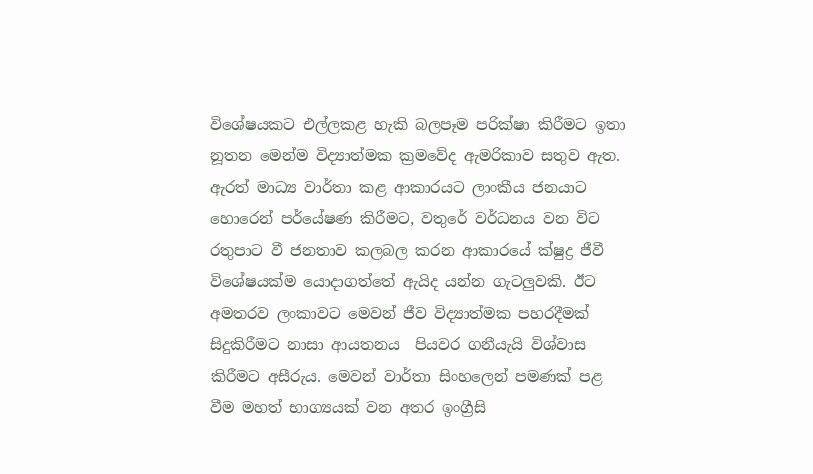විශේෂයකට එල්ලකළ හැකි බලපෑම පරික්ෂා කිරීමට ඉතා නූතන මෙන්ම විද්‍යාත්මක ක්‍රමවේද ඇමරිකාව සතුව ඇත. ඇරත් මාධ්‍ය වාර්තා කළ ආකාරයට ලාංකීය ජනයාට හොරෙන් පර්යේෂණ කිරීමට, වතුරේ වර්ධනය වන විට රතුපාට වී ජනතාව කලබල කරන ආකාරයේ ක්ෂුද්‍ර ජීවී විශේෂයක්ම යොදාගත්තේ ඇයිද යන්න ගැටලුවකි. ඊට අමතරව ලංකාවට මෙවන් ජීව විද්‍යාත්මක පහරදීමක් සිදුකිරීමට නාසා ආයතනය  පියවර ගනීයැයි විශ්වාස කිරීමට අසීරුය. මෙවන් වාර්තා සිංහලෙන් පමණක් පළ වීම මහත් භාග්‍යයක් වන අතර ඉංග්‍රීසි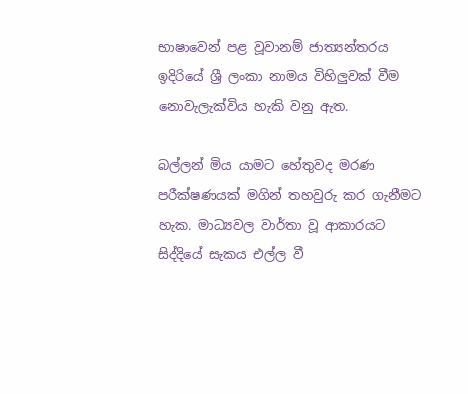භාෂාවෙන් පළ වූවානම් ජාත්‍යන්තරය ඉදිරියේ ශ්‍රී ලංකා නාමය විහිලුවක් වීම නොවැලැක්විය හැකි වනු ඇත.

බල්ලන් මිය යාමට හේතුවද මරණ පරීක්ෂණයක් මගින් තහවුරු කර ගැනීමට හැක. මාධ්‍යවල වාර්තා වූ ආකාරයට සිද්දියේ සැකය එල්ල වී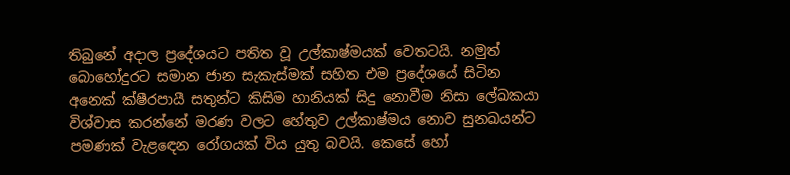තිබුනේ අදාල ප්‍රදේශයට පතිත වූ උල්කාෂ්මයක් වෙතටයි. නමුත් බොහෝදුරට සමාන ජාන සැකැස්මක් සහිත එම ප්‍රදේශයේ සිටින අනෙක් ක්ෂීරපායී සතුන්ට කිසිම හානියක් සිදු නොවීම නිසා ලේඛකයා විශ්වාස කරන්නේ මරණ වලට හේතුව උල්කාෂ්මය නොව සුනඛයන්ට පමණක් වැළඳෙන රෝගයක් විය යුතු බවයි. කෙසේ හෝ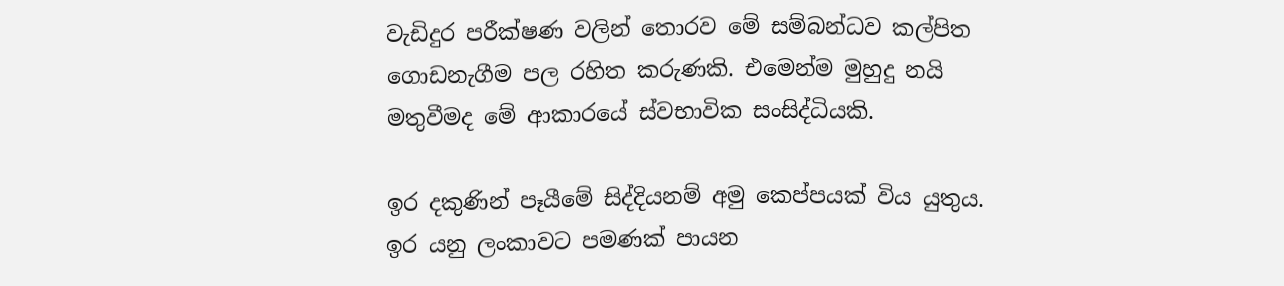වැඩිදුර පරීක්ෂණ වලින් තොරව මේ සම්බන්ධව කල්පිත ගොඩනැගීම පල රහිත කරුණකි. එමෙන්ම මුහුදු නයි මතුවීමද මේ ආකාරයේ ස්වභාවික සංසිද්ධියකි.

ඉර දකුණින් පෑයීමේ සිද්දියනම් අමු කෙප්පයක් විය යුතුය. ඉර යනු ලංකාවට පමණක් පායන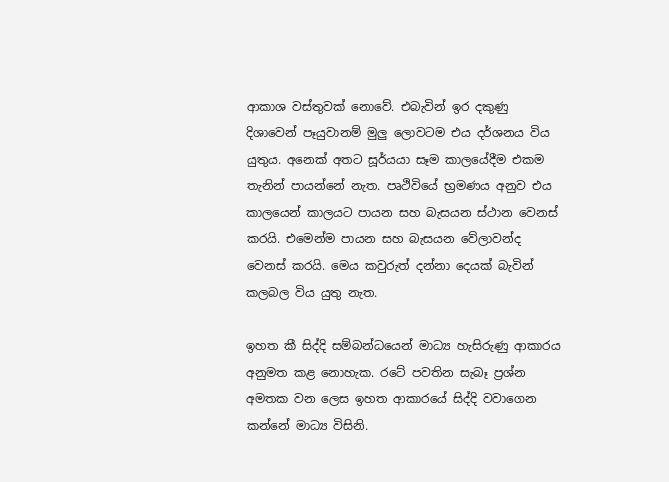ආකාශ වස්තුවක් නොවේ. එබැවින් ඉර දකුණු දිශාවෙන් පෑයුවානම් මුලු ලොවටම එය දර්ශනය විය යුතුය. අනෙක් අතට සූර්යයා සෑම කාලයේදීම එකම තැනින් පායන්නේ නැත. පෘථිවියේ භ්‍රමණය අනුව එය කාලයෙන් කාලයට පායන සහ බැසයන ස්ථාන වෙනස් කරයි. එමෙන්ම පායන සහ බැසයන වේලාවන්ද වෙනස් කරයි. මෙය කවුරුත් දන්නා දෙයක් බැවින් කලබල විය යුතු නැත.

ඉහත කී සිද්දි සම්බන්ධයෙන් මාධ්‍ය හැසිරුණු ආකාරය අනුමත කළ නොහැක. රටේ පවතින සැබෑ ප්‍රශ්න අමතක වන ලෙස ඉහත ආකාරයේ සිද්දි වවාගෙන කන්නේ මාධ්‍ය විසිනි.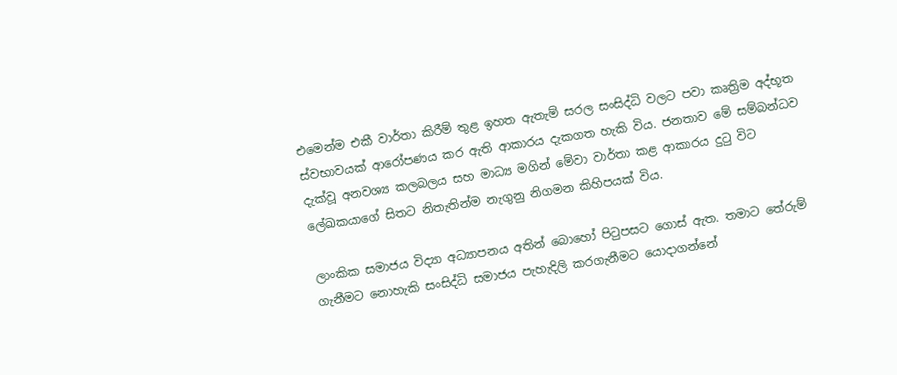එමෙන්ම එකී වාර්තා කිරීම් තුළ ඉහත ඇතැම් සරල සංසිද්ධි වලට පවා කෘත්‍රිම අද්භූත ස්වභාවයක් ආරෝපණය කර ඇති ආකාරය දැකගත හැකි විය. ජනතාව මේ සම්බන්ධව දැක්වූ අනවශ්‍ය කලබලය සහ මාධ්‍ය මගින් මේවා වාර්තා කළ ආකාරය දුටු විට ලේඛකයාගේ සිතට නිතැතින්ම නැගුනු නිගමන කිහිපයක් විය.

ලාංකික සමාජය විද්‍යා අධ්‍යාපනය අතින් බොහෝ පිටුපසට ගොස් ඇත. තමාට තේරුම් ගැනීමට නොහැකි සංසිද්ධි සමාජය පැහැදිලි කරගැනීමට යොදාගන්නේ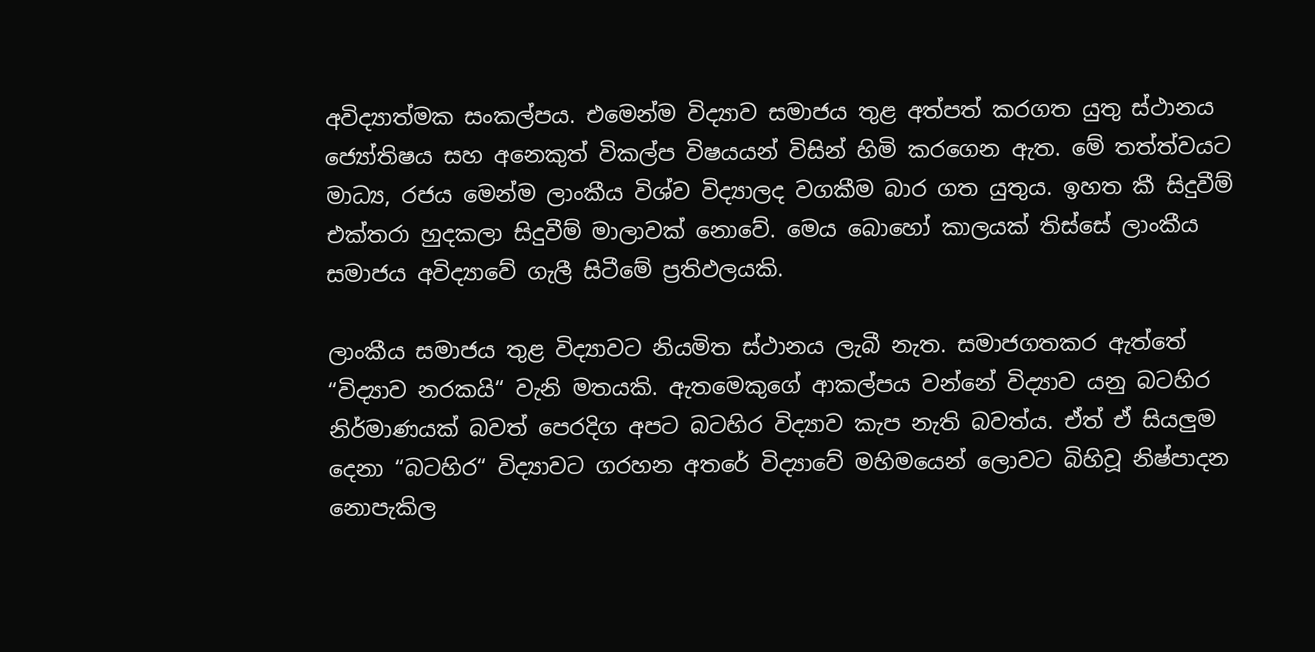අවිද්‍යාත්මක සංකල්පය. එමෙන්ම විද්‍යාව සමාජය තුළ අත්පත් කරගත යුතු ස්ථානය ජ්‍යෝතිෂය සහ අනෙකුත් විකල්ප විෂයයන් විසින් හිමි කරගෙන ඇත. මේ තත්ත්වයට මාධ්‍ය, රජය මෙන්ම ලාංකීය විශ්ව විද්‍යාලද වගකීම බාර ගත යුතුය. ඉහත කී සිදුවීම් එක්තරා හුදකලා සිදුවීම් මාලාවක් නොවේ. මෙය බොහෝ කාලයක් තිස්සේ ලාංකීය සමාජය අවිද්‍යාවේ ගැලී සිටීමේ ප්‍රතිඵලයකි.

ලාංකීය සමාජය තුළ විද්‍යාවට නියමිත ස්ථානය ලැබී නැත. සමාජගතකර ඇත්තේ “විද්‍යාව නරකයි“ වැනි මතයකි. ඇතමෙකුගේ ආකල්පය වන්නේ විද්‍යාව යනු බටහිර නිර්මාණයක් බවත් පෙරදිග අපට බටහිර විද්‍යාව කැප නැති බවත්ය. ඒත් ඒ සියලුම දෙනා “බටහිර“ විද්‍යාවට ගරහන අතරේ විද්‍යාවේ මහිමයෙන් ලොවට බිහිවූ නිෂ්පාදන නොපැකිල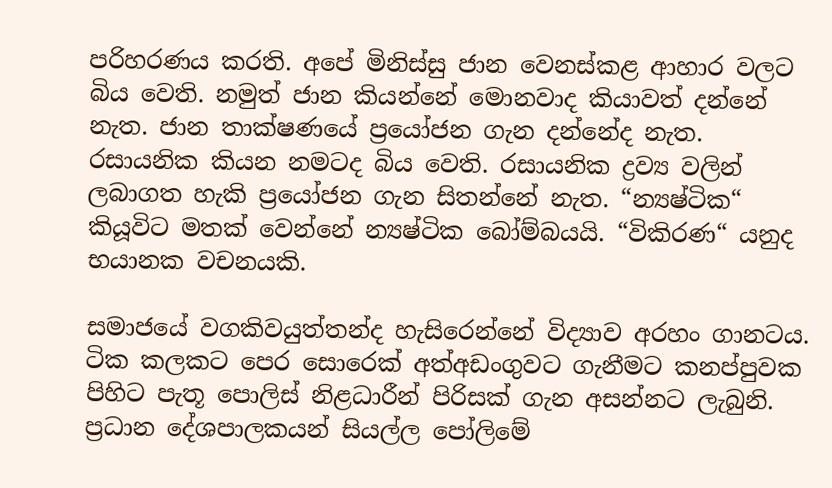පරිහරණය කරති. අපේ මිනිස්සු ජාන වෙනස්කළ ආහාර වලට බිය වෙති. නමුත් ජාන කියන්නේ මොනවාද කියාවත් දන්නේ නැත. ජාන තාක්ෂණයේ ප්‍රයෝජන ගැන දන්නේද නැත. රසායනික කියන නමටද බිය වෙති. රසායනික ද්‍රව්‍ය වලින් ලබාගත හැකි ප්‍රයෝජන ගැන සිතන්නේ නැත. “න්‍යෂ්ටික“ කියූවිට මතක් වෙන්නේ න්‍යෂ්ටික බෝම්බයයි. “විකිරණ“ යනුද භයානක වචනයකි.

සමාජයේ වගකිවයුත්තන්ද හැසිරෙන්නේ විද්‍යාව අරහං ගානටය. ටික කලකට පෙර සොරෙක් අත්අඩංගුවට ගැනීමට කනප්පුවක පිහිට පැතූ පොලිස් නිළධාරීන් පිරිසක් ගැන අසන්නට ලැබුනි. ප්‍රධාන දේශපාලකයන් සියල්ල පෝලිමේ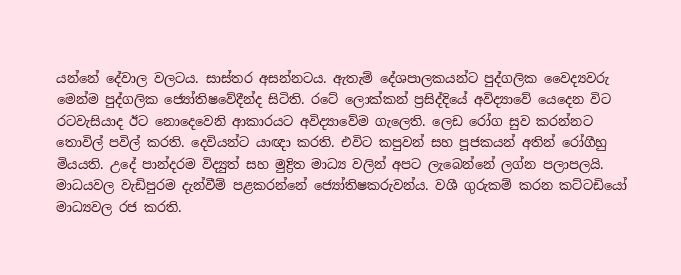යන්නේ දේවාල වලටය. සාස්තර අසන්නටය. ඇතැම් දේශපාලකයන්ට පුද්ගලික වෛද්‍යවරු මෙන්ම පුද්ගලික ජ්‍යෝතිෂවේදීන්ද සිටිති. රටේ ලොක්කන් ප්‍රසිද්දියේ අවිද්‍යාවේ යෙදෙන විට රටවැසියාද ඊට නොදෙවෙනි ආකාරයට අවිද්‍යාවේම ගැලෙති. ලෙඩ රෝග සුව කරන්නට තොවිල් පවිල් කරති. දෙවියන්ට යාඥා කරති. එවිට කපුවන් සහ පූජකයන් අතින් රෝගීහු මියයති. උදේ පාන්දරම විද්‍යුත් සහ මුද්‍රිත මාධ්‍ය වලින් අපට ලැබෙන්නේ ලග්න පලාපලයි. මාධයවල වැඩිපුරම දැන්වීම් පළකරන්නේ ජ්‍යෝතිෂකරුවන්ය. වශී ගුරුකම් කරන කට්ටඩියෝ මාධ්‍යවල රජ කරති.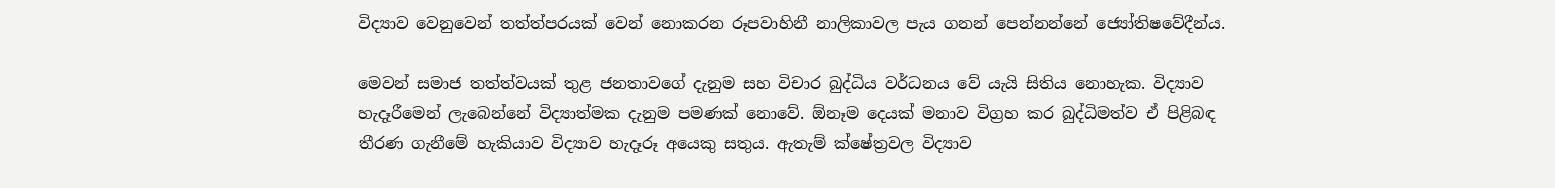විද්‍යාව වෙනුවෙන් තත්ත්පරයක් වෙන් නොකරන රූපවාහිනී නාලිකාවල පැය ගනන් පෙන්නන්නේ ජ්‍යෝතිෂවේදීන්ය.

මෙවන් සමාජ තත්ත්වයක් තුළ ජනතාවගේ දැනුම සහ විචාර බුද්ධිය වර්ධනය වේ යැයි සිතිය නොහැක. විද්‍යාව හැදෑරීමෙන් ලැබෙන්නේ විද්‍යාත්මක දැනුම පමණක් නොවේ. ඕනෑම දෙයක් මනාව විග්‍රහ කර බුද්ධිමත්ව ඒ පිළිබඳ තීරණ ගැනීමේ හැකියාව විද්‍යාව හැදෑරූ අයෙකු සතුය. ඇතැම් ක්ෂේත්‍රවල විද්‍යාව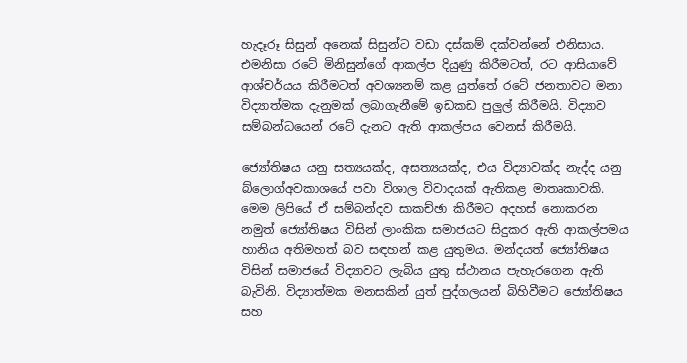හැදෑරූ සිසුන් අනෙක් සිසුන්ට වඩා දස්කම් දක්වන්නේ එනිසාය. එමනිසා රටේ මිනිසුන්ගේ ආකල්ප දියුණු කිරීමටත්, රට ආසියාවේ ආශ්චර්යය කිරීමටත් අවශ්‍යනම් කළ යුත්තේ රටේ ජනතාවට මනා විද්‍යාත්මක දැනුමක් ලබාගැනීමේ ඉඩකඩ පුලුල් කිරීමයි. විද්‍යාව සම්බන්ධයෙන් රටේ දැනට ඇති ආකල්පය වෙනස් කිරීමයි.

ජ්‍යෝතිෂය යනු සත්‍යයක්ද, අසත්‍යයක්ද, එය විද්‍යාවක්ද නැද්ද යනු බ්ලොග්අවකාශයේ පවා විශාල විවාදයක් ඇතිකළ මාතෘකාවකි. මෙම ලිපියේ ඒ සම්බන්දව සාකච්ඡා කිරීමට අදහස් නොකරන නමුත් ජ්‍යෝතිෂය විසින් ලාංකික සමාජයට සිදුකර ඇති ආකල්පමය හානිය අතිමහත් බව සඳහන් කළ යුතුමය. මන්දයත් ජ්‍යෝතිෂය විසින් සමාජයේ විද්‍යාවට ලැබිය යුතු ස්ථානය පැහැරගෙන ඇති බැවිනි. විද්‍යාත්මක මනසකින් යුත් පුද්ගලයන් බිහිවීමට ජ්‍යෝතිෂය සහ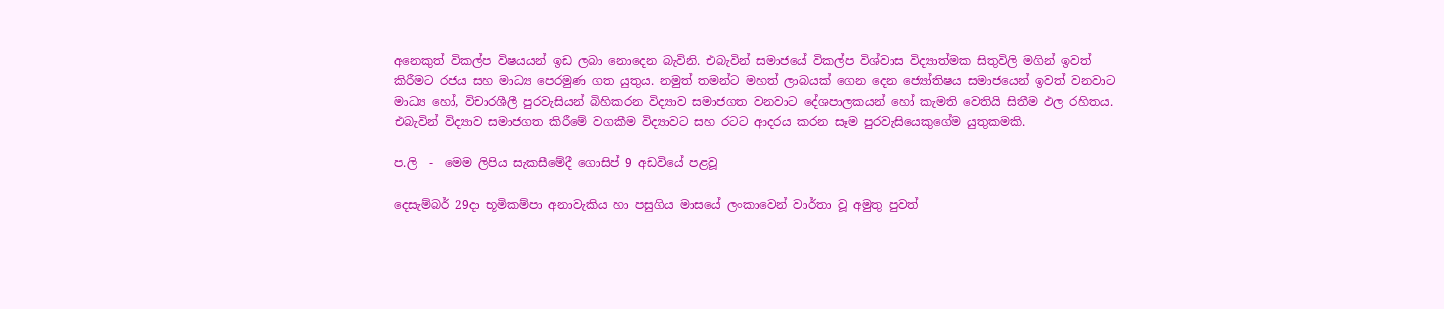අනෙකුත් විකල්ප විෂයයන් ඉඩ ලබා නොදෙන බැවිනි. එබැවින් සමාජයේ විකල්ප විශ්වාස විද්‍යාත්මක සිතුවිලි මගින් ඉවත් කිරීමට රජය සහ මාධ්‍ය පෙරමුණ ගත යුතුය. නමුත් තමන්ට මහත් ලාබයක් ගෙන දෙන ජ්‍යෝතිෂය සමාජයෙන් ඉවත් වනවාට මාධ්‍ය හෝ, විචාරශීලී පුරවැසියන් බිහිකරන විද්‍යාව සමාජගත වනවාට දේශපාලකයන් හෝ කැමති වෙතියි සිතීම ඵල රහිතය. එබැවින් විද්‍යාව සමාජගත කිරීමේ වගකීම විද්‍යාවට සහ රටට ආදරය කරන සෑම පුරවැසියෙකුගේම යුතුකමකි.

ප.ලි  -  මෙම ලිපිය සැකසීමේදී ගොසිප් 9 අඩවියේ පළවූ

දෙසැම්බර් 29දා භූමිකම්පා අනාවැකිය හා පසුගිය මාසයේ ලංකාවෙන් වාර්තා වූ අමුතු පුවත්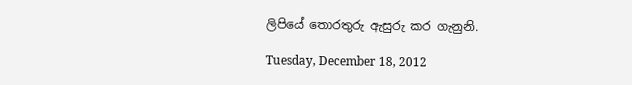ලිපියේ තොරතුරු ඇසුරු කර ගැනුනි.

Tuesday, December 18, 2012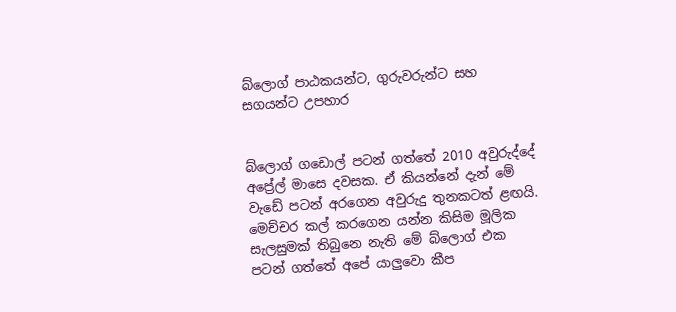බ්ලොග් පාඨකයන්ට, ගුරුවරුන්ට සහ සගයන්ට උපහාර


බ්ලොග් ගඩොල් පටන් ගත්තේ 2010 අවුරුද්දේ අප්‍රේල් මාසෙ දවසක. ඒ කියන්නේ දැන් මේ වැඩේ පටන් අරගෙන අවුරුදු තුනකටත් ළඟයි. මෙච්චර කල් කරගෙන යන්න කිසිම මූලික සැලසුමක් තිබුනෙ නැති මේ බ්ලොග් එක පටන් ගත්තේ අපේ යාලුවො කීප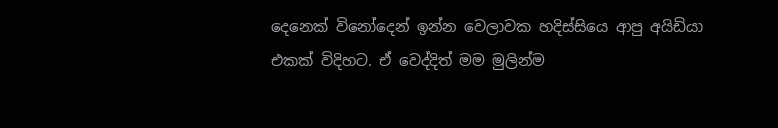දෙනෙක් විනෝදෙන් ඉන්න වෙලාවක හදිස්සියෙ ආපු අයිඩියා එකක් විදිහට. ඒ වෙද්දිත් මම මුලින්ම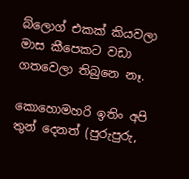බ්ලොග් එකක් කියවලා මාස කීපෙකට වඩා ගතවෙලා තිබුනෙ නෑ.

කොහොමහරි ඉතිං අපි තුන් දෙනත් (පුරුපුරු,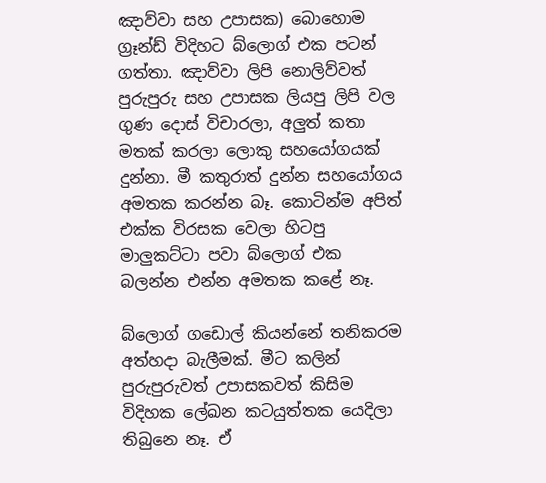ඤාව්වා සහ උපාසක) බොහොම ග්‍රෑන්ඩ් විදිහට බ්ලොග් එක පටන් ගත්තා. ඤාව්වා ලිපි නොලිව්වත් පුරුපුරු සහ උපාසක ලියපු ලිපි වල ගුණ දොස් විචාරලා, අලුත් කතා මතක් කරලා ලොකු සහයෝගයක් දුන්නා. මී කතුරාත් දුන්න සහයෝගය අමතක කරන්න බෑ. කොටින්ම අපිත් එක්ක විරසක වෙලා හිටපු මාලුකට්ටා පවා බ්ලොග් එක බලන්න එන්න අමතක කළේ නෑ.

බ්ලොග් ගඩොල් කියන්නේ තනිකරම අත්හදා බැලීමක්. මීට කලින් පුරුපුරුවත් උපාසකවත් කිසිම විදිහක ලේඛන කටයුත්තක යෙදිලා තිබුනෙ නෑ. ඒ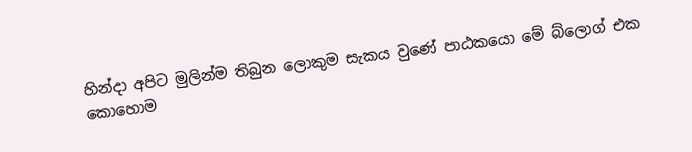හින්දා අපිට මුලින්ම තිබුන ලොකුම සැකය වුණේ පාඨකයො මේ බ්ලොග් එක කොහොම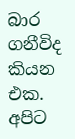බාර ගනීවිද කියන එක. අපිට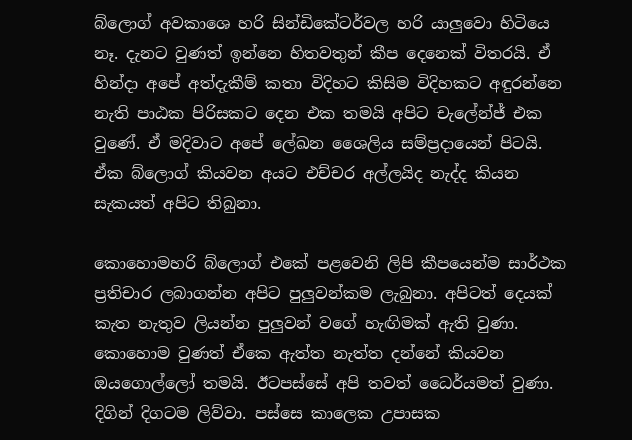බ්ලොග් අවකාශෙ හරි සින්ඩිකේටර්වල හරි යාලුවො හිටියෙ නෑ. දැනට වුණත් ඉන්නෙ හිතවතුන් කීප දෙනෙක් විතරයි. ඒ හින්දා අපේ අත්දැකීම් කතා විදිහට කිසිම විදිහකට අඳුරන්නෙ නැති පාඨක පිරිසකට දෙන එක තමයි අපිට චැලේන්ජ් එක වුණේ. ඒ මදිවාට අපේ ලේඛන ශෛලිය සම්ප්‍රදායෙන් පිටයි. ඒක බ්ලොග් කියවන අයට එච්චර අල්ලයිද නැද්ද කියන සැකයත් අපිට තිබුනා.

කොහොමහරි බ්ලොග් එකේ පළවෙනි ලිපි කීපයෙන්ම සාර්ථක ප්‍රතිචාර ලබාගන්න අපිට පුලුවන්කම ලැබුනා. අපිටත් දෙයක් කැත නැතුව ලියන්න පුලුවන් වගේ හැඟිමක් ඇති වුණා. කොහොම වුණත් ඒකෙ ඇත්ත නැත්ත දන්නේ කියවන ඔයගොල්ලෝ තමයි. ඊටපස්සේ අපි තවත් ධෛර්යමත් වුණා. දිගින් දිගටම ලිව්වා. පස්සෙ කාලෙක උපාසක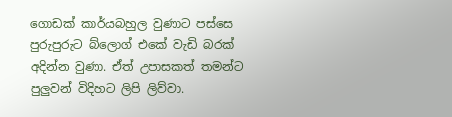ගොඩක් කාර්යබහුල වුණාට පස්සෙ පුරුපුරුට බ්ලොග් එකේ වැඩි බරක් අදින්න වුණා. ඒත් උපාසකත් තමන්ට පුලුවන් විදිහට ලිපි ලිව්වා.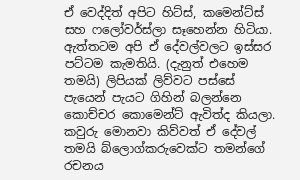ඒ වෙද්දිත් අපිට හිට්ස්, කමෙන්ට්ස් සහ ෆලෝවර්ස්ලා සෑහෙන්න හිටියා. ඇත්තටම අපි ඒ දේවල්වලට ඉස්සර පට්ටම කැමතියි. (දැනුත් එහෙම තමයි) ලිපියක් ලිව්වට පස්සේ පැයෙන් පැයට ගිහින් බලන්නෙ කොච්චර කොමෙන්ට් ඇවිත්ද කියලා. කවුරු මොනවා කිව්වත් ඒ දේවල් තමයි බ්ලොග්කරුවෙක්ට තමන්ගේ රචනය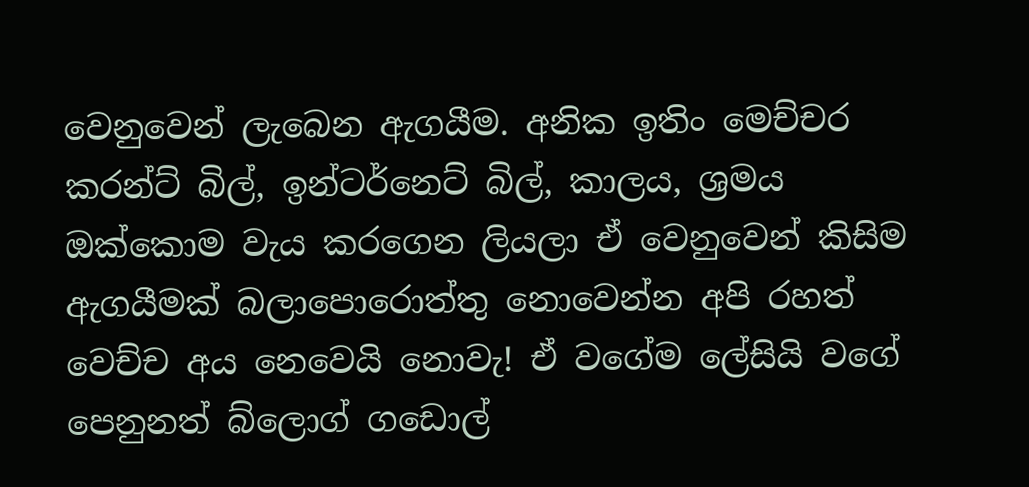වෙනුවෙන් ලැබෙන ඇගයීම. අනික ඉතිං මෙච්චර කරන්ට් බිල්, ඉන්ටර්නෙට් බිල්, කාලය, ශ්‍රමය ඔක්කොම වැය කරගෙන ලියලා ඒ වෙනුවෙන් කිසිම ඇගයීමක් බලාපොරොත්තු නොවෙන්න අපි රහත් වෙච්ච අය නෙවෙයි නොවැ! ඒ වගේම ලේසියි වගේ පෙනුනත් බ්ලොග් ගඩොල්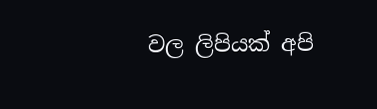වල ලිපියක් අපි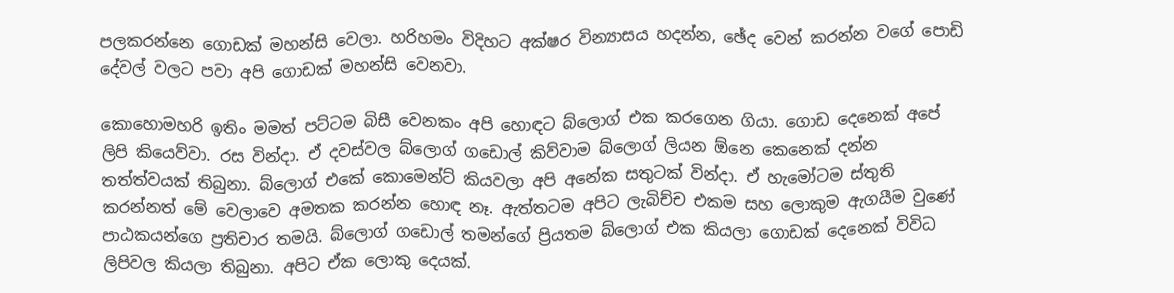පලකරන්නෙ ගොඩක් මහන්සි වෙලා. හරිහමං විදිහට අක්ෂර වින්‍යාසය හදන්න, ඡේද වෙන් කරන්න වගේ පොඩි දේවල් වලට පවා අපි ගොඩක් මහන්සි වෙනවා.

කොහොමහරි ඉතිං මමත් පට්ටම බිසී වෙනකං අපි හොඳට බ්ලොග් එක කරගෙන ගියා. ගොඩ දෙනෙක් අපේ ලිපි කියෙව්වා. රස වින්දා. ඒ දවස්වල බ්ලොග් ගඩොල් කිව්වාම බ්ලොග් ලියන ඕනෙ කෙනෙක් දන්න තත්ත්වයක් තිබුනා. බ්ලොග් එකේ කොමෙන්ට් කියවලා අපි අනේක සතුටක් වින්දා. ඒ හැමෝටම ස්තුති කරන්නත් මේ වෙලාවෙ අමතක කරන්න හොඳ නෑ. ඇත්තටම අපිට ලැබිච්ච එකම සහ ලොකුම ඇගයීම වුණේ පාඨකයන්ගෙ ප්‍රතිචාර තමයි. බ්ලොග් ගඩොල් තමන්ගේ ප්‍රියතම බ්ලොග් එක කියලා ගොඩක් දෙනෙක් විවිධ ලිපිවල කියලා තිබුනා. අපිට ඒක ලොකු දෙයක්.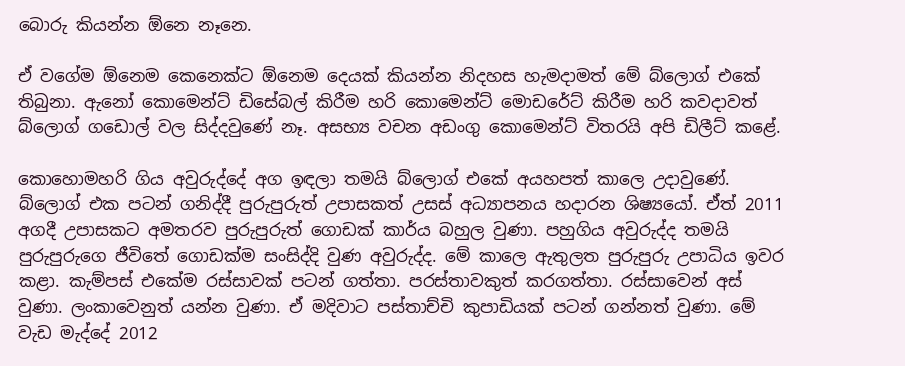බොරු කියන්න ඕනෙ නෑනෙ.

ඒ වගේම ඕනෙම කෙනෙක්ට ඕනෙම දෙයක් කියන්න නිදහස හැමදාමත් මේ බ්ලොග් එකේ තිබුනා. ඇනෝ කොමෙන්ට් ඩිසේබල් කිරීම හරි කොමෙන්ට් මොඩරේට් කිරීම හරි කවදාවත් බ්ලොග් ගඩොල් වල සිද්දවුණේ නෑ. අසභ්‍ය වචන අඩංගු කොමෙන්ට් විතරයි අපි ඩිලීට් කළේ.

කොහොමහරි ගිය අවුරුද්දේ අග ඉඳලා තමයි බ්ලොග් එකේ අයහපත් කාලෙ උදාවුණේ. බ්ලොග් එක පටන් ගනිද්දී පුරුපුරුත් උපාසකත් උසස් අධ්‍යාපනය හදාරන ශිෂ්‍යයෝ. ඒත් 2011 අගදී උපාසකට අමතරව පුරුපුරුත් ගොඩක් කාර්ය බහුල වුණා. පහුගිය අවුරුද්ද තමයි පුරුපුරුගෙ ජීවිතේ ගොඩක්ම සංසිද්දි වුණ අවුරුද්ද. මේ කාලෙ ඇතුලත පුරුපුරු උපාධිය ඉවර කළා. කැම්පස් එකේම රස්සාවක් පටන් ගත්තා. පරස්තාවකුත් කරගත්තා. රස්සාවෙන් අස් වුණා. ලංකාවෙනුත් යන්න වුණා. ඒ මදිවාට පස්තාච්චි කුපාඩියක් පටන් ගන්නත් වුණා. මේ වැඩ මැද්දේ 2012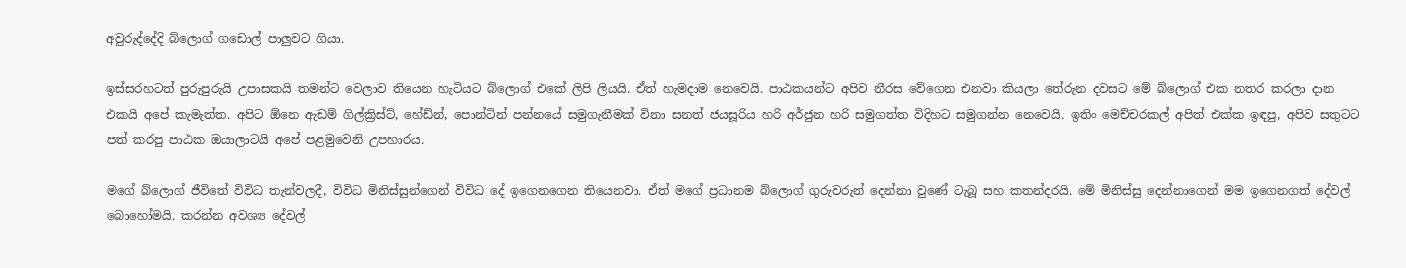අවුරුද්දේදි බ්ලොග් ගඩොල් පාලුවට ගියා.

ඉස්සරහටත් පුරුපුරුයි උපාසකයි තමන්ට වෙලාව තියෙන හැටියට බ්ලොග් එකේ ලිපි ලියයි. ඒත් හැමදාම නෙවෙයි. පාඨකයන්ට අපිව නීරස වේගෙන එනවා කියලා තේරුන දවසට මේ බ්ලොග් එක නතර කරලා දාන එකයි අපේ කැමැත්ත. අපිට ඕනෙ ඇඩම් ගිල්ක්‍රිස්ට්, හේඩ්න්, පොන්ටින් පන්නයේ සමුගැනීමක් විනා සනත් ජයසූරිය හරි අර්ජුන හරි සමුගත්ත විදිහට සමුගන්න නෙවෙයි. ඉතිං මෙච්චරකල් අපිත් එක්ක ඉඳපු, අපිව සතුටට පත් කරපු පාඨක ඔයාලාටයි අපේ පළමුවෙනි උපහාරය.

මගේ බ්ලොග් ජීවිතේ විවිධ තැන්වලදී, විවිධ මිනිස්සුන්ගෙන් විවිධ දේ ඉගෙනගෙන තියෙනවා. ඒත් මගේ ප්‍රධානම බ්ලොග් ගුරුවරුන් දෙන්නා වුණේ ටැබූ සහ කතන්දරයි. මේ මිනිස්සු දෙන්නාගෙන් මම ඉගෙනගත් දේවල් බොහෝමයි. කරන්න අවශ්‍ය දේවල්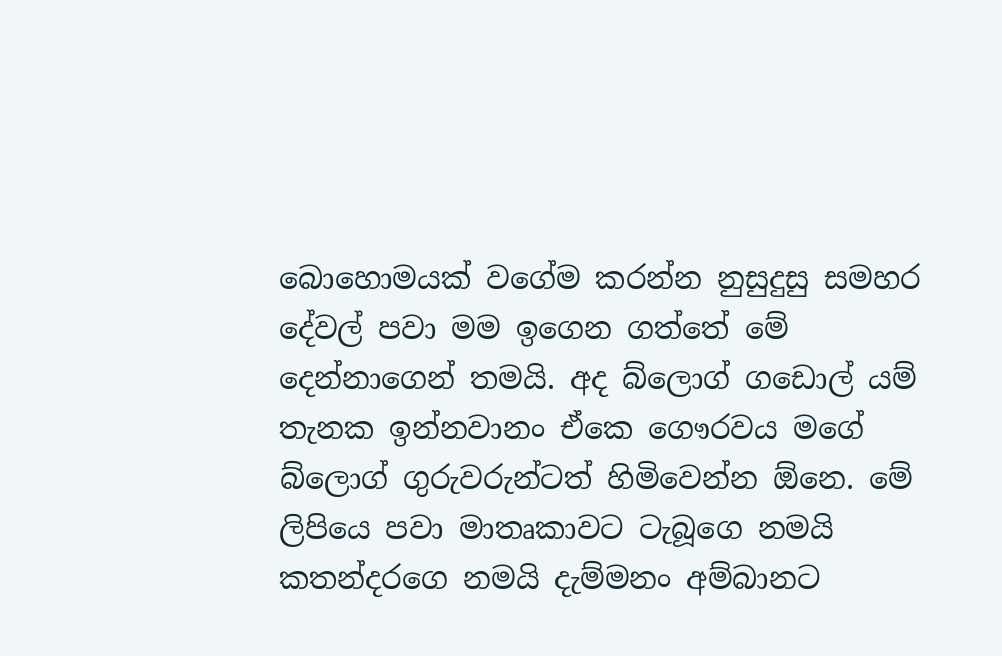බොහොමයක් වගේම කරන්න නුසුදුසු සමහර දේවල් පවා මම ඉගෙන ගත්තේ මේ දෙන්නාගෙන් තමයි. අද බ්ලොග් ගඩොල් යම් තැනක ඉන්නවානං ඒකෙ ගෞරවය මගේ බ්ලොග් ගුරුවරුන්ටත් හිමිවෙන්න ඕනෙ. මේ ලිපියෙ පවා මාතෘකාවට ටැබූගෙ නමයි කතන්දරගෙ නමයි දැම්මනං අම්බානට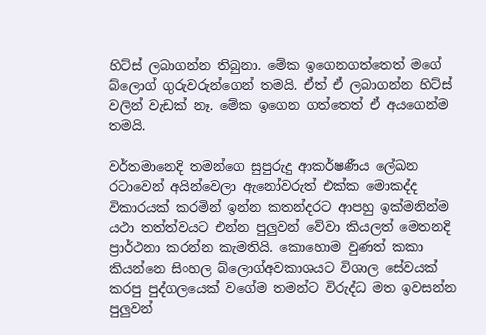හිට්ස් ලබාගන්න තිබුනා. මේක ඉගෙනගත්තෙත් මගේ බ්ලොග් ගුරුවරුන්ගෙන් තමයි. ඒත් ඒ ලබාගන්න හිට්ස් වලින් වැඩක් නෑ. මේක ඉගෙන ගත්තෙත් ඒ අයගෙන්ම තමයි.

වර්තමානෙදි තමන්ගෙ සුපුරුදු ආකර්ෂණීය ලේඛන රටාවෙන් අයින්වෙලා ඇනෝවරුත් එක්ක මොකද්ද විකාරයක් කරමින් ඉන්න කතන්දරට ආපහු ඉක්මනින්ම යථා තත්ත්වයට එන්න පුලුවන් වේවා කියලත් මෙතනදි ප්‍රාර්ථනා කරන්න කැමතියි. කොහොම වුණත් කකා කියන්නෙ සිංහල බ්ලොග්අවකාශයට විශාල සේවයක් කරපු පුද්ගලයෙක් වගේම තමන්ට විරුද්ධ මත ඉවසන්න පුලුවන්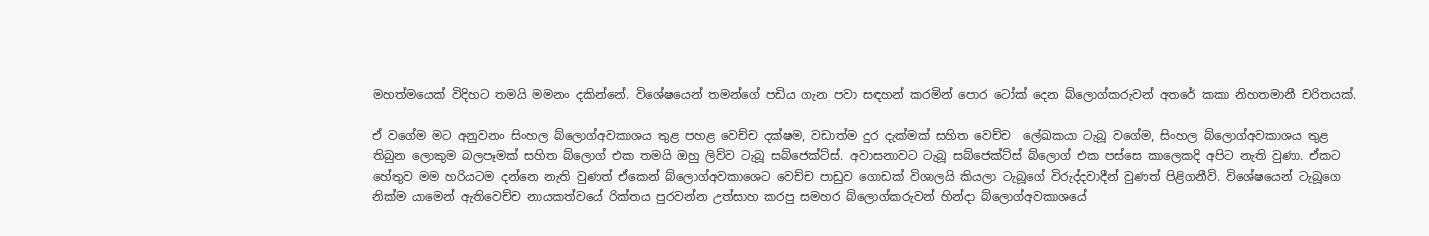මහත්මයෙක් විදිහට තමයි මමනං දකින්නේ. විශේෂයෙන් තමන්ගේ පඩිය ගැන පවා සඳහන් කරමින් පොර ටෝක් දෙන බ්ලොග්කරුවන් අතරේ කකා නිහතමානී චරිතයක්.

ඒ වගේම මට අනුවනං සිංහල බ්ලොග්අවකාශය තුළ පහළ වෙච්ච දක්ෂම, වඩාත්ම දුර දැක්මක් සහිත වෙච්ච  ලේඛකයා ටැබූ වගේම, සිංහල බ්ලොග්අවකාශය තුළ තිබුන ලොකුම බලපෑමක් සහිත බ්ලොග් එක තමයි ඔහු ලිව්ව ටැබූ සබ්ජෙක්ට්ස්. අවාසනාවට ටැබූ සබ්ජෙක්ට්ස් බ්ලොග් එක පස්සෙ කාලෙකදි අපිට නැති වුණා. ඒකට හේතුව මම හරියටම දන්නෙ නැති වුණත් ඒකෙන් බ්ලොග්අවකාශෙට වෙච්ච පාඩුව ගොඩක් විශාලයි කියලා ටැබූගේ විරුද්දවාදීන් වුණත් පිළිගනීවි. විශේෂයෙන් ටැබූගෙ නික්ම යාමෙන් ඇතිවෙච්ච නායකත්වයේ රික්තය පුරවන්න උත්සාහ කරපු සමහර බ්ලොග්කරුවන් හින්දා බ්ලොග්අවකාශයේ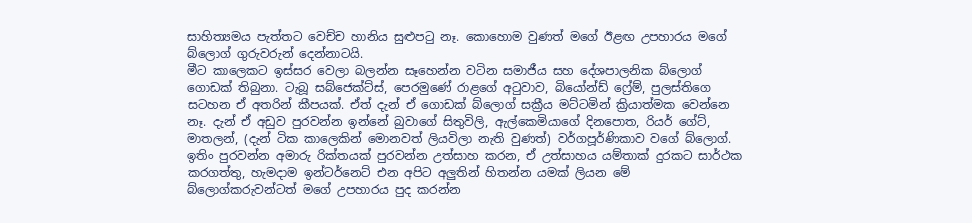සාහිත්‍යමය පැත්තට වෙච්ච හානිය සුළුපටු නෑ. කොහොම වුණත් මගේ ඊළඟ උපහාරය මගේ බ්ලොග් ගුරුවරුන් දෙන්නාටයි.
මීට කාලෙකට ඉස්සර වෙලා බලන්න සෑහෙන්න වටින සමාජීය සහ දේශපාලනික බ්ලොග් ගොඩක් තිබුනා. ටැබූ සබ්ජෙක්ට්ස්, පෙරමුණේ රාළගේ අටුවාව, බියෝන්ඩ් ෆ්‍රේම්, පුලස්තිගෙ සටහන ඒ අතරින් කීපයක්. ඒත් දැන් ඒ ගොඩක් බ්ලොග් සක්‍රීය මට්ටමින් ක්‍රියාත්මක වෙන්නෙ නෑ. දැන් ඒ අඩුව පුරවන්න ඉන්නේ බුවාගේ සිතුවිලි, ඇල්කෙමියාගේ දිනපොත, රියර් ගේට්, මාතලන්, (දැන් ටික කාලෙකින් මොනවත් ලියවිලා නැති වුණත්) වර්ගපූර්ණිකාව වගේ බ්ලොග්. ඉතිං පුරවන්න අමාරු රික්තයක් පුරවන්න උත්සාහ කරන, ඒ උත්සාහය යම්තාක් දුරකට සාර්ථක කරගත්තු, හැමදාම ඉන්ටර්නෙට් එන අපිට අලුතින් හිතන්න යමක් ලියන මේ බ්ලොග්කරුවන්ටත් මගේ උපහාරය පුද කරන්න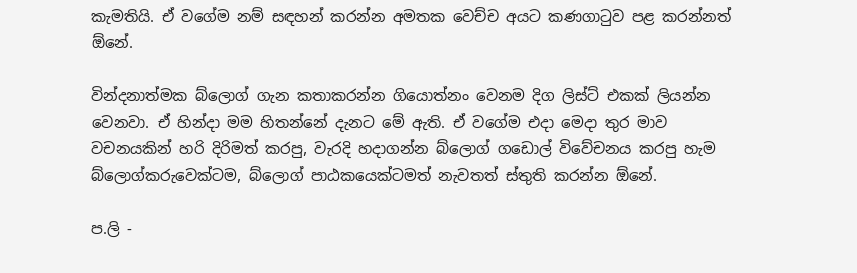කැමතියි. ඒ වගේම නම් සඳහන් කරන්න අමතක වෙච්ච අයට කණගාටුව පළ කරන්නත් ඕනේ.

වින්දනාත්මක බ්ලොග් ගැන කතාකරන්න ගියොත්නං වෙනම දිග ලිස්ට් එකක් ලියන්න වෙනවා. ඒ හින්දා මම හිතන්නේ දැනට මේ ඇති. ඒ වගේම එදා මෙදා තුර මාව වචනයකින් හරි දිරිමත් කරපු, වැරදි හදාගන්න බ්ලොග් ගඩොල් විවේචනය කරපු හැම බ්ලොග්කරුවෙක්ටම, බ්ලොග් පාඨකයෙක්ටමත් නැවතත් ස්තුති කරන්න ඕනේ.

ප.ලි -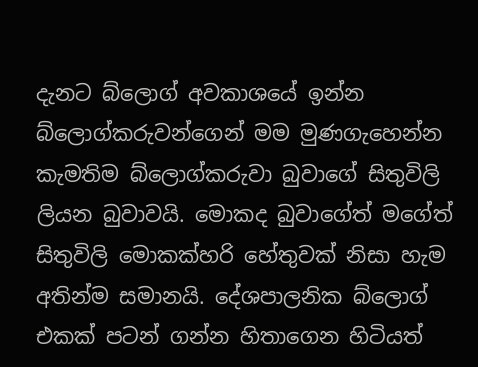දැනට බ්ලොග් අවකාශයේ ඉන්න බ්ලොග්කරුවන්ගෙන් මම මුණගැහෙන්න කැමතිම බ්ලොග්කරුවා බුවාගේ සිතුවිලි ලියන බුවාවයි. මොකද බුවාගේත් මගේත් සිතුවිලි මොකක්හරි හේතුවක් නිසා හැම අතින්ම සමානයි. දේශපාලනික බ්ලොග් එකක් පටන් ගන්න හිතාගෙන හිටියත්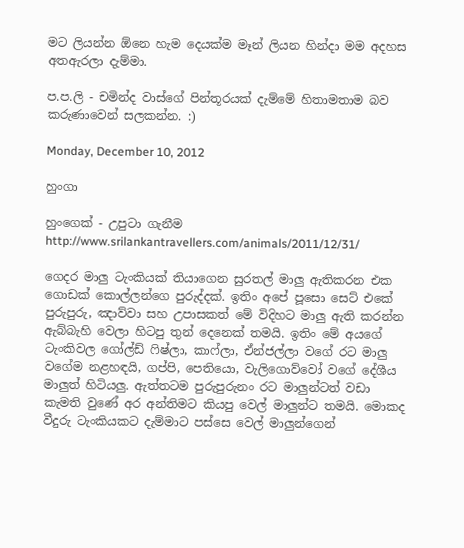මට ලියන්න ඕනෙ හැම දෙයක්ම මෑන් ලියන හින්දා මම අදහස අතඇරලා දැම්මා.

ප.ප.ලි - චමින්ද වාස්ගේ පින්තූරයක් දැම්මේ හිතාමතාම බව කරුණාවෙන් සලකන්න. :)

Monday, December 10, 2012

හුංගා

හුංගෙක් - උපුටා ගැනීම http://www.srilankantravellers.com/animals/2011/12/31/

ගෙදර මාලු ටැංකියක් තියාගෙන සුරතල් මාලු ඇතිකරන එක ගොඩක් කොල්ලන්ගෙ පුරුද්දක්. ඉතිං අපේ පූසො සෙට් එකේ පුරුපුරු, ඤාව්වා සහ උපාසකත් මේ විදිහට මාලු ඇති කරන්න ඇබ්බැහි වෙලා හිටපු තුන් දෙනෙක් තමයි. ඉතිං මේ අයගේ ටැංකිවල ගෝල්ඩ් ෆිෂ්ලා, කාෆ්ලා, ඒන්ජල්ලා වගේ රට මාලු වගේම නළහඳයි, ගප්පි, පෙතියො, වැලිගොව්වෝ වගේ දේශීය මාලුත් හිටියලු. ඇත්තටම පුරුපුරුනං රට මාලුන්ටත් වඩා කැමති වුණේ අර අන්තිමට කියපු වෙල් මාලුන්ට තමයි. මොකද වීදුරු ටැංකියකට දැම්මාට පස්සෙ වෙල් මාලුන්ගෙන්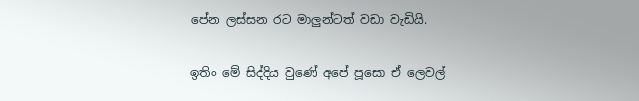පේන ලස්සන රට මාලුන්ටත් වඩා වැඩියි.

ඉතිං මේ සිද්දිය වුණේ අපේ පූසො ඒ ලෙවල්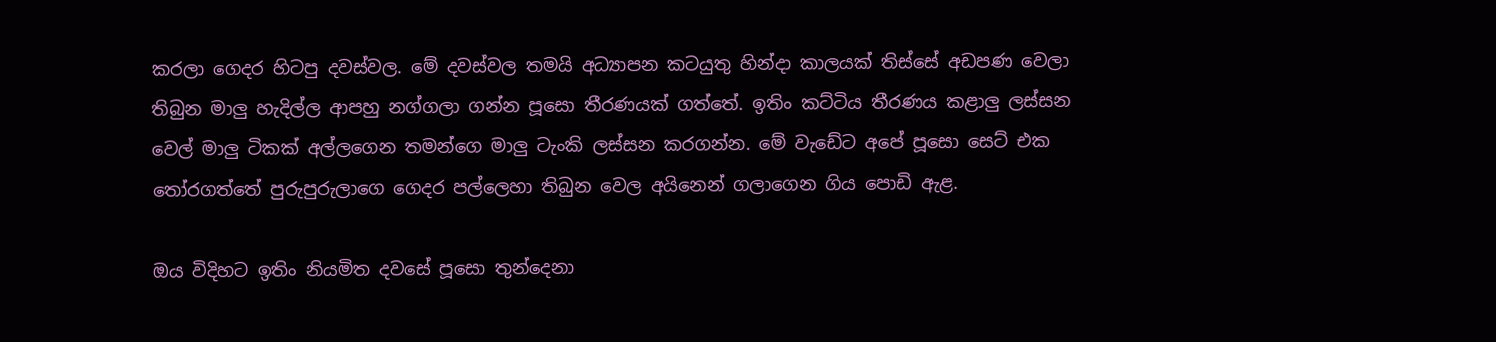කරලා ගෙදර හිටපු දවස්වල. මේ දවස්වල තමයි අධ්‍යාපන කටයුතු හින්දා කාලයක් තිස්සේ අඩපණ වෙලා තිබුන මාලු හැදිල්ල ආපහු නග්ගලා ගන්න පූසො තීරණයක් ගත්තේ. ඉතිං කට්ටිය තීරණය කළාලු ලස්සන වෙල් මාලු ටිකක් අල්ලගෙන තමන්ගෙ මාලු ටැංකි ලස්සන කරගන්න. මේ වැඩේට අපේ පූසො සෙට් එක තෝරගත්තේ පුරුපුරුලාගෙ ගෙදර පල්ලෙහා තිබුන වෙල අයිනෙන් ගලාගෙන ගිය පොඩි ඇළ.

ඔය විදිහට ඉතිං නියමිත දවසේ පූසො තුන්දෙනා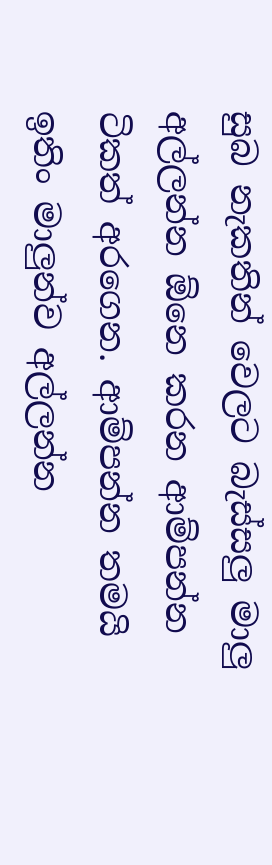සුබ නැකතින් වෙලට බැස්සලු මාලු අල්ලන්න ඕනෙ කරන ආම්පන්න ටිකත් අරගෙන. ආම්පන්න තමයි ඉතිං මාලුන්ව අල්ලන්න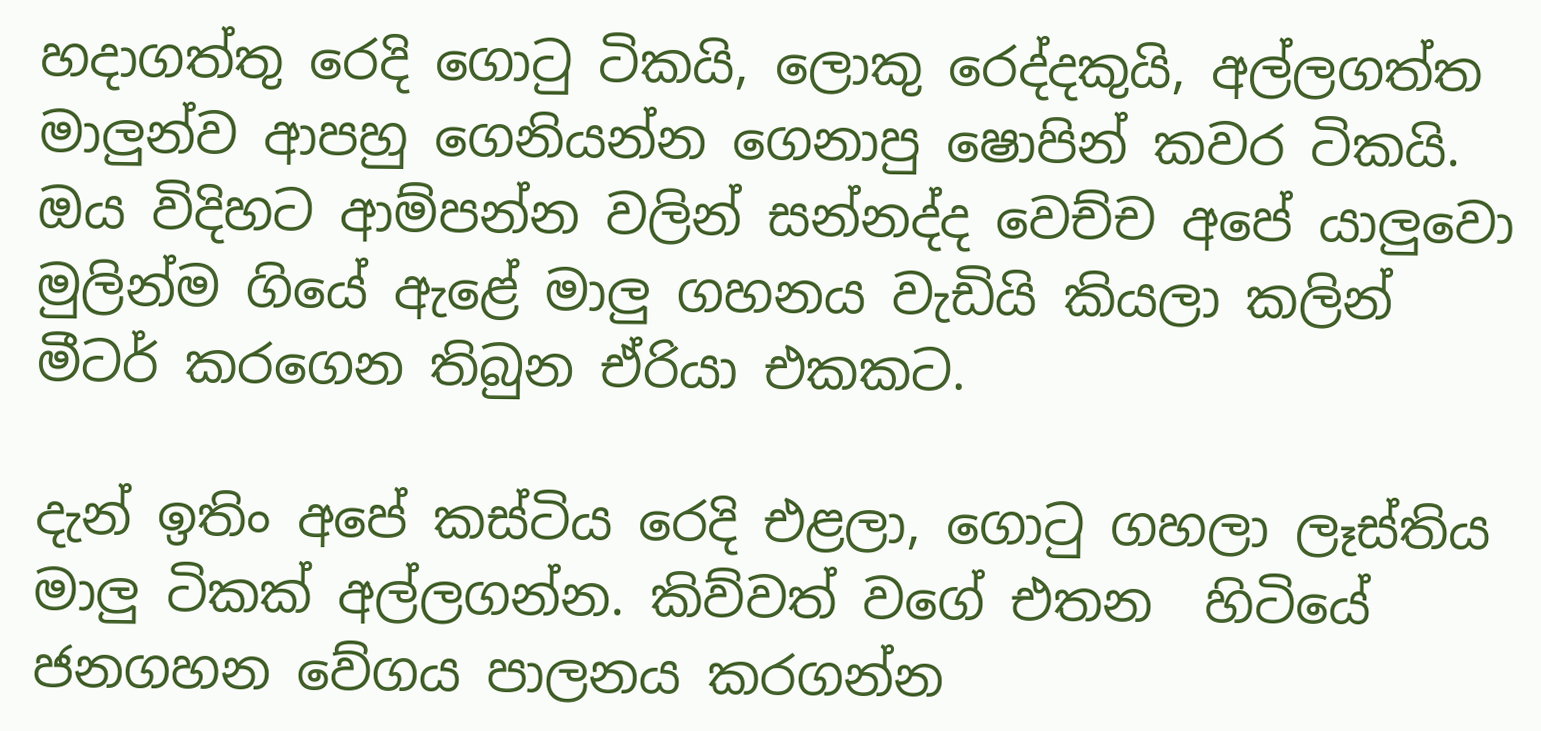හදාගත්තු රෙදි ගොටු ටිකයි, ලොකු රෙද්දකුයි, අල්ලගත්ත මාලුන්ව ආපහු ගෙනියන්න ගෙනාපු ෂොපින් කවර ටිකයි. ඔය විදිහට ආම්පන්න වලින් සන්නද්ද වෙච්ච අපේ යාලුවො මුලින්ම ගියේ ඇළේ මාලු ගහනය වැඩියි කියලා කලින් මීටර් කරගෙන තිබුන ඒරියා එකකට.

දැන් ඉතිං අපේ කස්ටිය රෙදි එළලා, ගොටු ගහලා ලෑස්තිය මාලු ටිකක් අල්ලගන්න. කිව්වත් වගේ එතන  හිටියේ ජනගහන වේගය පාලනය කරගන්න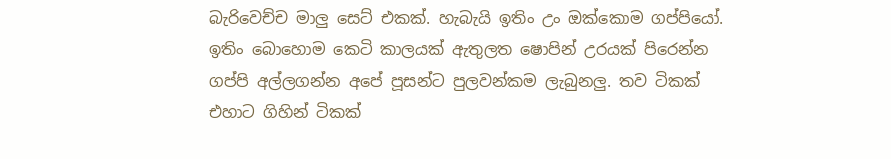බැරිවෙච්ච මාලු සෙට් එකක්. හැබැයි ඉතිං උං ඔක්කොම ගප්පියෝ. ඉතිං බොහොම කෙටි කාලයක් ඇතුලත ෂොපින් උරයක් පිරෙන්න ගප්පි අල්ලගන්න අපේ පූසන්ට පුලවන්කම ලැබුනලු. තව ටිකක් එහාට ගිහින් ටිකක්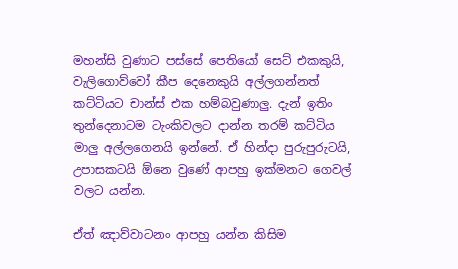මහන්සි වුණාට පස්සේ පෙතියෝ සෙට් එකකුයි, වැලිගොව්වෝ කීප දෙනෙකුයි අල්ලගන්නත් කට්ටියට චාන්ස් එක හම්බවුණාලු. දැන් ඉතිං තුන්දෙනාටම ටැංකිවලට දාන්න තරම් කට්ටිය මාලු අල්ලගෙනයි ඉන්නේ. ඒ හින්දා පුරුපුරුටයි, උපාසකටයි ඕනෙ වුණේ ආපහු ඉක්මනට ගෙවල් වලට යන්න.

ඒත් ඤාව්වාටනං ආපහු යන්න කිසිම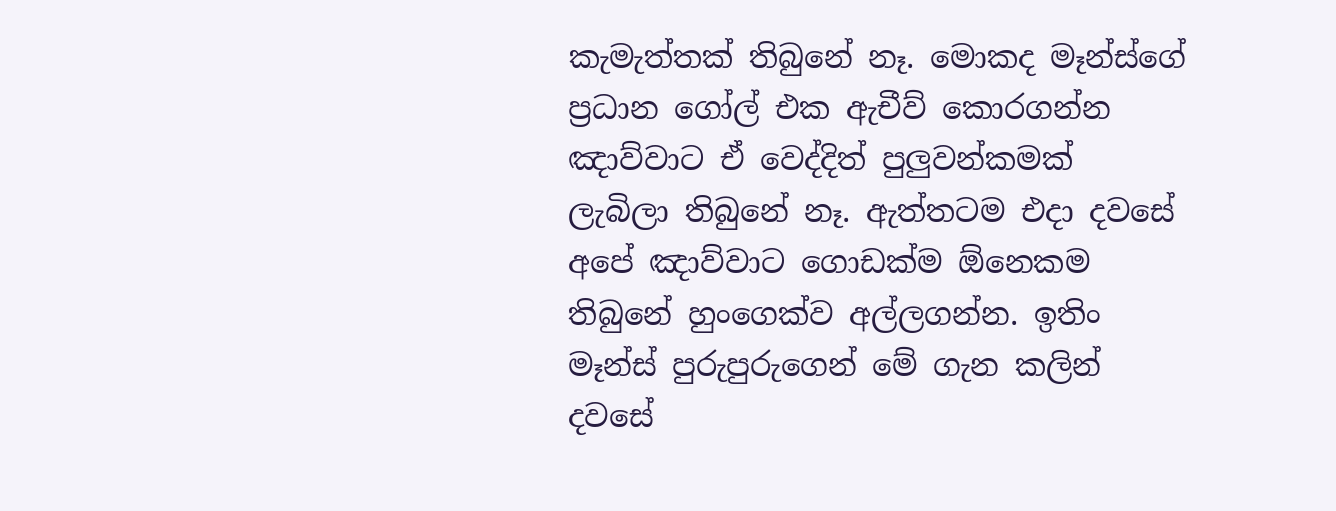කැමැත්තක් තිබුනේ නෑ. මොකද මෑන්ස්ගේ ප්‍රධාන ගෝල් එක ඇචීව් කොරගන්න ඤාව්වාට ඒ වෙද්දිත් පුලුවන්කමක් ලැබිලා තිබුනේ නෑ. ඇත්තටම එදා දවසේ අපේ ඤාව්වාට ගොඩක්ම ඕනෙකම තිබුනේ හුංගෙක්ව අල්ලගන්න. ඉතිං මෑන්ස් පුරුපුරුගෙන් මේ ගැන කලින් දවසේ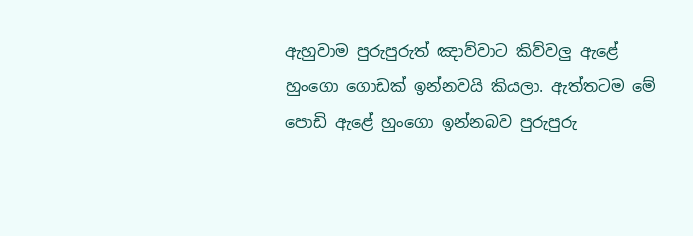ඇහුවාම පුරුපුරුත් ඤාව්වාට කිව්වලු ඇළේ හුංගො ගොඩක් ඉන්නවයි කියලා. ඇත්තටම මේ පොඩි ඇළේ හුංගො ඉන්නබව පුරුපුරු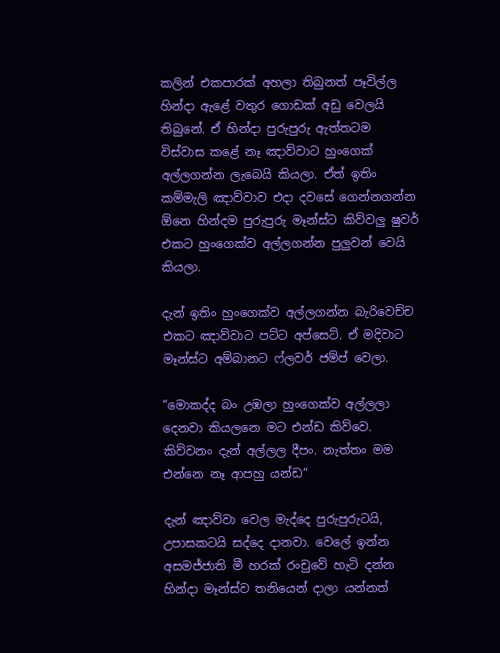කලින් එකපාරක් අහලා තිබුනත් පෑවිල්ල හින්දා ඇළේ වතුර ගොඩක් අඩු වෙලයි තිබුනේ. ඒ හින්දා පුරුපුරු ඇත්තටම විස්වාස කළේ නෑ ඤාව්වාට හුංගෙක් අල්ලගන්න ලැබෙයි කියලා. ඒත් ඉතිං කම්මැලි ඤාව්වාව එදා දවසේ ගෙන්නගන්න ඕනෙ හින්දම පුරුපුරු මෑන්ස්ට කිව්වලු ෂුවර් එකට හුංගෙක්ව අල්ලගන්න පුලුවන් වෙයි කියලා.

දැන් ඉතිං හුංගෙක්ව අල්ලගන්න බැරිවෙච්ච එකට ඤාව්වාට පට්ට අප්සෙට්. ඒ මදිවාට මෑන්ස්ට අම්බානට ෆ්ලවර් ජම්ප් වෙලා.

“මොකද්ද බං උඹලා හුංගෙක්ව අල්ලලා දෙනවා කියලනෙ මට එන්ඩ කිව්වෙ. කිව්වනං දැන් අල්ලල දීපං. නැත්තං මම එන්නෙ නෑ ආපහු යන්ඩ“

දැන් ඤාව්වා වෙල මැද්දෙ පුරුපුරුටයි, උපාසකටයි සද්දෙ දානවා. වෙලේ ඉන්න අසමජ්ජාති මී හරක් රංචුවේ හැටි දන්න හින්දා මෑන්ස්ව තනියෙන් දාලා යන්නත්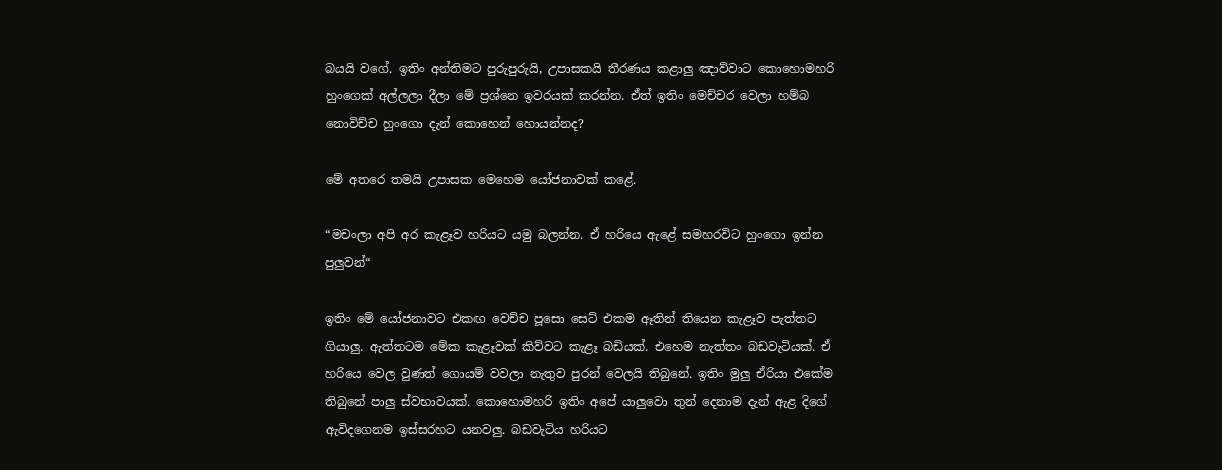බයයි වගේ. ඉතිං අන්තිමට පුරුපුරුයි, උපාසකයි තීරණය කළාලු ඤාව්වාට කොහොමහරි හුංගෙක් අල්ලලා දීලා මේ ප්‍රශ්නෙ ඉවරයක් කරන්න. ඒත් ඉතිං මෙච්චර වෙලා හම්බ නොවිච්ච හුංගො දැන් කොහෙන් හොයන්නද?

මේ අතරෙ තමයි උපාසක මෙහෙම යෝජනාවක් කළේ.

“මචංලා අපි අර කැළෑව හරියට යමු බලන්න. ඒ හරියෙ ඇළේ සමහරවිට හුංගො ඉන්න පුලුවන්“

ඉතිං මේ යෝජනාවට එකඟ වෙච්ච පූසො සෙට් එකම ඈතින් තියෙන කැළෑව පැත්තට ගියාලු. ඇත්තටම මේක කැළෑවක් කිව්වට කැළෑ බඩියක්. එහෙම නැත්තං බඩවැටියක්. ඒ හරියෙ වෙල වුණත් ගොයම් වවලා නැතුව පුරන් වෙලයි තිබුනේ. ඉතිං මුලු ඒරියා එකේම තිබුනේ පාලු ස්වභාවයක්. කොහොමහරි ඉතිං අපේ යාලුවො තුන් දෙනාම දැන් ඇළ දිගේ ඇවිදගෙනම ඉස්සරහට යනවලු. බඩවැටිය හරියට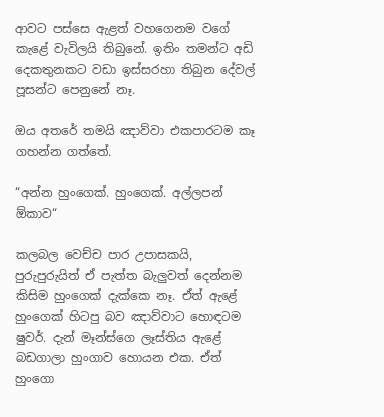ආවට පස්සෙ ඇළත් වහගෙනම වගේ කැළේ වැවිලයි තිබුනේ. ඉතිං තමන්ට අඩි දෙකතුනකට වඩා ඉස්සරහා තිබුන දේවල් පූසන්ට පෙනුනේ නෑ.

ඔය අතරේ තමයි ඤාව්වා එකපාරටම කෑ ගහන්න ගත්තේ.

“අන්න හුංගෙක්. හුංගෙක්. අල්ලපන් ඕකාව“

කලබල වෙච්ච පාර උපාසකයි, පුරුපුරුයිත් ඒ පැත්ත බැලුවත් දෙන්නම කිසිම හුංගෙක් දැක්කෙ නෑ. ඒත් ඇළේ හුංගෙක් හිටපු බව ඤාව්වාට හොඳටම ෂුවර්. දැන් මෑන්ස්ගෙ ලෑස්තිය ඇළේ බඩගාලා හුංගාව හොයන එක. ඒත් හුංගො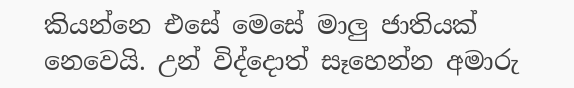කියන්නෙ එසේ මෙසේ මාලු ජාතියක් නෙවෙයි. උන් විද්දොත් සෑහෙන්න අමාරු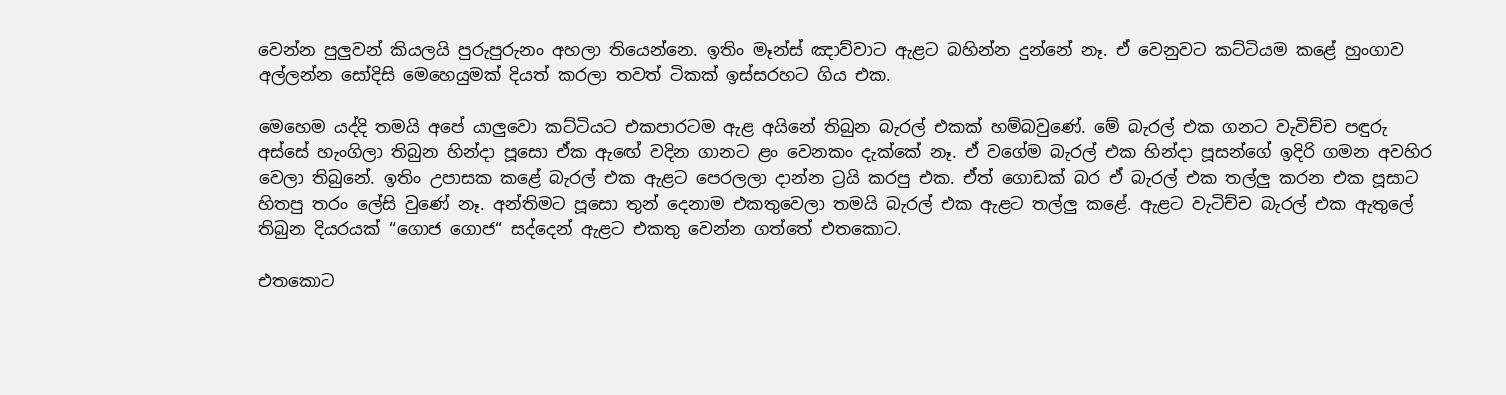වෙන්න පුලුවන් කියලයි පුරුපුරුනං අහලා තියෙන්නෙ. ඉතිං මෑන්ස් ඤාව්වාට ඇළට බහින්න දුන්නේ නෑ. ඒ වෙනුවට කට්ටියම කළේ හුංගාව අල්ලන්න සෝදිසි මෙහෙයුමක් දියත් කරලා තවත් ටිකක් ඉස්සරහට ගිය එක.

මෙහෙම යද්දි තමයි අපේ යාලුවො කට්ටියට එකපාරටම ඇළ අයිනේ තිබුන බැරල් එකක් හම්බවුණේ. මේ බැරල් එක ගනට වැවිච්ච පඳුරු අස්සේ හැංගිලා තිබුන හින්දා පූසො ඒක ඇඟේ වදින ගානට ළං වෙනකං දැක්කේ නෑ. ඒ වගේම බැරල් එක හින්දා පූසන්ගේ ඉදිරි ගමන අවහිර වෙලා තිබුනේ. ඉතිං උපාසක කළේ බැරල් එක ඇළට පෙරලලා දාන්න ට්‍රයි කරපු එක. ඒත් ගොඩක් බර ඒ බැරල් එක තල්ලු කරන එක පූසාට හිතපු තරං ලේසි වුණේ නෑ. අන්තිමට පූසො තුන් දෙනාම එකතුවෙලා තමයි බැරල් එක ඇළට තල්ලු කළේ. ඇළට වැටිච්ච බැරල් එක ඇතුලේ තිබුන දියරයක් “ගොජ ගොජ“ සද්දෙන් ඇළට එකතු වෙන්න ගත්තේ එතකොට.

එතකොට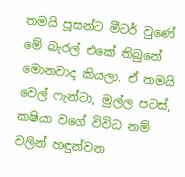තමයි පූසන්ට මීටර් වුණේ මේ බැරල් එකේ තිබුනේ මොනවාද කියලා. ඒ තමයි වෙල් ෆැන්ටා, මුල්ල පටස්, කෂියා වගේ විවිධ නම් වලින් හඳුන්වන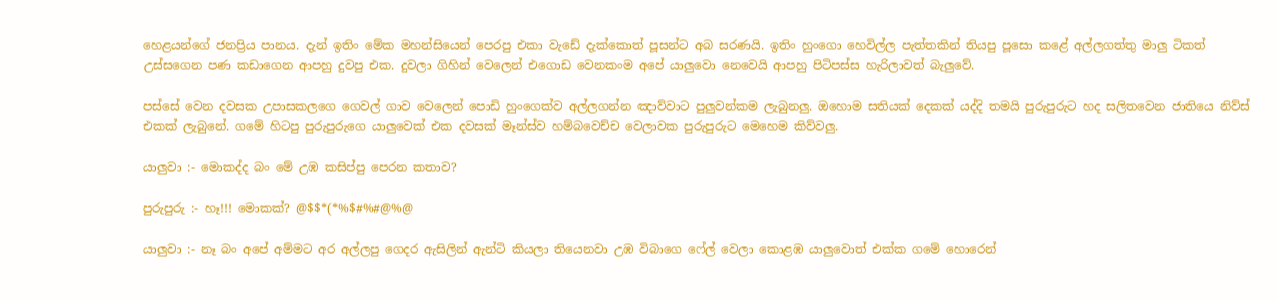හෙළයන්ගේ ජනප්‍රිය පානය. දැන් ඉතිං මේක මහන්සියෙන් පෙරපු එකා වැඩේ දැක්කොත් පූසන්ට අබ සරණයි. ඉතිං හුංගො හෙවිල්ල පැත්තකින් තියපු පූසො කළේ අල්ලගත්තු මාලු ටිකත් උස්සගෙන පණ කඩාගෙන ආපහු දුවපු එක. දුවලා ගිහින් වෙලෙන් එගොඩ වෙනකංම අපේ යාලුවො නෙවෙයි ආපහු පිටිපස්ස හැරිලාවත් බැලුවේ.

පස්සේ වෙන දවසක උපාසකලගෙ ගෙවල් ගාව වෙලෙන් පොඩි හුංගෙක්ව අල්ලගන්න ඤාව්වාට පුලුවන්කම ලැබුනලු. ඔහොම සතියක් දෙකක් යද්දි තමයි පුරුපුරුට හද සලිතවෙන ජාතියෙ නිව්ස් එකක් ලැබුනේ. ගමේ හිටපු පුරුපුරුගෙ යාලුවෙක් එක දවසක් මෑන්ස්ව හම්බවෙච්ච වෙලාවක පුරුපුරුට මෙහෙම කිව්වලු.

යාලුවා :- මොකද්ද බං මේ උඹ කසිප්පු පෙරන කතාව?

පුරුපුරු :- හෑ!!! මොකක්? @$$*(*%$#%#@%@

යාලුවා :- නෑ බං අපේ අම්මට අර අල්ලපු ගෙදර ඇසිලින් ඇන්ටි කියලා තියෙනවා උඹ විබාගෙ ෆේල් වෙලා කොළඹ යාලුවොත් එක්ක ගමේ හොරෙන්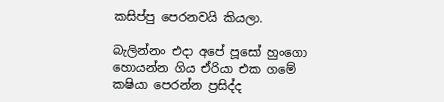කසිප්පු පෙරනවයි කියලා.

බැලින්නං එදා අපේ පූසෝ හුංගො හොයන්න ගිය ඒරියා එක ගමේ කෂියා පෙරන්න ප්‍රසිද්ද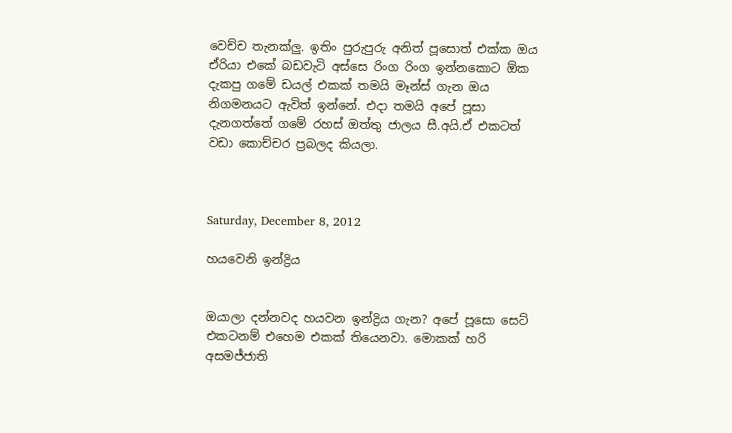වෙච්ච තැනක්ලු. ඉතිං පුරුපුරු අනිත් පූසොත් එක්ක ඔය ඒරියා එකේ බඩවැටි අස්සෙ රිංග රිංග ඉන්නකොට ඕක දැකපු ගමේ ඩයල් එකක් තමයි මෑන්ස් ගැන ඔය නිගමනයට ඇවිත් ඉන්නේ. එදා තමයි අපේ පූසා දැනගත්තේ ගමේ රහස් ඔත්තු ජාලය සී.අයි.ඒ එකටත් වඩා කොච්චර ප්‍රබලද කියලා.



Saturday, December 8, 2012

හයවෙනි ඉන්ද්‍රිය


ඔයාලා දන්නවද හයවන ඉන්ද්‍රිය ගැන? අපේ පූසො සෙට් එකටනම් එහෙම එකක් තියෙනවා. මොකක් හරි අසමජ්ජාති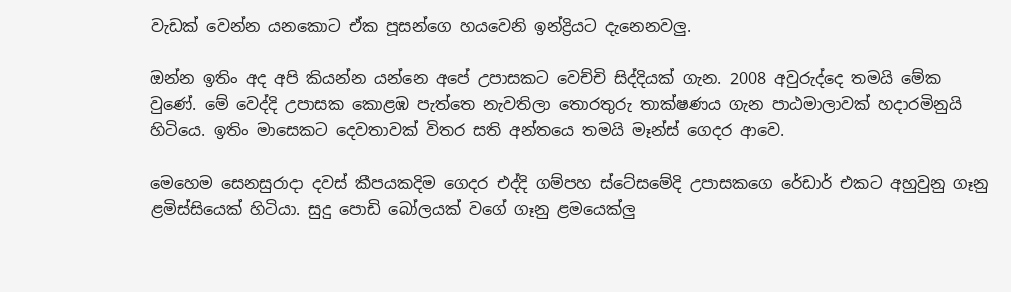වැඩක් වෙන්න යනකොට ඒක පූසන්ගෙ හයවෙනි ඉන්ද්‍රියට දැනෙනවලු.

ඔන්න ඉතිං අද අපි කියන්න යන්නෙ අපේ උපාසකට වෙච්චි සිද්දියක් ගැන. 2008 අවුරුද්දෙ තමයි මේක වුණේ. මේ වෙද්දි උපාසක කොළඹ පැත්තෙ නැවතිලා තොරතුරු තාක්ෂණය ගැන පාඨමාලාවක් හදාරමිනුයි හිටියෙ. ඉතිං මාසෙකට දෙවතාවක් විතර සති අන්තයෙ තමයි මෑන්ස් ගෙදර ආවෙ.

මෙහෙම සෙනසුරාදා දවස් කීපයකදිම ගෙදර එද්දි ගම්පහ ස්ටේසමේදි උපාසකගෙ රේඩාර් එකට අහුවුනු ගෑනු ළමිස්සියෙක් හිටියා. සුදු පොඩි බෝලයක් වගේ ගෑනු ළමයෙක්ලු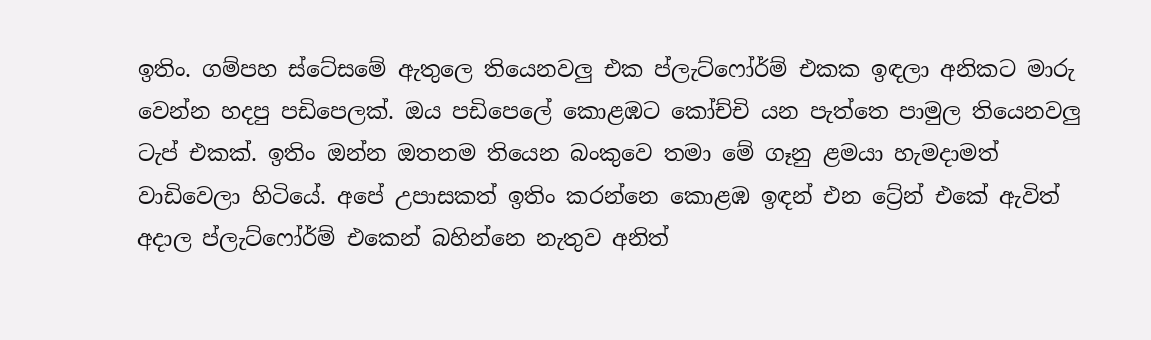ඉතිං. ගම්පහ ස්ටේසමේ ඇතුලෙ තියෙනවලු එක ප්ලැට්ෆෝර්ම් එකක ඉඳලා අනිකට මාරු වෙන්න හදපු පඩිපෙලක්. ඔය පඩිපෙලේ කොළඹට කෝච්චි යන පැත්තෙ පාමුල තියෙනවලු ටැප් එකක්. ඉතිං ඔන්න ඔතනම තියෙන බංකුවෙ තමා මේ ගෑනු ළමයා හැමදාමත් වාඩිවෙලා හිටියේ. අපේ උපාසකත් ඉතිං කරන්නෙ කොළඹ ඉඳන් එන ට්‍රේන් එකේ ඇවිත් අදාල ප්ලැට්ෆෝර්ම් එකෙන් බහින්නෙ නැතුව අනිත්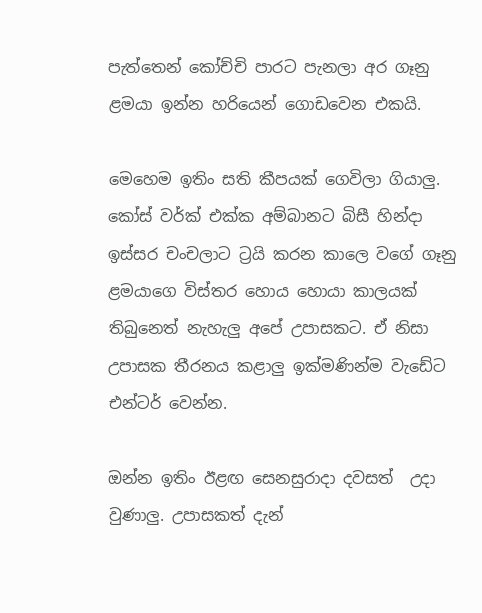පැත්තෙන් කෝච්චි පාරට පැනලා අර ගෑනු ළමයා ඉන්න හරියෙන් ගොඩවෙන එකයි.

මෙහෙම ඉතිං සති කීපයක් ගෙවිලා ගියාලු. කෝස් වර්ක් එක්ක අම්බානට බිසී හින්දා ඉස්සර චංචලාට ට්‍රයි කරන කාලෙ වගේ ගෑනු ළමයාගෙ විස්තර හොය හොයා කාලයක් තිබුනෙත් නැහැලු අපේ උපාසකට. ඒ නිසා උපාසක තීරනය කළාලු ඉක්මණින්ම වැඩේට එන්ටර් වෙන්න.

ඔන්න ඉතිං ඊළඟ සෙනසුරාදා දවසත්  උදා වුණාලු. උපාසකත් දැන්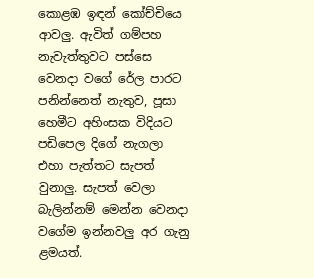කොළඹ ඉඳන් කෝච්චියෙ ආවලු. ඇවිත් ගම්පහ නැවැත්තුවට පස්සෙ වෙනදා වගේ රේල පාරට පනින්නෙත් නැතුව, පූසා හෙමීට අහිංසක විදියට පඩිපෙල දිගේ නැගලා එහා පැත්තට සැපත් වුනාලු. සැපත් වෙලා බැලින්නම් මෙන්න වෙනදා වගේම ඉන්නවලු අර ගැනු ළමයත්.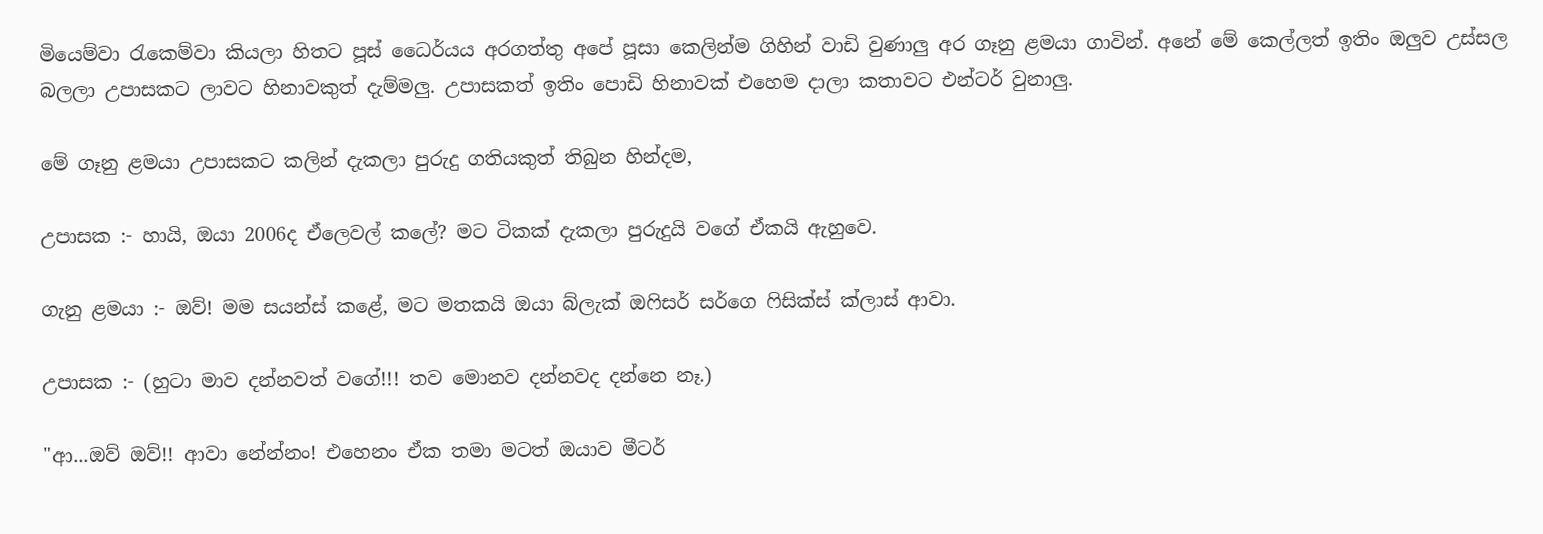මියෙම්වා ‍රැකෙම්වා කියලා හිතට පූස් ධෛර්යය අරගත්තු අපේ පූසා කෙලින්ම ගිහින් වාඩි වුණාලු අර ගෑනු ළමයා ගාවින්. අනේ මේ කෙල්ලත් ඉතිං ඔලුව උස්සල බලලා උපාසකට ලාවට හිනාවකුත් දැම්මලු. උපාසකත් ඉතිං පොඩි හිනාවක් එහෙම දාලා කතාවට එන්ටර් වුනාලු.

මේ ගෑනු ළමයා උපාසකට කලින් දැකලා පුරුදු ගතියකුත් තිබුන හින්දම,

උපාසක :- හායි, ඔයා 2006ද ඒලෙවල් කලේ? මට ටිකක් දැකලා පුරුදුයි වගේ ඒකයි ඇහුවෙ.

ගැනු ළමයා :- ඔව්! මම සයන්ස් කළේ, මට මතකයි ඔයා බ්ලැක් ඔෆිසර් සර්ගෙ ෆිසික්ස් ක්ලාස් ආවා.

උපාසක :- (හුටා මාව දන්නවත් වගේ!!! තව මොනව දන්නවද දන්නෙ නෑ.)

"ආ...ඔව් ඔව්!! ආවා නේන්නං! එහෙනං ඒක තමා මටත් ඔයාව මීටර්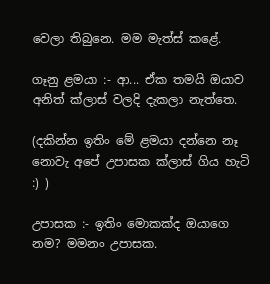වෙලා තිබුනෙ. මම මැත්ස් කළේ.

ගෑනු ළමයා :- ආ... ඒක තමයි ඔයාව අනිත් ක්ලාස් වලදි දැකලා නැත්තෙ.

(දකින්න ඉතිං මේ ළමයා දන්නෙ නෑ නොවැ අපේ උපාසක ක්ලාස් ගිය හැටි :) )

උපාසක :- ඉතිං මොකක්ද ඔයාගෙ නම? මමනං උපාසක.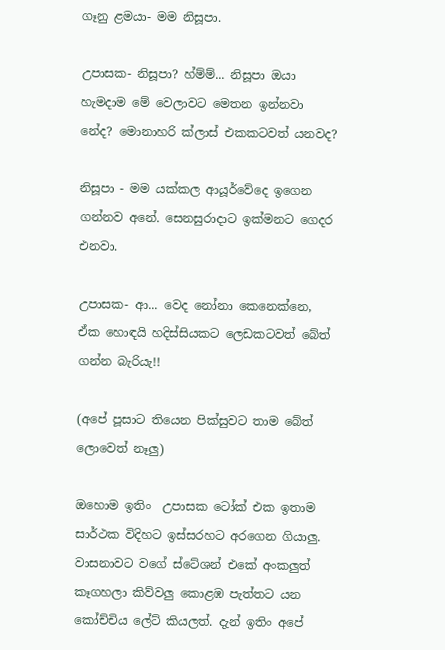ගෑනු ළමයා- මම නිසූපා.

උපාසක- නිසූපා? හ්ම්ම්... නිසූපා ඔයා හැමදාම මේ වෙලාවට මෙතන ඉන්නවා නේද? මොනාහරි ක්ලාස් එකකටවත් යනවද?

නිසූපා - මම යක්කල ආයූර්වේදෙ ඉගෙන ගන්නව අනේ. සෙනසුරාදාට ඉක්මනට ගෙදර එනවා.

උපාසක- ආ... වෙද නෝනා කෙනෙක්නෙ, ඒක හොඳයි හදිස්සියකට ලෙඩකටවත් බේත් ගන්න බැරියැ!!

(අපේ පූසාට තියෙන පික්සුවට තාම බේත් ලොවෙත් නෑලු)

ඔහොම ඉතිං  උපාසක ටෝක් එක ඉතාම සාර්ථක විදිහට ඉස්සරහට අරගෙන ගියාලු. වාසනාවට වගේ ස්ටේශන් එකේ අංකලුත් කෑගහලා කිව්වලු කොළඹ පැත්තට යන කෝච්චිය ලේට් කියලත්. දැන් ඉතිං අපේ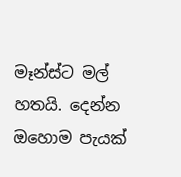මෑන්ස්ට මල් හතයි. දෙන්න ඔහොම පැයක්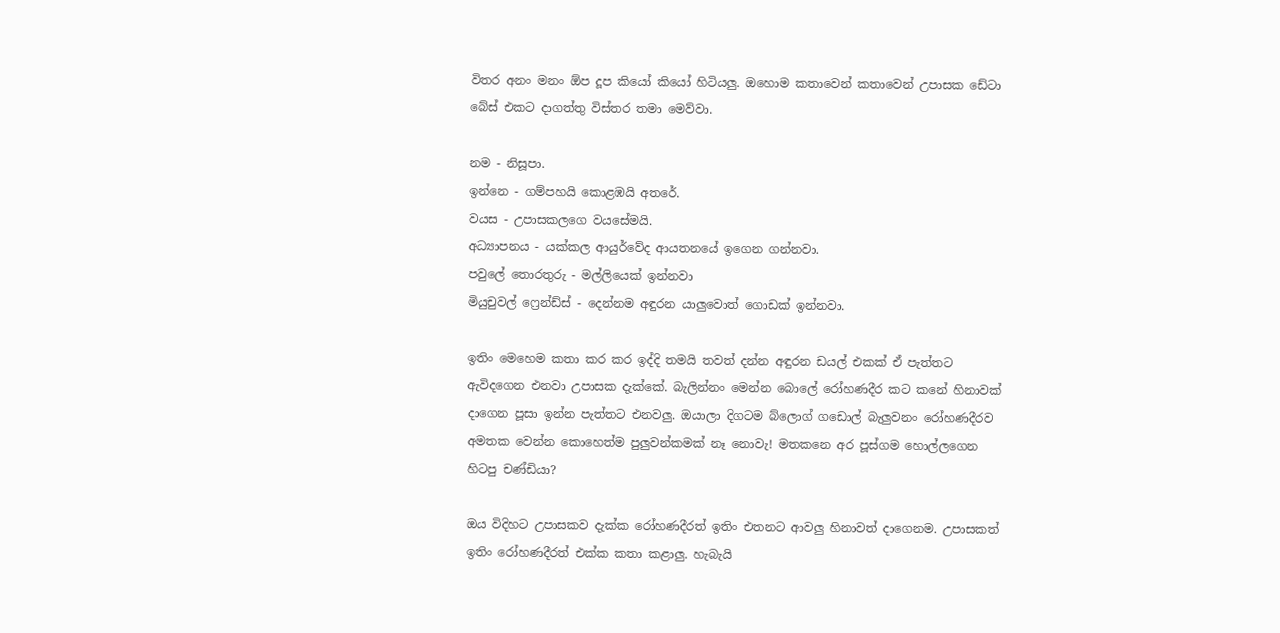විතර අනං මනං ඕප දූප කියෝ කියෝ හිටියලු. ඔහොම කතාවෙන් කතාවෙන් උපාසක ඩේටා බේස් එකට දාගත්තු විස්තර තමා මෙව්වා.

නම - නිසූපා.
ඉන්නෙ - ගම්පහයි කොළඹයි අතරේ.
වයස - උපාසකලගෙ වයසේමයි.
අධ්‍යාපනය - යක්කල ආයුර්වේද ආයතනයේ ඉගෙන ගන්නවා.
පවුලේ තොරතුරු - මල්ලියෙක් ඉන්නවා
මියුචුවල් ෆ්‍රෙන්ඩ්ස් - දෙන්නම අඳුරන යාලුවොත් ගොඩක් ඉන්නවා.

ඉතිං මෙහෙම කතා කර කර ඉද්දි තමයි තවත් දන්න අඳුරන ඩයල් එකක් ඒ පැත්තට ඇවිදගෙන එනවා උපාසක දැක්කේ. බැලින්නං මෙන්න බොලේ රෝහණදීර කට කනේ හිනාවක් දාගෙන පූසා ඉන්න පැත්තට එනවලු. ඔයාලා දිගටම බ්ලොග් ගඩොල් බැලුවනං රෝහණදීරව අමතක වෙන්න කොහෙත්ම පුලුවන්කමක් නෑ නොවැ! මතකනෙ අර පූස්ගම හොල්ලගෙන හිටපු චණ්ඩියා?

ඔය විදිහට උපාසකව දැක්ක රෝහණදීරත් ඉතිං එතනට ආවලු හිනාවත් දාගෙනම. උපාසකත් ඉතිං රෝහණදීරත් එක්ක කතා කළාලු. හැබැයි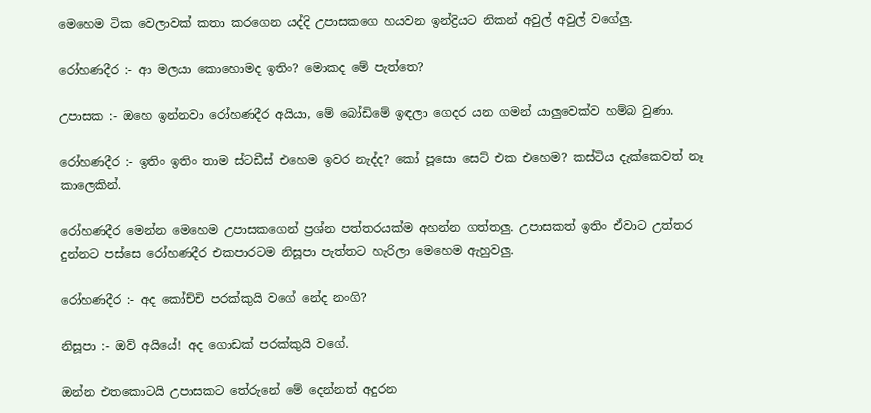මෙහෙම ටික වෙලාවක් කතා කරගෙන යද්දි උපාසකගෙ හයවන ඉන්ද්‍රියට නිකන් අවුල් අවුල් වගේලු.

රෝහණදීර :- ආ මලයා කොහොමද ඉතිං? මොකද මේ පැත්තෙ?

උපාසක :- ඔහෙ ඉන්නවා රෝහණදීර අයියා, මේ බෝඩිමේ ඉඳලා ගෙදර යන ගමන් යාලුවෙක්ව හම්බ වුණා.

රෝහණදීර :- ඉතිං ඉතිං තාම ස්ටඩීස් එහෙම ඉවර නැද්ද? කෝ පූසො සෙට් එක එහෙම? කස්ටිය දැක්කෙවත් නෑ කාලෙකින්.

රෝහණදීර මෙන්න මෙහෙම උපාසකගෙන් ප්‍රශ්න පත්තරයක්ම අහන්න ගත්තලු. උපාසකත් ඉතිං ඒවාට උත්තර දුන්නට පස්සෙ රෝහණදීර එකපාරටම නිසූපා පැත්තට හැරිලා මෙහෙම ඇහුවලු.

රෝහණදීර :- අද කෝච්චි පරක්කුයි වගේ නේද නංගි?

නිසූපා :- ඔව් අයියේ! අද ගොඩක් පරක්කුයි වගේ.

ඔන්න එතකොටයි උපාසකට තේරුනේ මේ දෙන්නත් අදුරන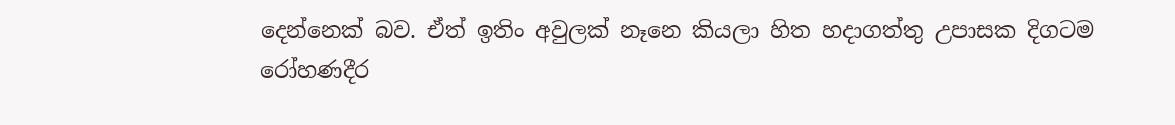දෙන්නෙක් බව. ඒත් ඉතිං අවුලක් නෑනෙ කියලා හිත හදාගත්තු උපාසක දිගටම රෝහණදීර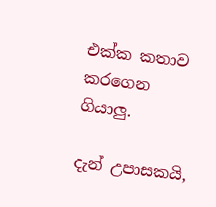එක්ක කතාව කරගෙන ගියාලු.

දැන් උපාසකයි,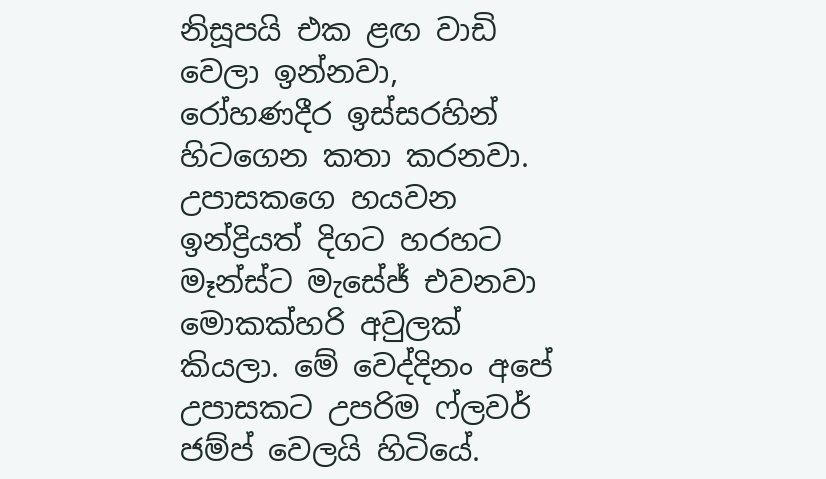නිසූපයි එක ළඟ වාඩි වෙලා ඉන්නවා, රෝහණදීර ඉස්සරහින් හිටගෙන කතා කරනවා. උපාසකගෙ හයවන ඉන්ද්‍රියත් දිගට හරහට මෑන්ස්ට මැසේජ් එවනවා මොකක්හරි අවුලක් කියලා. මේ වෙද්දිනං අපේ උපාසකට උපරිම ෆ්ලවර් ජම්ප් වෙලයි හිටියේ.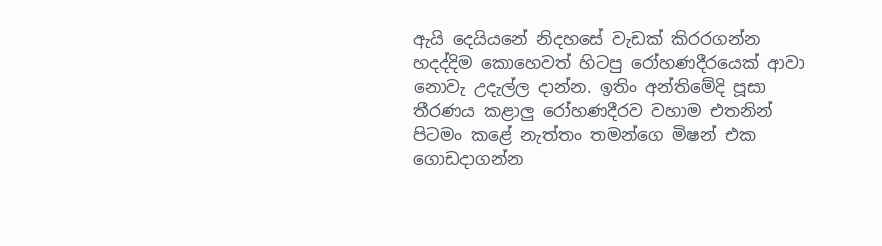ඇයි දෙයියනේ නිදහසේ වැඩක් කිරරගන්න හදද්දිම කොහෙවත් හිටපු රෝහණදීරයෙක් ආවා නොවැ උදැල්ල දාන්න. ඉතිං අන්තිමේදි පූසා තීරණය කළාලු රෝහණදීරව වහාම එතනින් පිටමං කළේ නැත්තං තමන්ගෙ මිෂන් එක ගොඩදාගන්න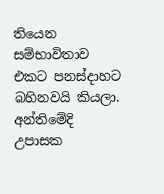තියෙන සම්භාවිතාව එකට පනස්දාහට බහිනවයි කියලා. අන්තිමේදි උපාසක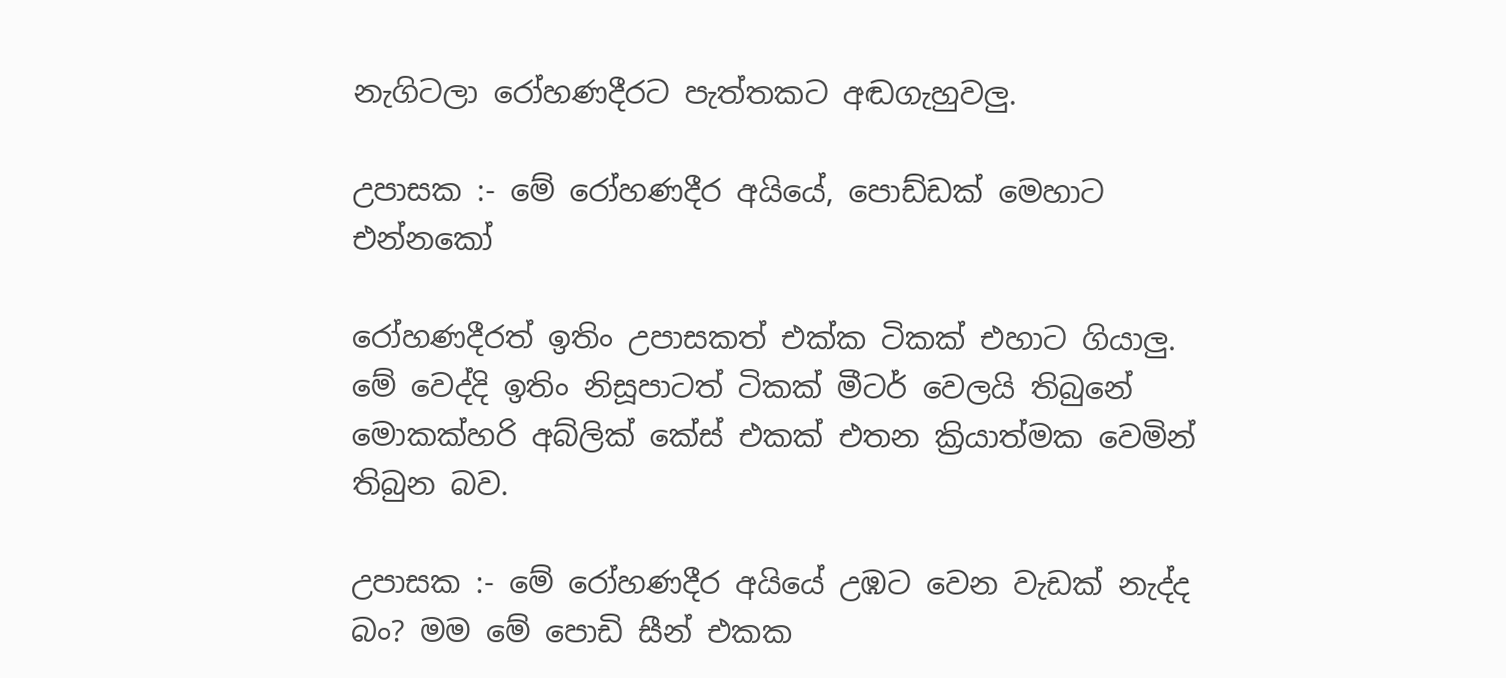නැගිටලා රෝහණදීරට පැත්තකට අඬගැහුවලු.

උපාසක :- මේ රෝහණදීර අයියේ, පොඩ්ඩක් මෙහාට එන්නකෝ

රෝහණදීරත් ඉතිං උපාසකත් එක්ක ටිකක් එහාට ගියාලු. මේ වෙද්දි ඉතිං නිසූපාටත් ටිකක් මීටර් වෙලයි තිබුනේ මොකක්හරි අබ්ලික් කේස් එකක් එතන ක්‍රියාත්මක වෙමින් තිබුන බව.

උපාසක :- මේ රෝහණදීර අයියේ උඹට වෙන වැඩක් නැද්ද බං? මම මේ පොඩි සීන් එකක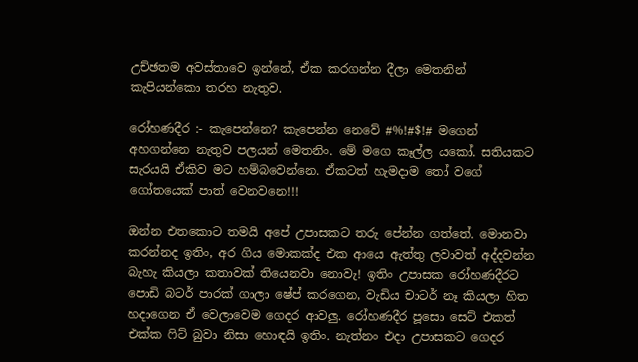උච්ඡතම අවස්තාවෙ ඉන්නේ, ඒක කරගන්න දීලා මෙතනින් කැපියන්කො තරහ නැතුව.

රෝහණදීර :- කැපෙන්නෙ? කැපෙන්න නෙවේ #%!#$!# මගෙන් අහගන්නෙ නැතුව පලයන් මෙතනිං. මේ මගෙ කෑල්ල යකෝ. සතියකට සැරයයි ඒකිව මට හම්බවෙන්නෙ. ඒකටත් ‍හැමදාම ‍තෝ වගේ ගෝතයෙක් පාත් වෙනවනෙ!!!

ඔන්න එතකොට තමයි අපේ උපාසකට තරු පේන්න ගත්තේ. මොනවා කරන්නද ඉතිං, අර ගිය මොකක්ද එක ආයෙ ඇත්තු ලවාවත් අද්දවන්න බැහැ කියලා කතාවක් තියෙනවා නොවැ! ඉතිං උපාසක රෝහණදීරට පොඩි බටර් පාරක් ගාලා ෂේප් කරගෙන, වැඩිය චාටර් නෑ කියලා හිත හදාගෙන ඒ වෙලාවෙම ගෙදර ආවලු. රෝහණදීර පූසො සෙට් එකත් එක්ක ‍ෆිට් බුවා නිසා හොඳයි ඉතිං. නැත්නං එදා උපාසකට ගෙදර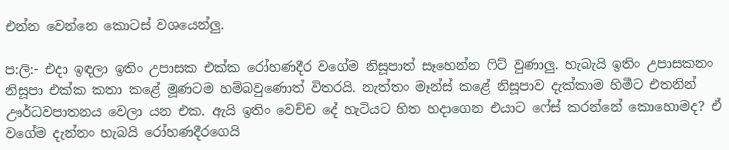එන්න වෙන්නෙ කොටස් වශයෙන්ලු.

ප:ලි:- එදා ඉඳලා ඉතිං උපාසක එක්ක රෝහණදීර වගේම නිසූපාත් සෑහෙන්න ‍ෆිට් වුණාලු. හැබැයි ඉතිං උපාසකනං නිසූපා එක්ක කතා කළේ මූණටම හම්බවුණොත් විතරයි. නැත්තං මෑන්ස් කළේ නිසූපාව දැක්කාම හිමීට එතනින් ඌර්ධවපාතනය වෙලා යන එක. ඇයි ඉතිං වෙච්ච දේ හැටියට හිත හදාගෙන එයාට ෆේස් කරන්නේ කොහොමද? ඒ වගේම දැන්නං හැබයි රෝහණදීරගෙයි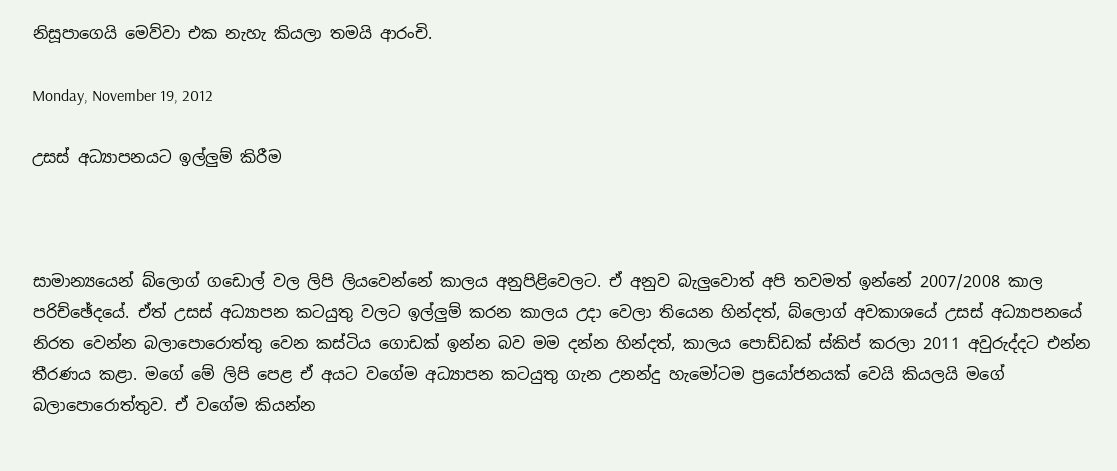නිසූපාගෙයි මෙව්වා එක නැහැ කියලා තමයි ආරංචි.

Monday, November 19, 2012

උසස් අධ්‍යාපනයට ඉල්ලුම් කිරීම



සාමාන්‍යයෙන් බ්ලොග් ගඩොල් වල ලිපි ලියවෙන්නේ කාලය අනුපිළිවෙලට. ඒ අනුව බැලුවොත් අපි තවමත් ඉන්නේ 2007/2008 කාල පරිච්ඡේදයේ. ඒත් උසස් අධ්‍යාපන කටයුතු වලට ඉල්ලුම් කරන කාලය උදා වෙලා තියෙන හින්දත්, බ්ලොග් අවකාශයේ උසස් අධ්‍යාපනයේ නිරත වෙන්න බලාපොරොත්තු වෙන කස්ටිය ගොඩක් ඉන්න බව මම දන්න හින්දත්, කාලය පොඩ්ඩක් ස්කිප් කරලා 2011 අවුරුද්දට එන්න තීරණය කළා. මගේ මේ ලිපි පෙළ ඒ අයට වගේම අධ්‍යාපන කටයුතු ගැන උනන්දු හැමෝටම ප්‍රයෝජනයක් වෙයි කියලයි මගේ බලාපොරොත්තුව. ඒ වගේම කියන්න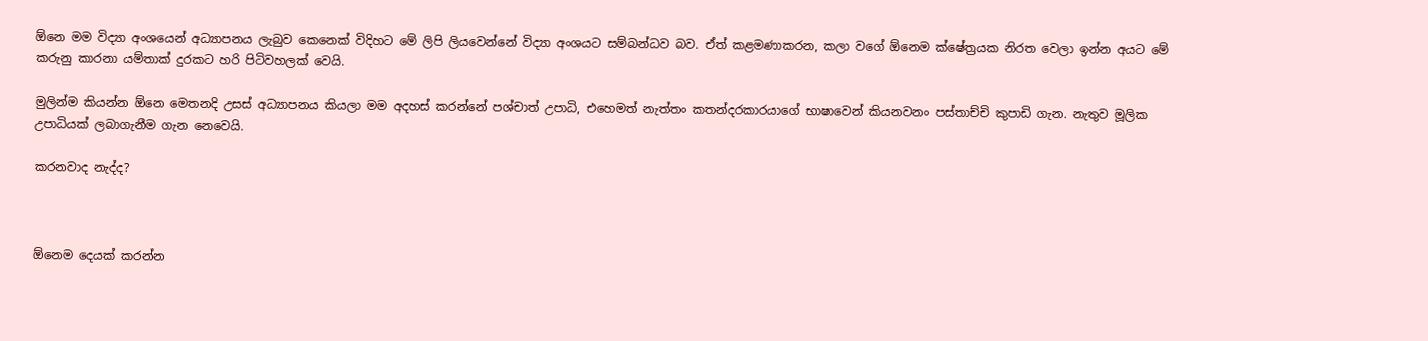ඕනෙ මම විද්‍යා අංශයෙන් අධ්‍යාපනය ලැබුව කෙනෙක් විදිහට මේ ලිපි ලියවෙන්නේ විද්‍යා අංශයට සම්බන්ධව බව. ඒත් කළමණාකරන, කලා වගේ ඕනෙම ක්ෂේත්‍රයක නිරත වෙලා ඉන්න අයට මේ කරුනු කාරනා යම්තාක් දුරකට හරි පිටිවහලක් වෙයි.

මුලින්ම කියන්න ඕනෙ මෙතනදි උසස් අධ්‍යාපනය කියලා මම අදහස් කරන්නේ පශ්චාත් උපාධි, එහෙමත් නැත්තං කතන්දරකාරයාගේ භාෂාවෙන් කියනවනං පස්තාච්චි කුපාඩි ගැන. නැතුව මූලික උපාධියක් ලබාගැනීම ගැන නෙවෙයි.

කරනවාද නැද්ද?



ඕනෙම දෙයක් කරන්න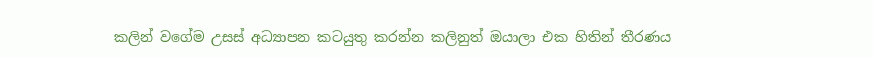කලින් වගේම උසස් අධ්‍යාපන කටයුතු කරන්න කලිනුත් ඔයාලා එක හිතින් තීරණය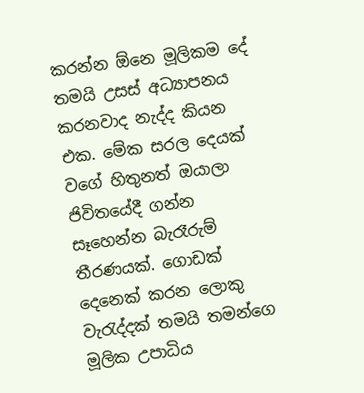කරන්න ඕනෙ මූලිකම දේ තමයි උසස් අධ්‍යාපනය කරනවාද නැද්ද කියන එක. මේක සරල දෙයක් වගේ හිතුනත් ඔයාලා ජිවිතයේදී ගන්න සෑහෙන්න බැරෑරුම් තීරණයක්. ගොඩක් දෙනෙක් කරන ලොකු වැරැද්දක් තමයි තමන්ගෙ මූලික උපාධිය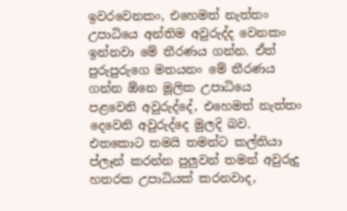ඉවරවෙනකං, එහෙමත් නැත්තං උපාධියෙ අන්තිම අවුරුද්ද වෙනකං ඉන්නවා මේ තීරණය ගන්න. ඒත් පුරුපුරුගෙ මතයනං මේ තීරණය ගන්න ඕනෙ මූලික උපාධියෙ පළවෙනි අවුරුද්දේ, එහෙමත් නැත්තං දෙවෙනි අවුරුද්දෙ මුලදි බව. එතකොට තමයි තමන්ට කල්තියා ප්ලෑන් කරන්න පුලුවන් තමන් අවුරුදු හතරක උපාධියක් කරනවාද,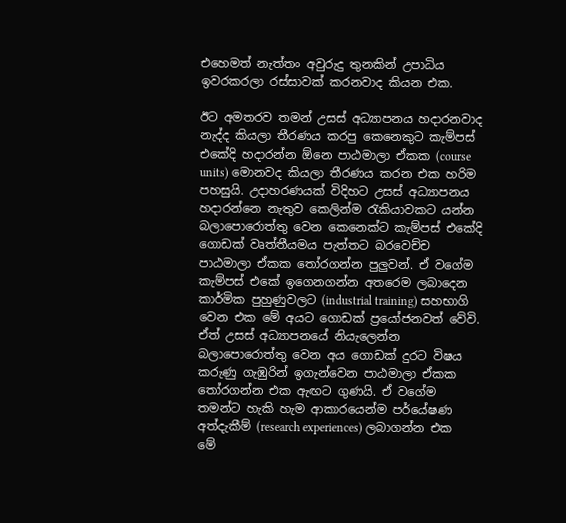එහෙමත් නැත්තං අවුරුදු තුනකින් උපාධිය ඉවරකරලා රස්සාවක් කරනවාද කියන එක.

ඊට අමතරව තමන් උසස් අධ්‍යාපනය හදාරනවාද නැද්ද කියලා තීරණය කරපු කෙනෙකුට කැම්පස් එකේදි හදාරන්න ඕනෙ පාඨමාලා ඒකක (course units) මොනවද කියලා තීරණය කරන එක හරිම පහසුයි. උදාහරණයක් විදිහට උසස් අධ්‍යාපනය හදාරන්නෙ නැතුව කෙලින්ම රැකියාවකට යන්න බලාපොරොත්තු වෙන කෙනෙක්ට කැම්පස් එකේදි ගොඩක් වෘත්තීයමය පැත්තට බරවෙච්ච පාඨමාලා ඒකක තෝරගන්න පුලුවන්. ඒ වගේම කැම්පස් එකේ ඉගෙනගන්න අතරෙම ලබාදෙන කාර්මික පුහුණුවලට (industrial training) සහභාගි වෙන එක මේ අයට ගොඩක් ප්‍රයෝජනවත් වේවි. ඒත් උසස් අධ්‍යාපනයේ නියැලෙන්න බලාපොරොත්තු වෙන අය ගොඩක් දුරට විෂය කරුණු ගැඹුරින් ඉගැන්වෙන පාඨමාලා ඒකක තෝරගන්න එක ඇඟට ගුණයි. ඒ වගේම තමන්ට හැකි හැම ආකාරයෙන්ම පර්යේෂණ අත්දැකීම් (research experiences) ලබාගන්න එක මේ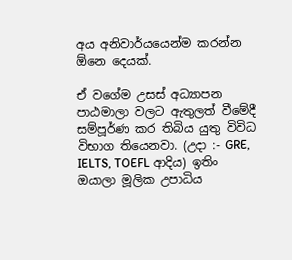අය අනිවාර්යයෙන්ම කරන්න ඕනෙ දෙයක්.

ඒ වගේම උසස් අධ්‍යාපන පාඨමාලා වලට ඇතුලත් වීමේදී සම්පූර්ණ කර තිබිය යුතු විවිධ විභාග තියෙනවා. (උදා :- GRE, IELTS, TOEFL ආදිය) ඉතිං ඔයාලා මූලික උපාධිය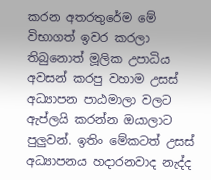කරන අතරතුරේම මේ විභාගත් ඉවර කරලා තිබුනොත් මූලික උපාධිය අවසන් කරපු වහාම උසස් අධ්‍යාපන පාඨමාලා වලට ඇප්ලයි කරන්න ඔයාලාට පුලුවන්. ඉතිං මේකටත් උසස් අධ්‍යාපනය හදාරනවාද නැද්ද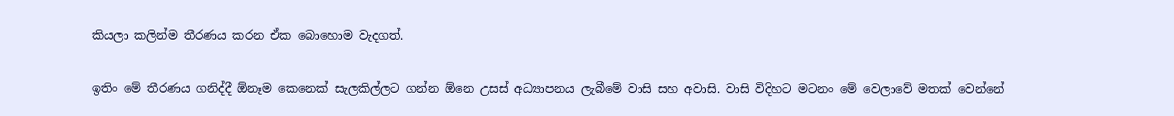කියලා කලින්ම තීරණය කරන ඒක බොහොම වැදගත්.

ඉතිං මේ තීරණය ගනිද්දී ඕනෑම කෙනෙක් සැලකිල්ලට ගන්න ඕනෙ උසස් අධ්‍යාපනය ලැබීමේ වාසි සහ අවාසි. වාසි විදිහට මටනං මේ වෙලාවේ මතක් වෙන්නේ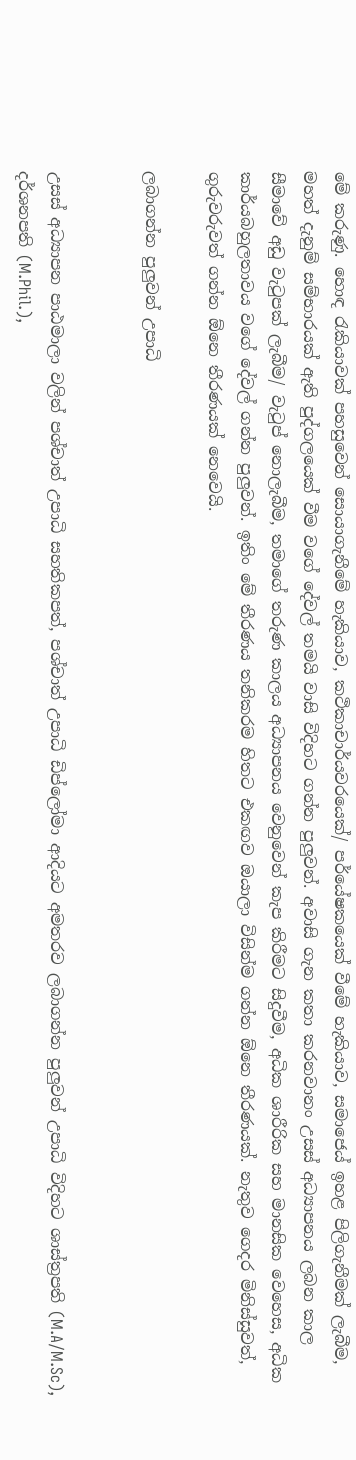මේ කරුණු. හොඳ රැකියාවක් පහසුවෙන් සොයාගැනීමේ හැකියාව, කථිකාචාර්යවරයෙක්/ පර්යේෂකයෙක් වීමේ හැකියාව, සමාජෙය් ඉහළ පිලිගැනීමක් ලැබීම, මහත් දැනුම් සම්භාරයක් ඇති පුද්ගලයෙක් වීම වගේ දේවල් තමයි වාසි විදිහට ගන්න පුලුවන්. අවාසි ගැන කතා කරනවානං උසස් අධ්‍යාපනය ලබන කාල සීමාවේ අඩු වැටුපක් ලැබීම/ වැටුප් නොලැබීම, තමාගේ තරුණ කාලය අධ්‍යාපනය වෙනුවෙන් කැප කිරීමට සිදුවීම, අධික ශාරීරික සහ මානසික වෙහෙස, අධික කාර්යබහුලතාවය වගේ දේවල් ගන්න පුලුවන්. ඉතිං මේ තීරණය තනිකරම හිතට එකඟව ඔයාලා විසින්ම ගන්න ඕනෙ තීරණයක්. නැතුව ගෙදර මිනිස්සුවත්, ගුරුවරුවත් ගන්න ඕනෙ තීරණයක් නෙවෙයි.

ලබාගන්න පුලුවන් උපාධි


උසස් අධ්‍යාපන පාඨමාලා වලින් පශ්චාත් උපාධි සහතිකපත්, පශ්චාත් උපාධි ඩිප්ලෝමා ආදියට අමතරව ලබාගන්න පුලුවන් උපාධි විදිහට ශාස්ත්‍රපති (M.A/M.Sc), දර්ශනපති (M.Phil.),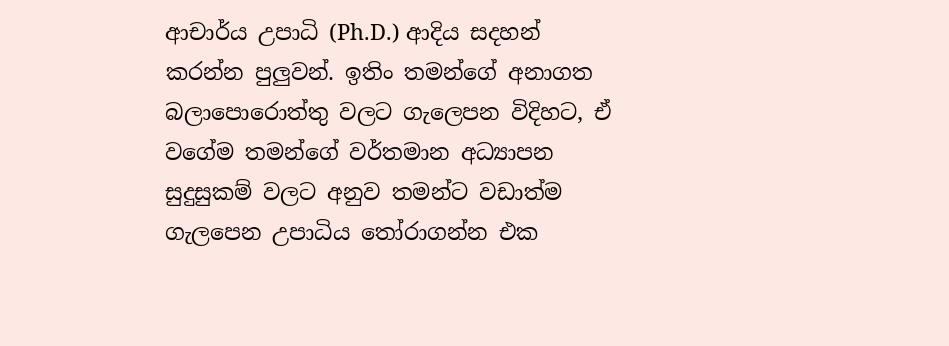ආචාර්ය උපාධි (Ph.D.) ආදිය සදහන් කරන්න පුලුවන්. ඉතිං තමන්ගේ අනාගත බලාපොරොත්තු වලට ගැලෙපන විදිහට, ඒ වගේම තමන්ගේ වර්තමාන අධ්‍යාපන සුදුසුකම් වලට අනුව තමන්ට වඩාත්ම ගැලපෙන උපාධිය තෝරාගන්න එක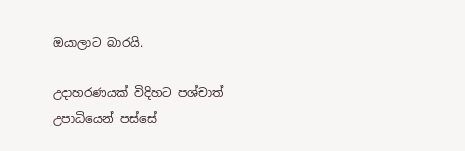ඔයාලාට බාරයි.

උදාහරණයක් විදිහට පශ්චාත් උපාධියෙන් පස්සේ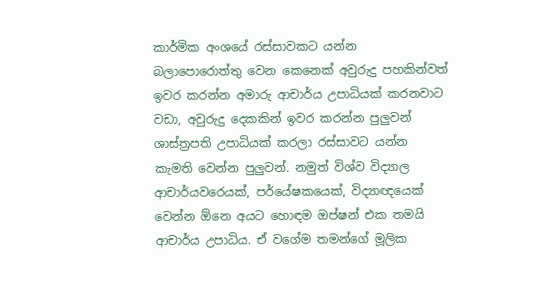කාර්මික අංශයේ රස්සාවකට යන්න බලාපොරොත්තු වෙන කෙනෙක් අවුරුදු පහකින්වත් ඉවර කරන්න අමාරු ආචාර්ය උපාධියක් කරනවාට වඩා, අවුරුදු දෙකකින් ඉවර කරන්න පුලුවන් ශාස්ත්‍රපති උපාධියක් කරලා රස්සාවට යන්න කැමති වෙන්න පුලුවන්. නමුත් විශ්ව විද්‍යාල ආචාර්යවරෙයක්, පර්යේෂකයෙක්, විද්‍යාඥයෙක් වෙන්න ඕනෙ අයට හොඳම ඔප්ෂන් එක තමයි ආචාර්ය උපාධිය. ඒ වගේම තමන්ගේ මූලික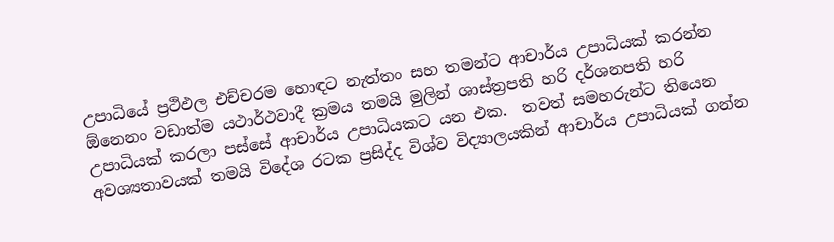උපාධියේ ප්‍රථිඵල එච්චරම හොඳට නැත්තං සහ තමන්ට ආචාර්ය උපාධියක් කරන්න ඕනෙනං වඩාත්ම යථාර්ථවාදී ක්‍රමය තමයි මුලින් ශාස්ත්‍රපති හරි දර්ශනපති හරි උපාධියක් කරලා පස්සේ ආචාර්ය උපාධියකට යන එක.  තවත් සමහරුන්ට තියෙන අවශ්‍යතාවයක් තමයි විදේශ රටක ප්‍රසිද්ද විශ්ව විද්‍යාලයකින් ආචාර්ය උපාධියක් ගන්න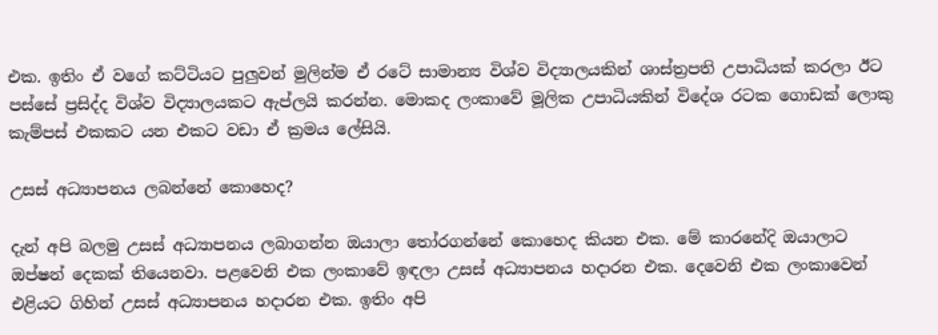එක. ඉතිං ඒ වගේ කට්ටියට පුලුවන් මුලින්ම ඒ රටේ සාමාන්‍ය විශ්ව විද්‍යාලයකින් ශාස්ත්‍රපති උපාධියක් කරලා ඊට පස්සේ ප්‍රසිද්ද විශ්ව විද්‍යාලයකට ඇප්ලයි කරන්න. මොකද ලංකාවේ මූලික උපාධියකින් විදේශ රටක ගොඩක් ලොකු කැම්පස් එකකට යන එකට වඩා ඒ ක්‍රමය ලේසියි.

උසස් අධ්‍යාපනය ලබන්නේ කොහෙද?

දැන් අපි බලමු උසස් අධ්‍යාපනය ලබාගන්න ඔයාලා තෝරගන්නේ කොහෙද කියන එක. මේ කාරනේදි ඔයාලාට ඔප්ෂන් දෙකක් තියෙනවා. පළවෙනි එක ලංකාවේ ඉඳලා උසස් අධ්‍යාපනය හදාරන එක. දෙවෙනි එක ලංකාවෙන් එළියට ගිහින් උසස් අධ්‍යාපනය හදාරන එක. ඉතිං අපි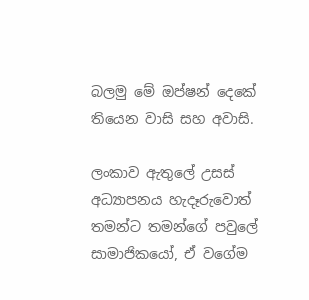බලමු මේ ඔප්ෂන් දෙකේ තියෙන වාසි සහ අවාසි.

ලංකාව ඇතුලේ උසස් අධ්‍යාපනය හැදෑරුවොත් තමන්ට තමන්ගේ පවුලේ සාමාජිකයෝ, ඒ වගේම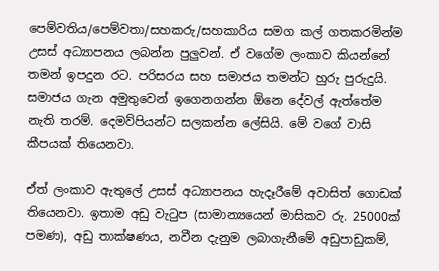පෙම්වතිය/පෙම්වතා/සහකරු/සහකාරිය සමග කල් ගතකරමින්ම උසස් අධ්‍යාපනය ලබන්න පුලුවන්. ඒ වගේම ලංකාව කියන්නේ තමන් ඉපදුන රට. පරිසරය සහ සමාජය තමන්ට හුරු පුරුදුයි. සමාජය ගැන අමුතුවෙන් ඉගෙනගන්න ඕනෙ දේවල් ඇත්තේම නැති තරම්. දෙමව්පියන්ට සලකන්න ලේසියි. මේ වගේ වාසි කීපයක් තියෙනවා.

ඒත් ලංකාව ඇතුලේ උසස් අධ්‍යාපනය හැදෑරීමේ අවාසිත් ගොඩක් තියෙනවා. ඉතාම අඩු වැටුප (සාමාන්‍යයෙන් මාසිකව රු. 25000ක් පමණ), අඩු තාක්ෂණය, නවීන දැනුම ලබාගැනීමේ අඩුපාඩුකම්,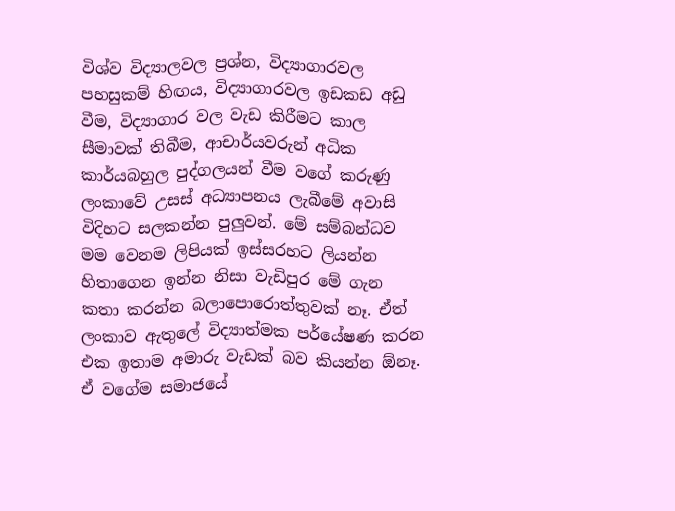විශ්ව විද්‍යාලවල ප්‍රශ්න, විද්‍යාගාරවල පහසුකම් හිඟය, විද්‍යාගාරවල ඉඩකඩ අඩු වීම, විද්‍යාගාර වල වැඩ කිරීමට කාල සීමාවක් තිබීම, ආචාර්යවරුන් අධික කාර්යබහුල පුද්ගලයන් වීම වගේ කරුණු ලංකාවේ උසස් අධ්‍යාපනය ලැබීමේ අවාසි විදිහට සලකන්න පුලුවන්. මේ සම්බන්ධව මම වෙනම ලිපියක් ඉස්සරහට ලියන්න හිතාගෙන ඉන්න නිසා වැඩිපුර මේ ගැන කතා කරන්න බලාපොරොත්තුවක් නෑ. ඒත් ලංකාව ඇතුලේ විද්‍යාත්මක පර්යේෂණ කරන එක ඉතාම අමාරු වැඩක් බව කියන්න ඕනෑ. ඒ වගේම සමාජයේ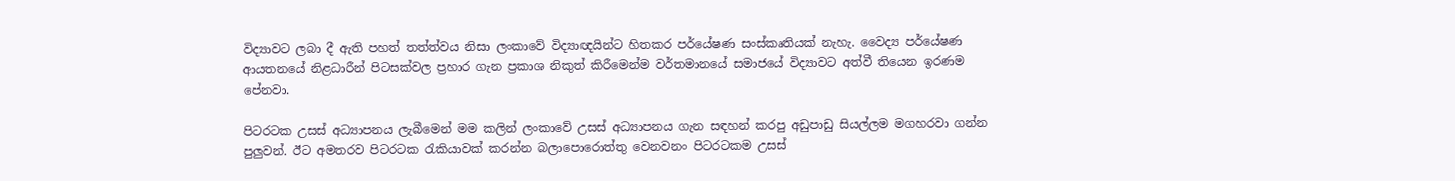විද්‍යාවට ලබා දී ඇති පහත් තත්ත්වය නිසා ලංකාවේ විද්‍යාඥයින්ට හිතකර පර්යේෂණ සංස්කෘතියක් නැහැ. වෛද්‍ය පර්යේෂණ ආයතනයේ නිළධාරීන් පිටසක්වල ප්‍රහාර ගැන ප්‍රකාශ නිකුත් කිරීමෙන්ම වර්තමානයේ සමාජයේ විද්‍යාවට අත්වී තියෙන ඉරණම පේනවා.

පිටරටක උසස් අධ්‍යාපනය ලැබීමෙන් මම කලින් ලංකාවේ උසස් අධ්‍යාපනය ගැන සඳහන් කරපු අඩුපාඩු සියල්ලම මගහරවා ගන්න පුලුවන්. ඊට අමතරව පිටරටක රැකියාවක් කරන්න බලාපොරොත්තු වෙනවනං පිටරටකම උසස්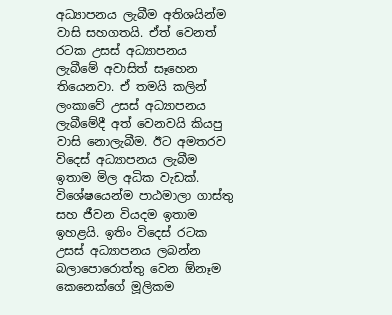අධ්‍යාපනය ලැබීම අතිශයින්ම වාසි සහගතයි. ඒත් වෙනත් රටක උසස් අධ්‍යාපනය ලැබීමේ අවාසිත් සෑහෙන තියෙනවා. ඒ තමයි කලින් ලංකාවේ උසස් අධ්‍යාපනය ලැබීමේදී අත් වෙනවයි කියපු වාසි නොලැබීම. ඊට අමතරව විදෙස් අධ්‍යාපනය ලැබීම ඉතාම මිල අධික වැඩක්. විශේෂයෙන්ම පාඨමාලා ගාස්තු සහ ජීවන වියදම ඉතාම ඉහළයි. ඉතිං විදෙස් රටක උසස් අධ්‍යාපනය ලබන්න බලාපොරොත්තු වෙන ඕනෑම කෙනෙක්ගේ මූලිකම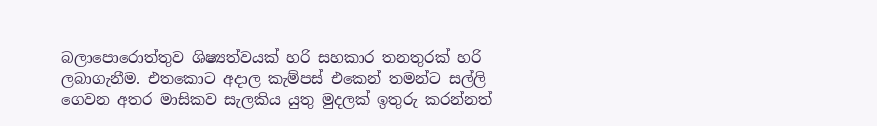බලාපොරොත්තුව ශිෂ්‍යත්වයක් හරි සහකාර තනතුරක් හරි ලබාගැනීම. එතකොට අදාල කැම්පස් එකෙන් තමන්ට සල්ලි ගෙවන අතර මාසිකව සැලකිය යුතු මුදලක් ඉතුරු කරන්නත්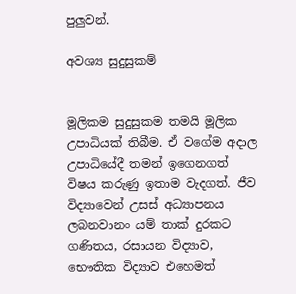පුලුවන්.

අවශ්‍ය සුදුසුකම්


මූලිකම සුදුසුකම තමයි මූලික උපාධියක් තිබීම. ඒ වගේම අදාල උපාධියේදී තමන් ඉගෙනගත් විෂය කරුණු ඉතාම වැදගත්. ජීව විද්‍යාවෙන් උසස් අධ්‍යාපනය ලබනවානං යම් තාක් දුරකට ගණිතය, රසායන විද්‍යාව, භෞතික විද්‍යාව එහෙමත්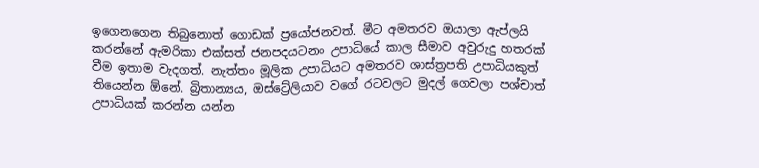ඉගෙනගෙන තිබුනොත් ගොඩක් ප්‍රයෝජනවත්. මීට අමතරව ඔයාලා ඇප්ලයි කරන්නේ ඇමරිකා එක්සත් ජනපදයටනං උපාධියේ කාල සීමාව අවුරුදු හතරක් වීම ඉතාම වැදගත්. නැත්තං මූලික උපාධියට අමතරව ශාස්ත්‍රපති උපාධියකුත් තියෙන්න ඕනේ. බ්‍රිතාන්‍යය, ඔස්ට්‍රේලියාව වගේ රටවලට මුදල් ගෙවලා පශ්චාත් උපාධියක් කරන්න යන්න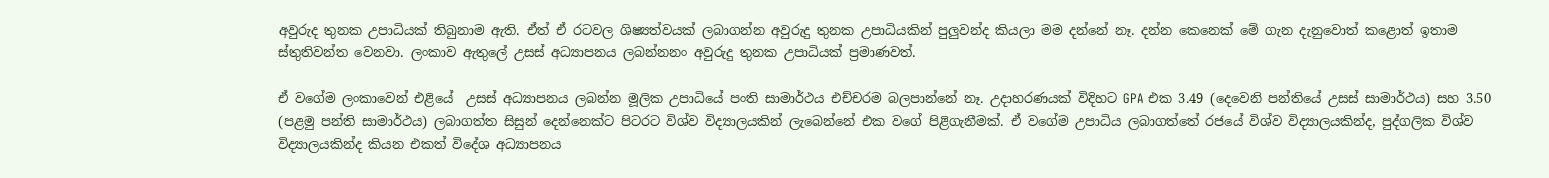අවුරුද තුනක උපාධියක් තිබුනාම ඇති. ඒත් ඒ රටවල ශිෂ්‍යත්වයක් ලබාගන්න අවුරුදු තුනක උපාධියකින් පුලුවන්ද කියලා මම දන්නේ නෑ. දන්න කෙනෙක් මේ ගැන දැනුවොත් කළොත් ඉතාම ස්තුතිවන්ත වෙනවා. ලංකාව ඇතුලේ උසස් අධ්‍යාපනය ලබන්නනං අවුරුදු තුනක උපාධියක් ප්‍රමාණවත්.

ඒ වගේම ලංකාවෙන් එළියේ  උසස් අධ්‍යාපනය ලබන්න මූලික උපාධියේ පංති සාමාර්ථය එච්චරම බලපාන්නේ නෑ. උදාහරණයක් විදිහට GPA එක 3.49 (දෙවෙනි පන්තියේ උසස් සාමාර්ථය) සහ 3.50 (පළමු පන්ති සාමාර්ථය) ලබාගත්ත සිසුන් දෙන්නෙක්ට පිටරට විශ්ව විද්‍යාලයකින් ලැබෙන්නේ එක වගේ පිළිගැනීමක්. ඒ වගේම උපාධිය ලබාගත්තේ රජයේ විශ්ව විද්‍යාලයකින්ද, පුද්ගලික විශ්ව විද්‍යාලයකින්ද කියන එකත් විදේශ අධ්‍යාපනය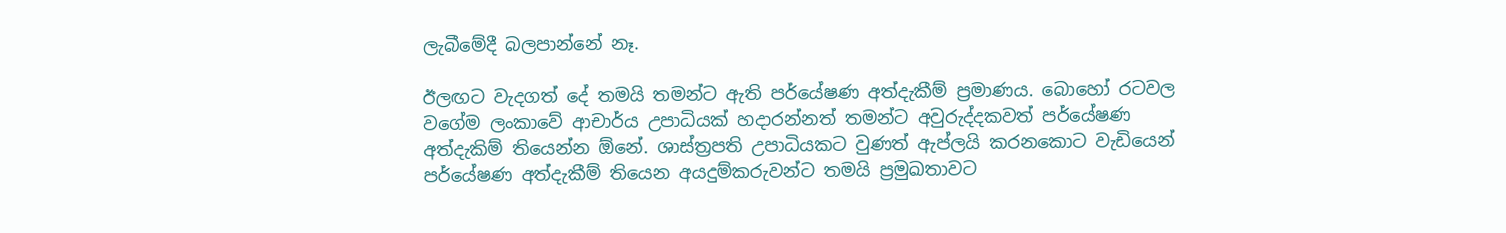ලැබීමේදී බලපාන්නේ නෑ.

ඊලඟට වැදගත් දේ තමයි තමන්ට ඇති පර්යේෂණ අත්දැකීම් ප්‍රමාණය. බොහෝ රටවල වගේම ලංකාවේ ආචාර්ය උපාධියක් හදාරන්නත් තමන්ට අවුරුද්දකවත් පර්යේෂණ අත්දැකිම් තියෙන්න ඕනේ. ශාස්ත්‍රපති උපාධියකට වුණත් ඇප්ලයි කරනකොට වැඩියෙන් පර්යේෂණ අත්දැකීම් තියෙන අයදුම්කරුවන්ට තමයි ප්‍රමුඛතාවට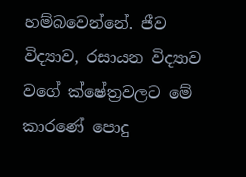හම්බවෙන්නේ. ජීව විද්‍යාව, රසායන විද්‍යාව වගේ ක්ෂේත්‍රවලට මේ කාරණේ පොදු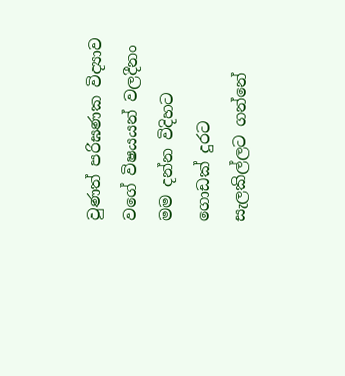වුණත් පරිඝණක විද්‍යාව වගේ විෂයයන් වලදීනං මම දන්න විදිහට ගොඩක් දුරට සැලකිල්ලට ගන්නේ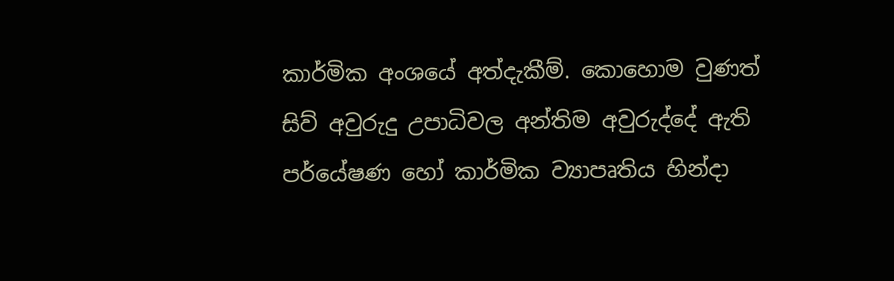කාර්මික අංශයේ අත්දැකීම්. කොහොම වුණත් සිව් අවුරුදු උපාධිවල අන්තිම අවුරුද්දේ ඇති පර්යේෂණ හෝ කාර්මික ව්‍යාපෘතිය හින්දා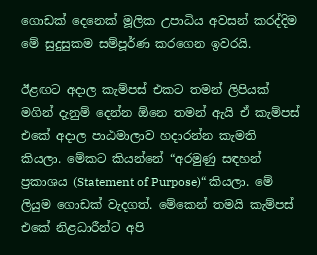ගොඩක් දෙනෙක් මූලික උපාධිය අවසන් කරද්දිම මේ සුදුසුකම සම්පූර්ණ කරගෙන ඉවරයි.

ඊළඟට අදාල කැම්පස් එකට තමන් ලිපියක් මගින් දැනුම් දෙන්න ඕනෙ තමන් ඇයි ඒ කැම්පස් එකේ අදාල පාඨමාලාව හදාරන්න කැමති කියලා. මේකට කියන්නේ “අරමුණු සඳහන් ප්‍රකාශය (Statement of Purpose)“ කියලා. මේ ලියුම ගොඩක් වැදගත්. මේකෙන් තමයි කැම්පස් එකේ නිළධාරීන්ට අපි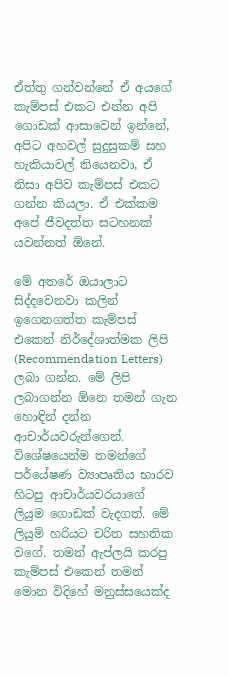ඒත්තු ගන්වන්නේ ඒ අයගේ කැම්පස් එකට එන්න අපි ගොඩක් ආසාවෙන් ඉන්නේ, අපිට අහවල් සුදුසුකම් සහ හැකියාවල් තියෙනවා, ඒ නිසා අපිව කැම්පස් එකට ගන්න කියලා. ඒ එක්කම අපේ ජීවදත්ත සටහනක් යවන්නත් ඕනේ.

මේ අතරේ ඔයාලාට සිද්දවෙනවා කලින් ඉගෙනගත්ත කැම්පස් එකෙන් නිර්දේශාත්මක ලිපි (Recommendation Letters) ලබා ගන්න. මේ ලිපි ලබාගන්න ඕනෙ තමන් ගැන හොඳින් දන්න ආචාර්යවරුන්ගෙන්. විශේෂයෙන්ම තමන්ගේ පර්යේෂණ ව්‍යාපෘතිය භාරව හිටපු ආචාර්යවරයාගේ ලියුම ගොඩක් වැදගත්. මේ ලියුම් හරියට චරිත සහතික වගේ. තමන් ඇප්ලයි කරපු කැම්පස් එකෙන් තමන් මොන විදිහේ මනුස්සයෙක්ද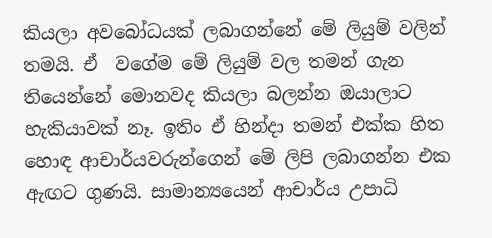කියලා අවබෝධයක් ලබාගන්නේ මේ ලියුම් වලින් තමයි. ඒ  වගේම මේ ලියුම් වල තමන් ගැන තියෙන්නේ මොනවද කියලා බලන්න ඔයාලාට හැකියාවක් නෑ. ඉතිං ඒ හින්දා තමන් එක්ක හිත හොඳ ආචාර්යවරුන්ගෙන් මේ ලිපි ලබාගන්න එක ඇඟට ගුණයි. සාමාන්‍යයෙන් ආචාර්ය උපාධි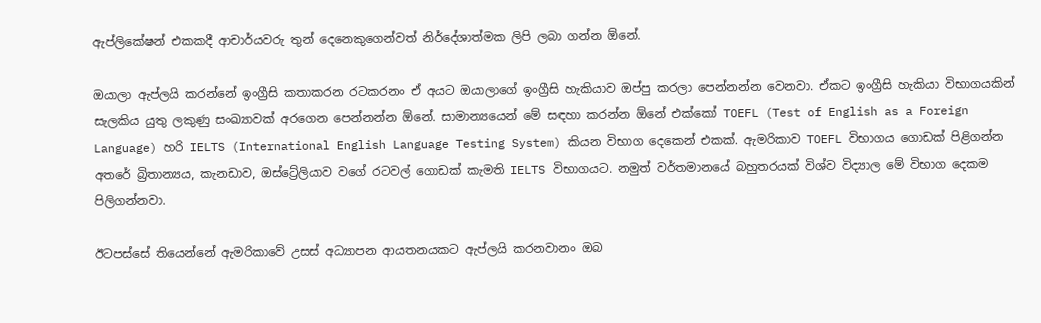ඇප්ලිකේෂන් එකකදී ආචාර්යවරු තුන් දෙනෙකුගෙන්වත් නිර්දේශාත්මක ලිපි ලබා ගන්න ඕනේ.

ඔයාලා ඇප්ලයි කරන්නේ ඉංග්‍රීසි කතාකරන රටකරනං ඒ අයට ඔයාලාගේ ඉංග්‍රීසි හැකියාව ඔප්පු කරලා පෙන්නන්න වෙනවා. ඒකට ඉංග්‍රීසි හැකියා විභාගයකින් සැලකිය යුතු ලකුණු සංඛ්‍යාවක් අරගෙන පෙන්නන්න ඕනේ. සාමාන්‍යයෙන් මේ සඳහා කරන්න ඕනේ එක්කෝ TOEFL (Test of English as a Foreign Language) හරි IELTS (International English Language Testing System) කියන විභාග දෙකෙන් එකක්. ඇමරිකාව TOEFL විභාගය ගොඩක් පිළිගන්න අතරේ බ්‍රිතාන්‍යය, කැනඩාව, ඔස්ට්‍රේලියාව වගේ රටවල් ගොඩක් කැමති IELTS විභාගයට. නමුත් වර්තමානයේ බහුතරයක් විශ්ව විද්‍යාල මේ විභාග දෙකම පිලිගන්නවා.

ඊටපස්සේ තියෙන්නේ ඇමරිකාවේ උසස් අධ්‍යාපන ආයතනයකට ඇප්ලයි කරනවානං ඔබ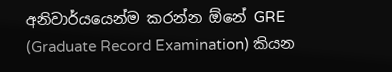අනිවාර්යයෙන්ම කරන්න ඕනේ GRE (Graduate Record Examination) කියන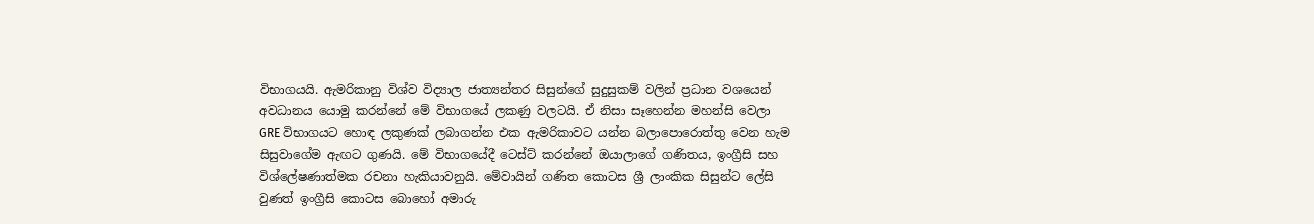විභාගයයි. ඇමරිකානු විශ්ව විද්‍යාල ජාත්‍යන්තර සිසුන්ගේ සුදුසුකම් වලින් ප්‍රධාන වශයෙන් අවධානය යොමු කරන්නේ මේ විභාගයේ ලකණු වලටයි. ඒ නිසා සෑහෙන්න මහන්සි වෙලා GRE විභාගයට හොඳ ලකුණක් ලබාගන්න එක ඇමරිකාවට යන්න බලාපොරොත්තු වෙන හැම සිසුවාගේම ඇඟට ගුණයි. මේ විභාගයේදී ටෙස්ට් කරන්නේ ඔයාලාගේ ගණිතය, ඉංග්‍රීසි සහ විශ්ලේෂණාත්මක රචනා හැකියාවනුයි. මේවායින් ගණිත කොටස ශ්‍රී ලාංකික සිසුන්ට ලේසි වුණත් ඉංග්‍රීසි කොටස බොහෝ අමාරු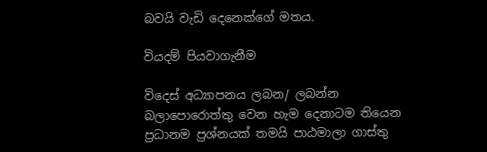බවයි වැඩි දෙනෙක්ගේ මතය.

වියදම් පියවාගැනීම

විදෙස් අධ්‍යාපනය ලබන/ ලබන්න බලාපොරොත්තු වෙන හැම දෙනාටම තියෙන ප්‍රධානම ප්‍රශ්නයක් තමයි පාඨමාලා ගාස්තු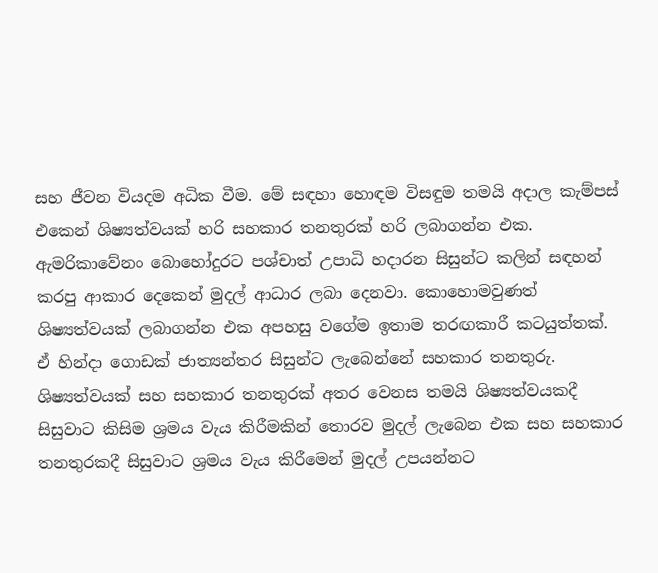සහ ජීවන වියදම අධික වීම. මේ සඳහා හොඳම විසඳුම තමයි අදාල කැම්පස් එකෙන් ශිෂ්‍යත්වයක් හරි සහකාර තනතුරක් හරි ලබාගන්න එක. ඇමරිකාවේනං බොහෝදුරට පශ්චාත් උපාධි හදාරන සිසුන්ට කලින් සඳහන් කරපු ආකාර දෙකෙන් මුදල් ආධාර ලබා දෙනවා. කොහොමවුණත් ශිෂ්‍යත්වයක් ලබාගන්න එක අපහසු වගේම ඉතාම තරඟකාරී කටයුත්තක්. ඒ හින්දා ගොඩක් ජාත්‍යන්තර සිසුන්ට ලැබෙන්නේ සහකාර තනතුරු. ශිෂ්‍යත්වයක් සහ සහකාර තනතුරක් අතර වෙනස තමයි ශිෂ්‍යත්වයකදී සිසුවාට කිසිම ශ්‍රමය වැය කිරීමකින් තොරව මුදල් ලැබෙන එක සහ සහකාර තනතුරකදී සිසුවාට ශ්‍රමය වැය කිරීමෙන් මුදල් උපයන්නට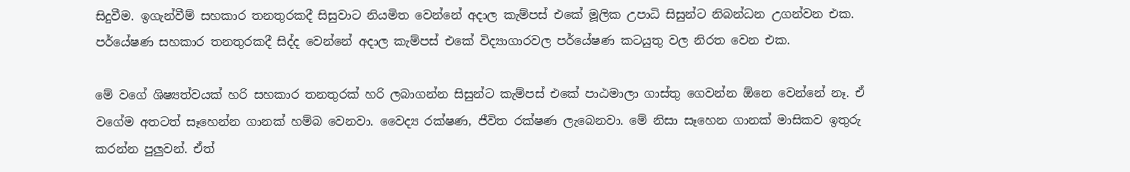සිදුවීම. ඉගැන්වීම් සහකාර තනතුරකදී සිසුවාට නියමිත වෙන්නේ අදාල කැම්පස් එකේ මූලික උපාධි සිසුන්ට නිබන්ධන උගන්වන එක. පර්යේෂණ සහකාර තනතුරකදී සිද්ද වෙන්නේ අදාල කැම්පස් එකේ විද්‍යාගාරවල පර්යේෂණ කටයුතු වල නිරත වෙන එක.

මේ වගේ ශිෂ්‍යත්වයක් හරි සහකාර තනතුරක් හරි ලබාගන්න සිසුන්ට කැම්පස් එකේ පාඨමාලා ගාස්තු ගෙවන්න ඕනෙ වෙන්නේ නෑ. ඒ වගේම අතටත් සෑහෙන්න ගානක් හම්බ වෙනවා. වෛද්‍ය රක්ෂණ, ජීවිත රක්ෂණ ලැබෙනවා. මේ නිසා සෑහෙන ගානක් මාසිකව ඉතුරු කරන්න පුලුවන්. ඒත්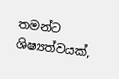තමන්ට ශිෂ්‍යත්වයක්,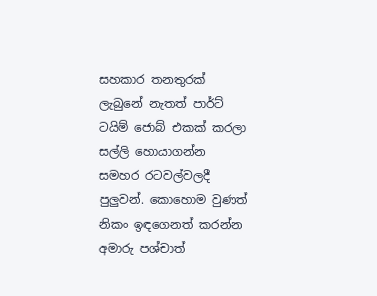සහකාර තනතුරක් ලැබුනේ නැතත් පාර්ට් ටයිම් ජොබ් එකක් කරලා සල්ලි හොයාගන්න සමහර රටවල්වලදී පුලුවන්. කොහොම වුණත් නිකං ඉඳගෙනත් කරන්න අමාරු පශ්චාත්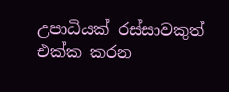උපාධියක් රස්සාවකුත් එක්ක කරන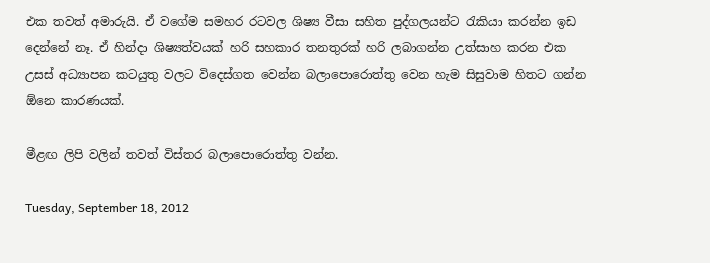එක තවත් අමාරුයි. ඒ වගේම සමහර රටවල ශිෂ්‍ය වීසා සහිත පුද්ගලයන්ට රැකියා කරන්න ඉඩ දෙන්නේ නෑ. ඒ හින්දා ශිෂ්‍යත්වයක් හරි සහකාර තනතුරක් හරි ලබාගන්න උත්සාහ කරන එක උසස් අධ්‍යාපන කටයුතු වලට විදෙස්ගත වෙන්න බලාපොරොත්තු වෙන හැම සිසුවාම හිතට ගන්න ඕනෙ කාරණයක්.

මීළඟ ලිපි වලින් තවත් විස්තර බලාපොරොත්තු වන්න.

Tuesday, September 18, 2012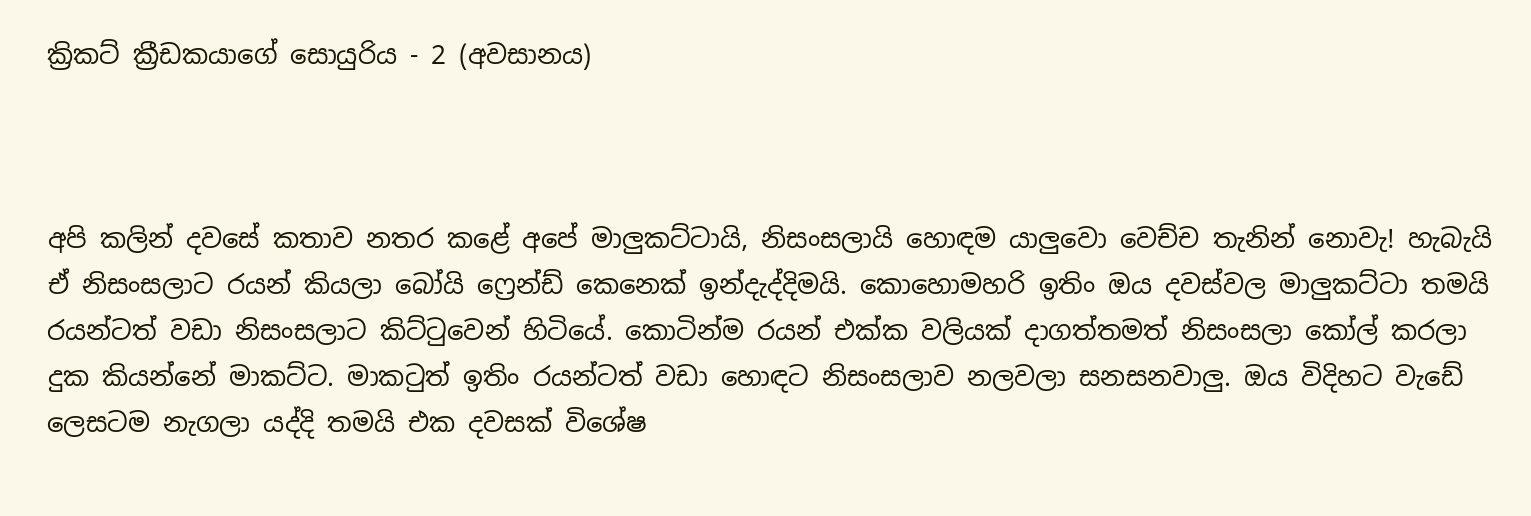ක්‍රිකට් ක්‍රීඩකයාගේ සොයුරිය - 2 (අවසානය)



අපි කලින් දවසේ කතාව නතර කළේ අපේ මාලුකට්ටායි, නිසංසලායි හොඳම යාලුවො වෙච්ච තැනින් නොවැ! හැබැයි ඒ නිසංසලාට රයන් කියලා බෝයි ෆ්‍රෙන්ඩ් කෙනෙක් ඉන්දැද්දිමයි. කොහොමහරි ඉතිං ඔය දවස්වල මාලුකට්ටා තමයි රයන්ටත් වඩා නිසංසලාට කිට්ටුවෙන් හිටියේ. කොටින්ම රයන් එක්ක වලියක් දාගත්තමත් නිසංසලා කෝල් කරලා දුක කියන්නේ මාකට්ට. මාකටුත් ඉතිං රයන්ටත් වඩා හොඳට නිසංසලාව නලවලා සනසනවාලු. ඔය විදිහට වැඩේ ලෙසටම නැගලා යද්දි තමයි එක දවසක් විශේෂ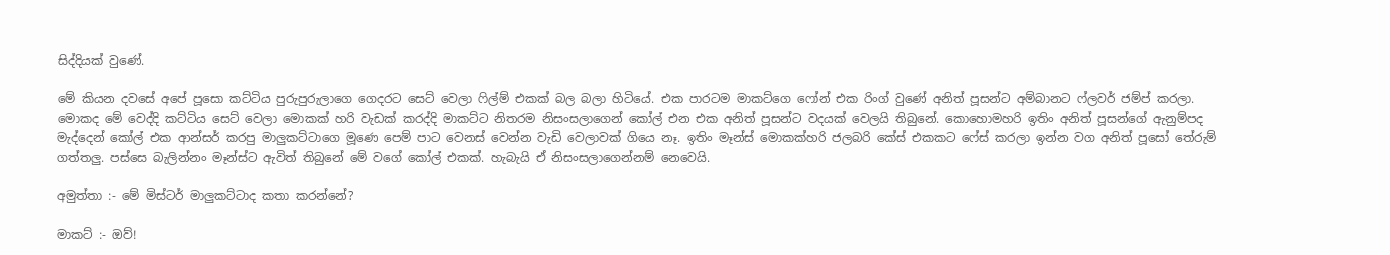සිද්දියක් වුණේ.

මේ කියන දවසේ අපේ පූසො කට්ටිය පුරුපුරුලාගෙ ගෙදරට සෙට් වෙලා ෆිල්ම් එකක් බල බලා හිටියේ. එක පාරටම මාකට්ගෙ ෆෝන් එක රිංග් වුණේ අනිත් පූසන්ට අම්බානට ෆ්ලවර් ජම්ප් කරලා. මොකද මේ වෙද්දි කට්ටිය සෙට් වෙලා මොකක් හරි වැඩක් කරද්දි මාකට්ට නිතරම නිසංසලාගෙන් කෝල් එන එක අනිත් පූසන්ට වදයක් වෙලයි තිබුනේ. කොහොමහරි ඉතිං අනිත් පූසන්ගේ ඇනුම්පද මැද්දෙන් කෝල් එක ආන්සර් කරපු මාලුකට්ටාගෙ මූණෙ පෙම් පාට වෙනස් වෙන්න වැඩි වෙලාවක් ගියෙ නෑ. ඉතිං මෑන්ස් මොකක්හරි ජලබරි කේස් එකකට ෆේස් කරලා ඉන්න වග අනිත් පූසෝ තේරුම් ගත්තලු. පස්සෙ බැලින්නං මෑන්ස්ට ඇවිත් තිබුනේ මේ වගේ කෝල් එකක්. හැබැයි ඒ නිසංසලාගෙන්නම් නෙවෙයි.

අමුත්තා :- මේ මිස්ටර් මාලුකට්ටාද කතා කරන්නේ?

මාකට් :- ඔව්!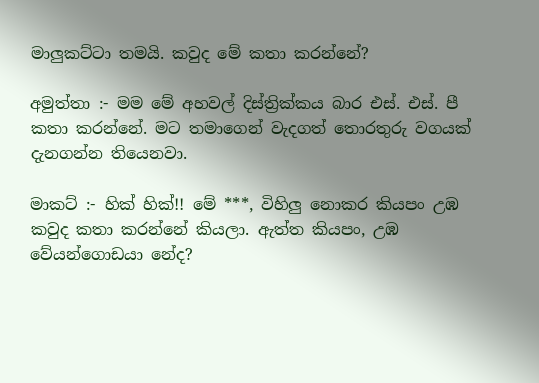මාලුකට්ටා තමයි. කවුද මේ කතා කරන්නේ?

අමුත්තා :- මම මේ අහවල් දිස්ත්‍රික්කය බාර එස්. එස්. පී කතා කරන්නේ. මට තමාගෙන් වැදගත් තොරතුරු වගයක් දැනගන්න තියෙනවා.

මාකට් :- හික් හික්!! මේ ***, විහිලු නොකර කියපං උඹ කවුද කතා කරන්නේ කියලා. ඇත්ත කියපං, උඹ වේයන්ගොඩයා නේද?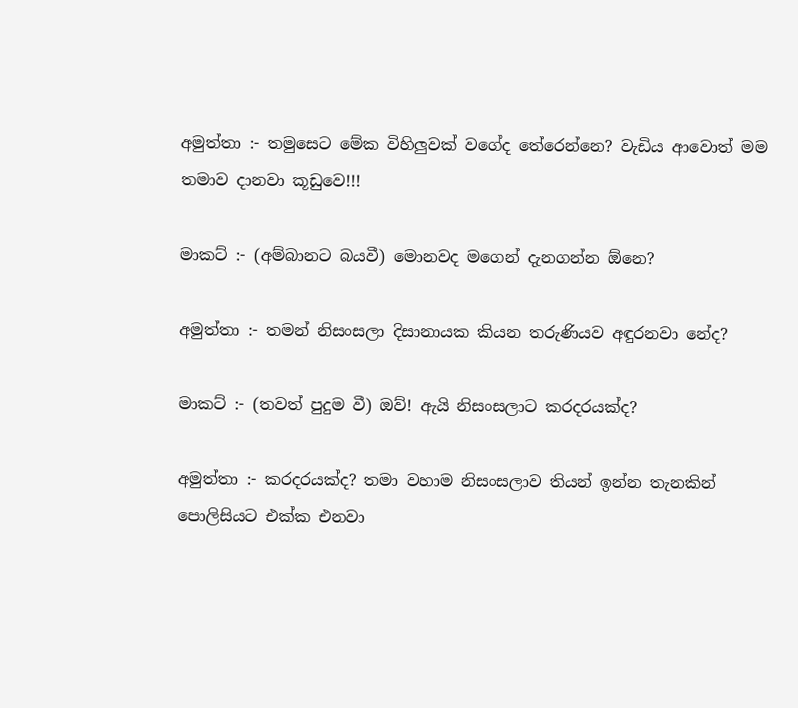අමුත්තා :- තමුසෙට මේක විහිලුවක් වගේද තේරෙන්නෙ? වැඩිය ආවොත් මම තමාව දානවා කූඩුවෙ!!!

මාකට් :- (අම්බානට බයවී) මොනවද මගෙන් දැනගන්න ඕනෙ?

අමුත්තා :- තමන් නිසංසලා දිසානායක කියන තරුණියව අඳුරනවා නේද?

මාකට් :- (තවත් පුදුම වී) ඔව්! ඇයි නිසංසලාට කරදරයක්ද?

අමුත්තා :- කරදරයක්ද? තමා වහාම නිසංසලාව තියන් ඉන්න තැනකින් පොලිසියට එක්ක එනවා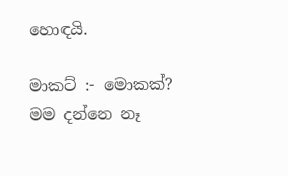හොඳයි.

මාකට් :- මොකක්? මම දන්නෙ නෑ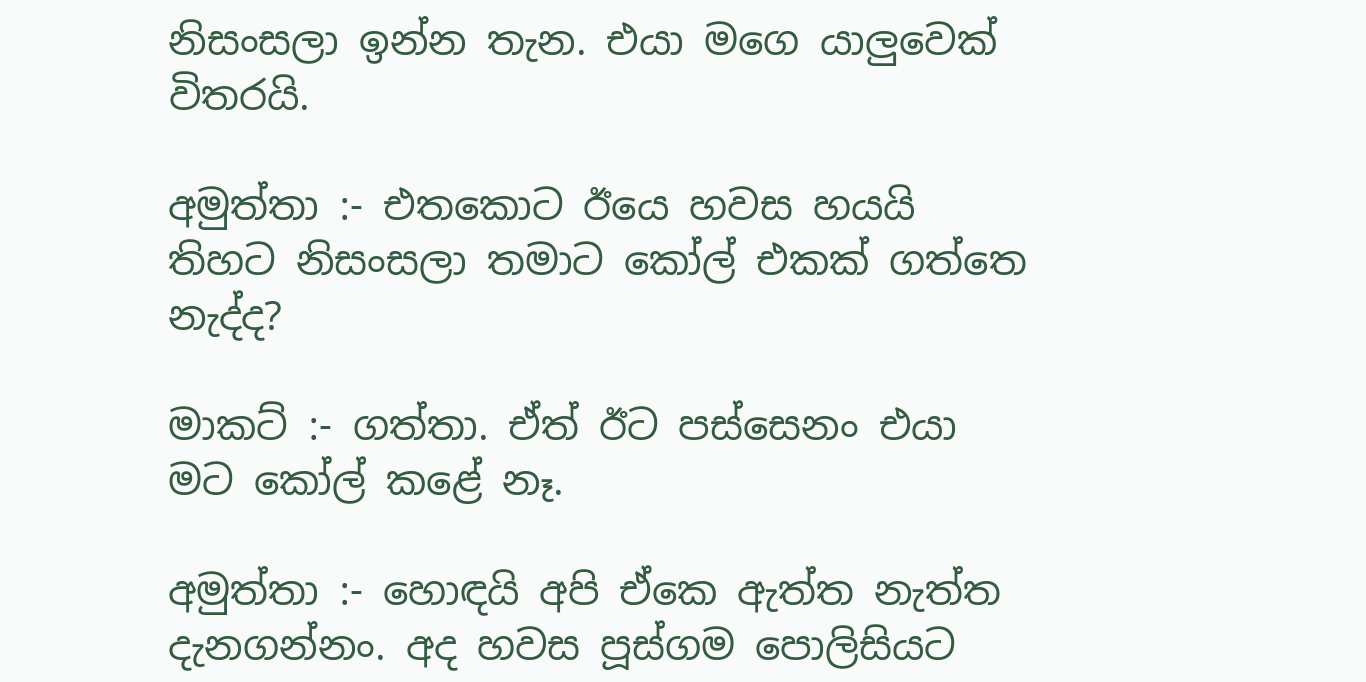නිසංසලා ඉන්න තැන. එයා මගෙ යාලුවෙක් විතරයි.

අමුත්තා :- එතකොට ඊයෙ හවස හයයි තිහට නිසංසලා තමාට කෝල් එකක් ගත්තෙ නැද්ද?

මාකට් :- ගත්තා. ඒත් ඊට පස්සෙනං එයා මට කෝල් කළේ නෑ.

අමුත්තා :- හොඳයි අපි ඒකෙ ඇත්ත නැත්ත දැනගන්නං. අද හවස පූස්ගම පොලිසියට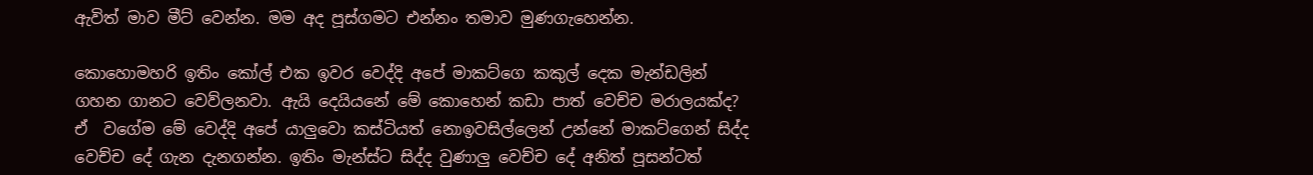ඇවිත් මාව මීට් වෙන්න. මම අද පූස්ගමට එන්නං තමාව මුණගැහෙන්න.

කොහොමහරි ඉතිං කෝල් එක ඉවර වෙද්දි අපේ මාකට්ගෙ කකුල් දෙක මැන්ඩලින් ගහන ගානට වෙව්ලනවා. ඇයි දෙයියනේ මේ කොහෙන් කඩා පාත් වෙච්ච මරාලයක්ද? ඒ  වගේම මේ වෙද්දි අපේ යාලුවො කස්ටියත් නොඉවසිල්ලෙන් උන්නේ මාකට්ගෙන් සිද්ද වෙච්ච දේ ගැන දැනගන්න. ඉතිං මැන්ස්ට සිද්ද වුණාලු වෙච්ච දේ අනිත් පූසන්ටත්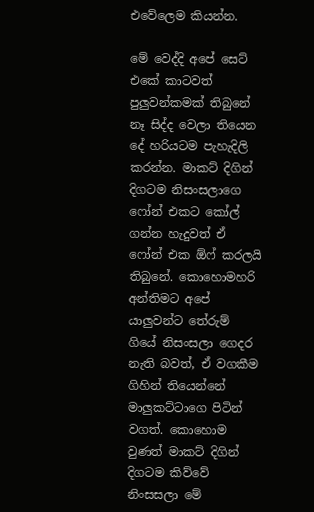එවේලෙම කියන්න.

මේ වෙද්දි අපේ සෙට් එකේ කාටවත් පුලුවන්කමක් තිබුනේ නෑ සිද්ද වෙලා තියෙන දේ හරියටම පැහැදිලි කරන්න. මාකට් දිගින් දිගටම නිසංසලාගෙ ෆෝන් එකට කෝල් ගන්න හැදුවත් ඒ ෆෝන් එක ඕෆ් කරලයි තිබුනේ. කොහොමහරි අන්තිමට අපේ යාලුවන්ට තේරුම් ගියේ නිසංසලා ගෙදර නැති බවත්, ඒ වගකීම ගිහින් තියෙන්නේ මාලුකට්ටාගෙ පිටින් වගත්. කොහොම වුණත් මාකට් දිගින් දිගටම කිව්වේ නිංසසලා මේ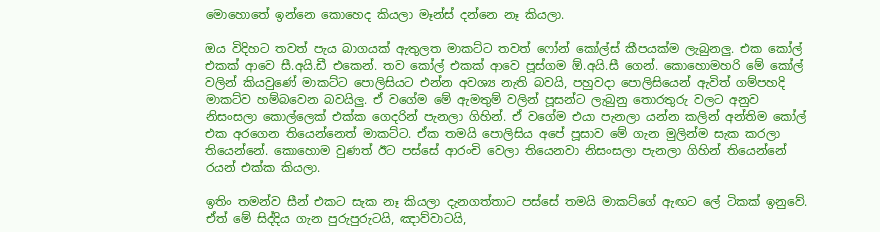මොහොතේ ඉන්නෙ කොහෙද කියලා මෑන්ස් දන්නෙ නෑ කියලා.

ඔය විදිහට තවත් පැය බාගයක් ඇතුලත මාකට්ට තවත් ෆෝන් කෝල්ස් කීපයක්ම ලැබුනලු. එක කෝල් එකක් ආවෙ සී.අයි.ඩී එකෙන්. තව කෝල් එකක් ආවෙ පූස්ගම ඕ.අයි.සී ගෙන්. කොහොමහරි මේ කෝල් වලින් කියවුණේ මාකට්ට පොලිසියට එන්න අවශ්‍ය නැති බවයි, පහුවදා පොලිසියෙන් ඇවිත් ගම්පහදි මාකට්ව හම්බවෙන බවයිලු. ඒ වගේම මේ ඇමතුම් වලින් පූසන්ට ලැබුනු තොරතුරු වලට අනුව නිසංසලා කොල්ලෙක් එක්ක ගෙදරින් පැනලා ගිහින්. ඒ වගේම එයා පැනලා යන්න කලින් අන්තිම කෝල් එක අරගෙන තියෙන්නෙත් මාකට්ට. ඒක තමයි පොලිසිය අපේ පූසාව මේ ගැන මුලින්ම සැක කරලා තියෙන්නේ. කොහොම වුණත් ඊට පස්සේ ආරංචි වෙලා තියෙනවා නිසංසලා පැනලා ගිහින් තියෙන්නේ රයන් එක්ක කියලා.

ඉතිං තමන්ව සීන් එකට සැක නෑ කියලා දැනගත්තාට පස්සේ තමයි මාකට්ගේ ඇඟට ලේ ටිකක් ඉනුවේ. ඒත් මේ සිද්දිය ගැන පුරුපුරුටයි, ඤාව්වාටයි,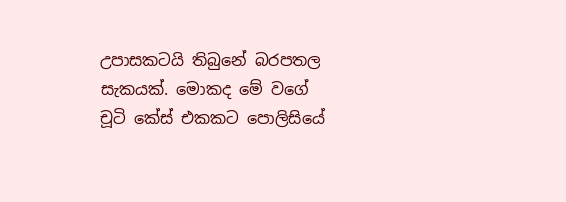උපාසකටයි තිබුනේ බරපතල සැකයක්. මොකද මේ වගේ චූටි කේස් එකකට පොලිසියේ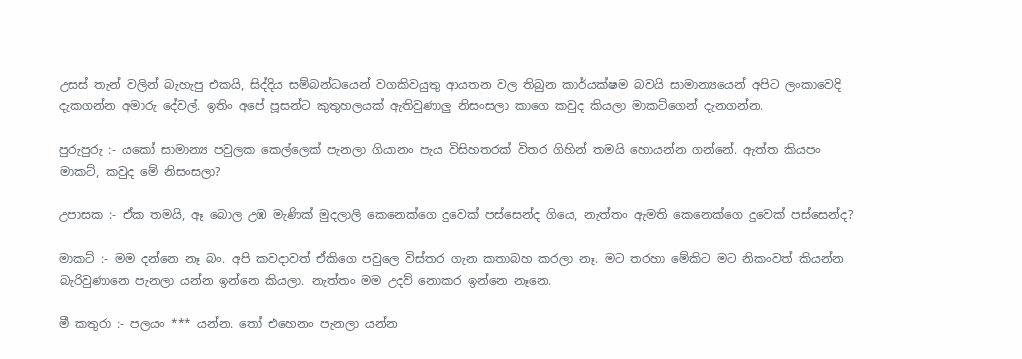උසස් තැන් වලින් බැහැපු එකයි, සිද්දිය සම්බන්ධයෙන් වගකිවයුතු ආයතන වල තිබුන කාර්යක්ෂම බවයි සාමාන්‍යයෙන් අපිට ලංකාවෙදි දැකගන්න අමාරු දේවල්. ඉතිං අපේ පූසන්ට කුතුහලයක් ඇතිවුණාලු නිසංසලා කාගෙ කවුද කියලා මාකට්ගෙන් දැනගන්න.

පුරුපුරු :- යකෝ සාමාන්‍ය පවුලක කෙල්ලෙක් පැනලා ගියානං පැය විසිහතරක් විතර ගිහින් තමයි හොයන්න ගන්නේ. ඇත්ත කියපං මාකට්, කවුද මේ නිසංසලා?

උපාසක :- ඒක තමයි, ඈ බොල උඹ මැණික් මුදලාලි කෙනෙක්ගෙ දුවෙක් පස්සෙන්ද ගියෙ, නැත්තං ඇමති කෙනෙක්ගෙ දුවෙක් පස්සෙන්ද?

මාකට් :- මම දන්නෙ නෑ බං. අපි කවදාවත් ඒකිගෙ පවුලෙ විස්තර ගැන කතාබහ කරලා නෑ. මට තරහා මේකිට මට නිකංවත් කියන්න බැරිවුණානෙ පැනලා යන්න ඉන්නෙ කියලා. නැත්තං මම උදව් නොකර ඉන්නෙ නෑනෙ.

මී කතුරා :- පලයං *** යන්න. තෝ එහෙනං පැනලා යන්න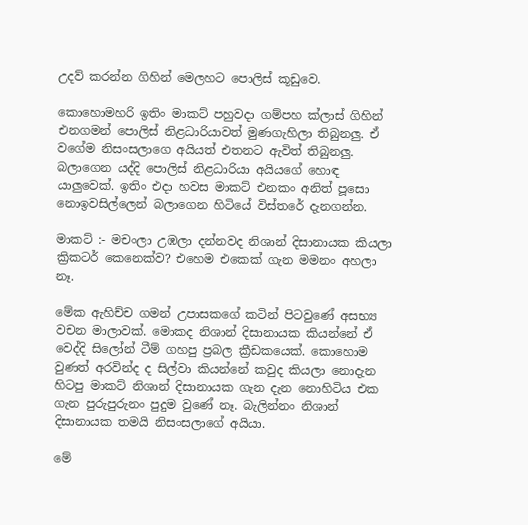උදව් කරන්න ගිහින් මෙලහට පොලිස් කූඩුවෙ.

කොහොමහරි ඉතිං මාකට් පහුවදා ගම්පහ ක්ලාස් ගිහින් එනගමන් පොලිස් නිළධාරියාවත් මුණගැහිලා තිබුනලු. ඒ වගේම නිසංසලාගෙ අයියත් එතනට ඇවිත් තිබුනලු. බලාගෙන යද්දි පොලිස් නිළධාරියා අයියගේ හොඳ යාලුවෙක්. ඉතිං එදා හවස මාකට් එනකං අනිත් පූසො නොඉවසිල්ලෙන් බලාගෙන හිටියේ විස්තරේ දැනගන්න.

මාකට් :- මචංලා උඹලා දන්නවද නිශාන් දිසානායක කියලා ක්‍රිකටර් කෙනෙක්ව? එහෙම එකෙක් ගැන මමනං අහලා නෑ.

මේක ඇහිච්ච ගමන් උපාසකගේ කටින් පිටවුණේ අසභ්‍ය වචන මාලාවක්. මොකද නිශාන් දිසානායක කියන්නේ ඒ වෙද්දි සිලෝන් ටීම් ගහපු ප්‍රබල ක්‍රීඩකයෙක්. කොහොම වුණත් අරවින්ද ද සිල්වා කියන්නේ කවුද කියලා නොදැන හිටපු මාකට් නිශාන් දිසානායක ගැන දැන නොහිටිය එක ගැන පුරුපුරුනං පුදුම වුණේ නෑ. බැලින්නං නිශාන් දිසානායක තමයි නිසංසලාගේ අයියා.

මේ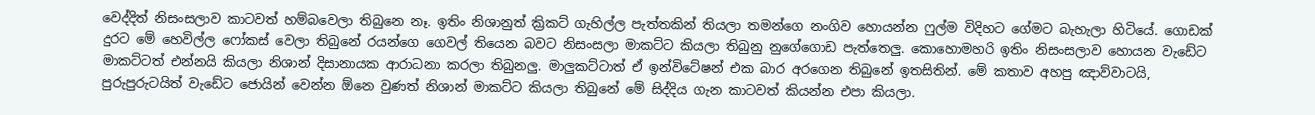වෙද්දිත් නිසංසලාව කාටවත් හම්බවෙලා තිබුනෙ නෑ. ඉතිං නිශානුත් ක්‍රිකට් ගැහිල්ල පැත්තකින් තියලා තමන්ගෙ නංගිව හොයන්න ෆුල්ම විදිහට ගේමට බැහැලා හිටියේ. ගොඩක් දුරට මේ හෙවිල්ල ෆෝකස් වෙලා තිබුනේ රයන්ගෙ ගෙවල් තියෙන බවට නිසංසලා මාකට්ට කියලා තිබුනු නුගේගොඩ පැත්තෙලු. කොහොමහරි ඉතිං නිසංසලාව හොයන වැඩේට මාකට්ටත් එන්නයි කියලා නිශාන් දිසානායක ආරාධනා කරලා තිබුනලු. මාලුකට්ටාත් ඒ ඉන්විටේෂන් එක බාර අරගෙන තිබුනේ ඉතසිතින්. මේ කතාව අහපු ඤාව්වාටයි, පුරුපුරුටයිත් වැඩේට ජොයින් වෙන්න ඕනෙ වුණත් නිශාන් මාකට්ට කියලා තිබුනේ මේ සිද්දිය ගැන කාටවත් කියන්න එපා කියලා.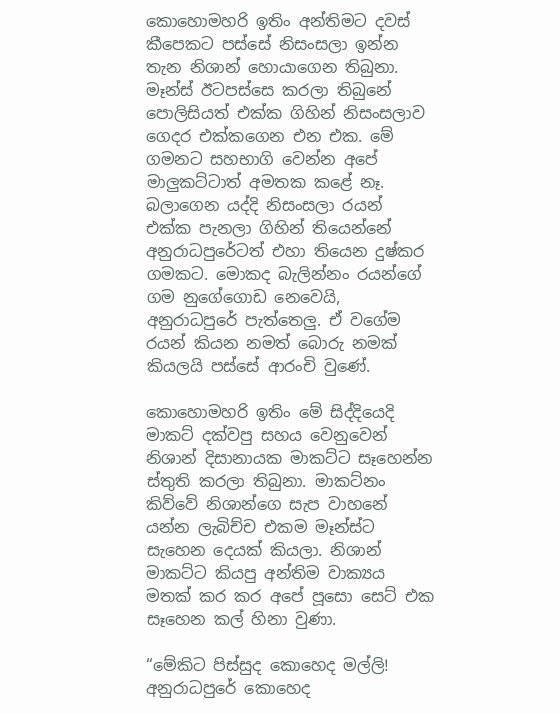කොහොමහරි ඉතිං අන්තිමට දවස් කීපෙකට පස්සේ නිසංසලා ඉන්න තැන නිශාන් හොයාගෙන තිබුනා. මෑන්ස් ඊටපස්සෙ කරලා තිබුනේ පොලිසියත් එක්ක ගිහින් නිසංසලාව ගෙදර එක්කගෙන එන එක. මේ ගමනට සහභාගි වෙන්න අපේ මාලුකට්ටාත් අමතක කළේ නෑ. බලාගෙන යද්දි නිසංසලා රයන් එක්ක පැනලා ගිහින් තියෙන්නේ අනුරාධපුරේටත් එහා තියෙන දුෂ්කර ගමකට. මොකද බැලින්නං රයන්ගේ ගම නුගේගොඩ නෙවෙයි, අනුරාධපුරේ පැත්තෙලු. ඒ වගේම රයන් කියන නමත් බොරු නමක් කියලයි පස්සේ ආරංචි වුණේ.

කොහොමහරි ඉතිං මේ සිද්දියෙදි මාකට් දක්වපු සහය වෙනුවෙන් නිශාන් දිසානායක මාකට්ට සෑහෙන්න ස්තුති කරලා තිබුනා. මාකට්නං කිව්වේ නිශාන්ගෙ සැප වාහනේ යන්න ලැබිච්ච එකම මෑන්ස්ට සැහෙන දෙයක් කියලා. නිශාන් මාකට්ට කියපු අන්තිම වාක්‍යය මතක් කර කර අපේ පූසො සෙට් එක සෑහෙන කල් හිනා වුණා.

“මේකිට පිස්සුද කොහෙද මල්ලි! අනුරාධපුරේ කොහෙද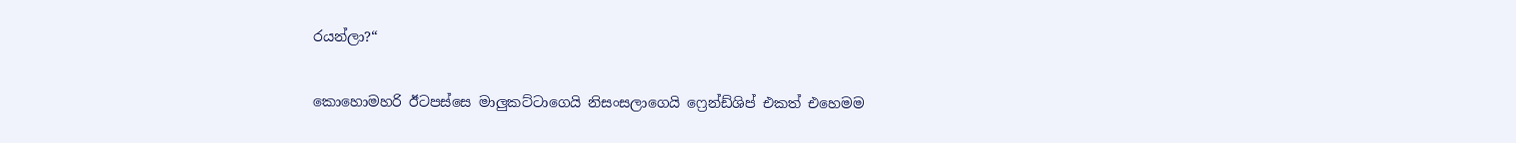රයන්ලා?“

කොහොමහරි ඊටපස්සෙ මාලුකට්ටාගෙයි නිසංසලාගෙයි ෆ්‍රෙන්ඩ්ශිප් එකත් එහෙමම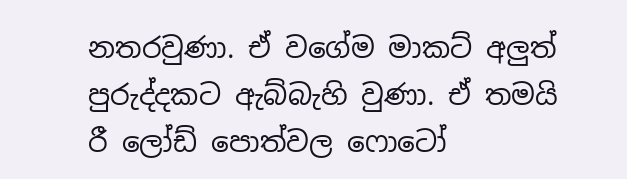නතරවුණා. ඒ වගේම මාකට් අලුත් පුරුද්දකට ඇබ්බැහි වුණා. ඒ තමයි රී ලෝඩ් පොත්වල ෆොටෝ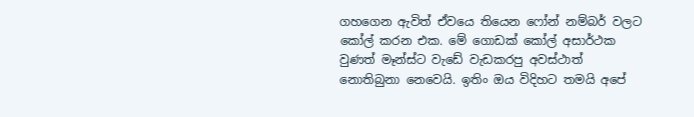ගහගෙන ඇවිත් ඒවයෙ තියෙන ෆෝන් නම්බර් වලට කෝල් කරන එක. මේ ගොඩක් කෝල් අසාර්ථක වුණත් මෑන්ස්ට වැඩේ වැඩකරපු අවස්ථාත් නොතිබුනා නෙවෙයි. ඉතිං ඔය විදිහට තමයි අපේ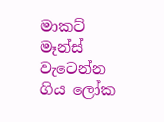මාකට් මෑන්ස් වැටෙන්න ගිය ලෝක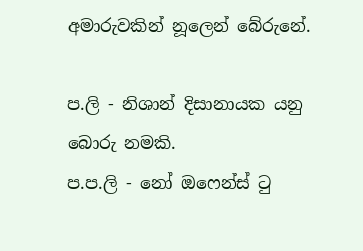අමාරුවකින් නූලෙන් බේරුනේ.

ප.ලි - නිශාන් දිසානායක යනු බොරු නමකි.
ප.ප.ලි - නෝ ඔෆෙන්ස් ටු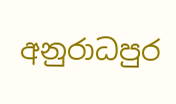අනුරාධපුර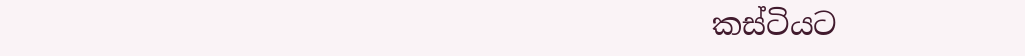කස්ටියට